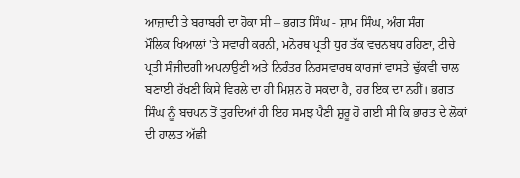ਆਜ਼ਾਦੀ ਤੇ ਬਰਾਬਰੀ ਦਾ ਹੋਕਾ ਸੀ – ਭਗਤ ਸਿੰਘ - ਸ਼ਾਮ ਸਿੰਘ, ਅੰਗ ਸੰਗ
ਮੌਲਿਕ ਖਿਆਲਾਂ 'ਤੇ ਸਵਾਰੀ ਕਰਨੀ, ਮਨੋਰਥ ਪ੍ਰਤੀ ਧੁਰ ਤੱਕ ਵਚਨਬਧ ਰਹਿਣਾ, ਟੀਚੇ ਪ੍ਰਤੀ ਸੰਜੀਦਗੀ ਅਪਨਾਉਣੀ ਅਤੇ ਨਿਰੰਤਰ ਨਿਰਸਵਾਰਥ ਕਾਰਜਾਂ ਵਾਸਤੇ ਢੁੱਕਵੀ ਚਾਲ ਬਣਾਈ ਰੱਖਣੀ ਕਿਸੇ ਵਿਰਲੇ ਦਾ ਹੀ ਮਿਸ਼ਨ ਹੋ ਸਕਦਾ ਹੈ, ਹਰ ਇਕ ਦਾ ਨਹੀਂ। ਭਗਤ ਸਿੰਘ ਨੂੰ ਬਚਪਨ ਤੋਂ ਤੁਰਦਿਆਂ ਹੀ ਇਹ ਸਮਝ ਪੈਣੀ ਸ਼ੁਰੂ ਹੋ ਗਈ ਸੀ ਕਿ ਭਾਰਤ ਦੇ ਲੋਕਾਂ ਦੀ ਹਾਲਤ ਅੱਛੀ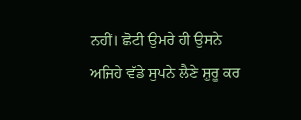ਨਹੀਂ। ਛੋਟੀ ਉਮਰੇ ਹੀ ਉਸਨੇ ਅਜਿਹੇ ਵੱਡੇ ਸੁਪਨੇ ਲੈਣੇ ਸ਼ੁਰੂ ਕਰ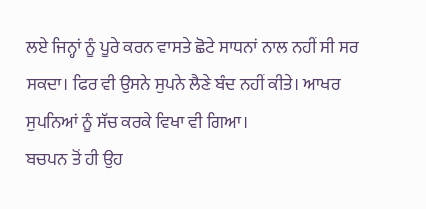ਲਏ ਜਿਨ੍ਹਾਂ ਨੂੰ ਪੂਰੇ ਕਰਨ ਵਾਸਤੇ ਛੋਟੇ ਸਾਧਨਾਂ ਨਾਲ ਨਹੀਂ ਸੀ ਸਰ ਸਕਦਾ। ਫਿਰ ਵੀ ਉਸਨੇ ਸੁਪਨੇ ਲੈਣੇ ਬੰਦ ਨਹੀਂ ਕੀਤੇ। ਆਖਰ ਸੁਪਨਿਆਂ ਨੂੰ ਸੱਚ ਕਰਕੇ ਵਿਖਾ ਵੀ ਗਿਆ।
ਬਚਪਨ ਤੋਂ ਹੀ ਉਹ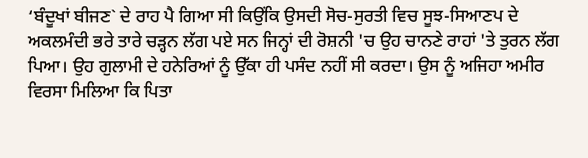‘ਬੰਦੂਖਾਂ ਬੀਜਣ` ਦੇ ਰਾਹ ਪੈ ਗਿਆ ਸੀ ਕਿਉਂਕਿ ਉਸਦੀ ਸੋਚ-ਸੁਰਤੀ ਵਿਚ ਸੂਝ-ਸਿਆਣਪ ਦੇ ਅਕਲਮੰਦੀ ਭਰੇ ਤਾਰੇ ਚੜ੍ਹਨ ਲੱਗ ਪਏ ਸਨ ਜਿਨ੍ਹਾਂ ਦੀ ਰੋਸ਼ਨੀ 'ਚ ਉਹ ਚਾਨਣੇ ਰਾਹਾਂ 'ਤੇ ਤੁਰਨ ਲੱਗ ਪਿਆ। ਉਹ ਗੁਲਾਮੀ ਦੇ ਹਨੇਰਿਆਂ ਨੂੰ ਉੱਕਾ ਹੀ ਪਸੰਦ ਨਹੀਂ ਸੀ ਕਰਦਾ। ਉਸ ਨੂੰ ਅਜਿਹਾ ਅਮੀਰ ਵਿਰਸਾ ਮਿਲਿਆ ਕਿ ਪਿਤਾ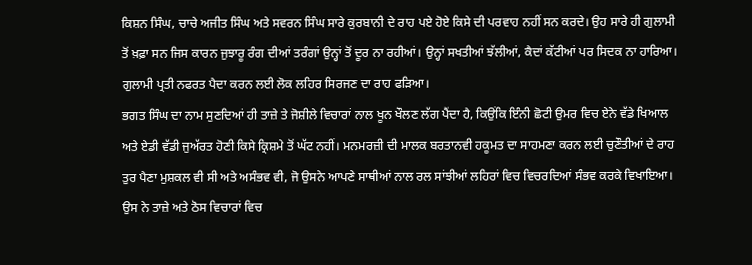ਕਿਸ਼ਨ ਸਿੰਘ, ਚਾਚੇ ਅਜੀਤ ਸਿੰਘ ਅਤੇ ਸਵਰਨ ਸਿੰਘ ਸਾਰੇ ਕੁਰਬਾਨੀ ਦੇ ਰਾਹ ਪਏ ਹੋਏ ਕਿਸੇ ਦੀ ਪਰਵਾਹ ਨਹੀਂ ਸਨ ਕਰਦੇ। ਉਹ ਸਾਰੇ ਹੀ ਗੁਲਾਮੀ ਤੋਂ ਖ਼ਫ਼ਾ ਸਨ ਜਿਸ ਕਾਰਨ ਜੁਝਾਰੂ ਰੰਗ ਦੀਆਂ ਤਰੰਗਾਂ ਉਨ੍ਹਾਂ ਤੋਂ ਦੂਰ ਨਾ ਰਹੀਆਂ। ਉਨ੍ਹਾਂ ਸਖਤੀਆਂ ਝੱਲੀਆਂ, ਕੈਦਾਂ ਕੱਟੀਆਂ ਪਰ ਸਿਦਕ ਨਾ ਹਾਰਿਆ। ਗੁਲਾਮੀ ਪ੍ਰਤੀ ਨਫਰਤ ਪੈਦਾ ਕਰਨ ਲਈ ਲੋਕ ਲਹਿਰ ਸਿਰਜਣ ਦਾ ਰਾਹ ਫੜਿਆ।
ਭਗਤ ਸਿੰਘ ਦਾ ਨਾਮ ਸੁਣਦਿਆਂ ਹੀ ਤਾਜ਼ੇ ਤੇ ਜੋਸ਼ੀਲੇ ਵਿਚਾਰਾਂ ਨਾਲ ਖੂਨ ਖੌਲਣ ਲੱਗ ਪੈਂਦਾ ਹੈ, ਕਿਉਂਕਿ ਇੰਨੀ ਛੋਟੀ ਉਮਰ ਵਿਚ ਏਨੇ ਵੱਡੇ ਖਿਆਲ ਅਤੇ ਏਡੀ ਵੱਡੀ ਜੁਅੱਰਤ ਹੋਣੀ ਕਿਸੇ ਕ੍ਰਿਸ਼ਮੇ ਤੋਂ ਘੱਟ ਨਹੀਂ। ਮਨਮਰਜ਼ੀ ਦੀ ਮਾਲਕ ਬਰਤਾਨਵੀ ਹਕੂਮਤ ਦਾ ਸਾਹਮਣਾ ਕਰਨ ਲਈ ਚੁਣੌਤੀਆਂ ਦੇ ਰਾਹ ਤੁਰ ਪੈਣਾ ਮੁਸ਼ਕਲ ਵੀ ਸੀ ਅਤੇ ਅਸੰਭਵ ਵੀ, ਜੋ ਉਸਨੇ ਆਪਣੇ ਸਾਥੀਆਂ ਨਾਲ ਰਲ ਸਾਂਝੀਆਂ ਲਹਿਰਾਂ ਵਿਚ ਵਿਚਰਦਿਆਂ ਸੰਭਵ ਕਰਕੇ ਵਿਖਾਇਆ।
ਉਸ ਨੇ ਤਾਜ਼ੇ ਅਤੇ ਠੋਸ ਵਿਚਾਰਾਂ ਵਿਚ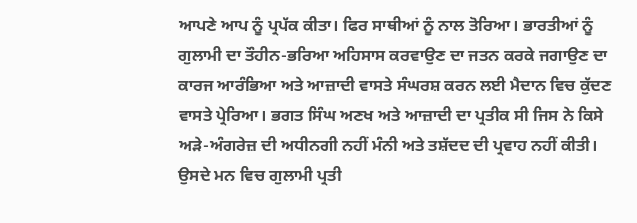ਆਪਣੇ ਆਪ ਨੂੰ ਪ੍ਰਪੱਕ ਕੀਤਾ। ਫਿਰ ਸਾਥੀਆਂ ਨੂੰ ਨਾਲ ਤੋਰਿਆ। ਭਾਰਤੀਆਂ ਨੂੰ ਗੁਲਾਮੀ ਦਾ ਤੌਹੀਨ-ਭਰਿਆ ਅਹਿਸਾਸ ਕਰਵਾਉਣ ਦਾ ਜਤਨ ਕਰਕੇ ਜਗਾਉਣ ਦਾ ਕਾਰਜ ਆਰੰਭਿਆ ਅਤੇ ਆਜ਼ਾਦੀ ਵਾਸਤੇ ਸੰਘਰਸ਼ ਕਰਨ ਲਈ ਮੈਦਾਨ ਵਿਚ ਕੁੱਦਣ ਵਾਸਤੇ ਪ੍ਰੇਰਿਆ। ਭਗਤ ਸਿੰਘ ਅਣਖ ਅਤੇ ਆਜ਼ਾਦੀ ਦਾ ਪ੍ਰਤੀਕ ਸੀ ਜਿਸ ਨੇ ਕਿਸੇ ਅੜੇ-ਅੰਗਰੇਜ਼ ਦੀ ਅਧੀਨਗੀ ਨਹੀਂ ਮੰਨੀ ਅਤੇ ਤਸ਼ੱਦਦ ਦੀ ਪ੍ਰਵਾਹ ਨਹੀਂ ਕੀਤੀ। ਉਸਦੇ ਮਨ ਵਿਚ ਗੁਲਾਮੀ ਪ੍ਰਤੀ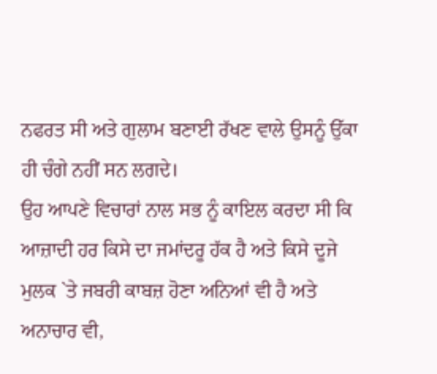ਨਫਰਤ ਸੀ ਅਤੇ ਗੁਲਾਮ ਬਣਾਈ ਰੱਖਣ ਵਾਲੇ ਉਸਨੂੰ ਉੱਕਾ ਹੀ ਚੰਗੇ ਨਹੀਂ ਸਨ ਲਗਦੇ।
ਉਹ ਆਪਣੇ ਵਿਚਾਰਾਂ ਨਾਲ ਸਭ ਨੂੰ ਕਾਇਲ ਕਰਦਾ ਸੀ ਕਿ ਆਜ਼ਾਦੀ ਹਰ ਕਿਸੇ ਦਾ ਜਮਾਂਦਰੂ ਹੱਕ ਹੈ ਅਤੇ ਕਿਸੇ ਦੂਜੇ ਮੁਲਕ `ਤੇ ਜਬਰੀ ਕਾਬਜ਼ ਹੋਣਾ ਅਨਿਆਂ ਵੀ ਹੈ ਅਤੇ ਅਨਾਚਾਰ ਵੀ,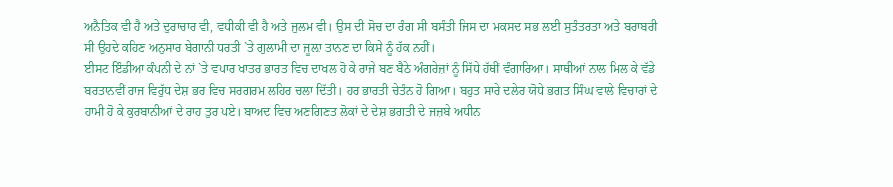ਅਨੈਤਿਕ ਵੀ ਹੈ ਅਤੇ ਦੁਰਾਚਾਰ ਵੀ, ਵਧੀਕੀ ਵੀ ਹੈ ਅਤੇ ਜੁਲਮ ਵੀ। ਉਸ ਦੀ ਸੋਚ ਦਾ ਰੰਗ ਸੀ ਬਸੰਤੀ ਜਿਸ ਦਾ ਮਕਸਦ ਸਭ ਲਈ ਸੁਤੰਤਰਤਾ ਅਤੇ ਬਰਾਬਰੀ ਸੀ ਉਹਦੇ ਕਹਿਣ ਅਨੁਸਾਰ ਬੇਗਾਨੀ ਧਰਤੀ `ਤੇ ਗੁਲਾਮੀ ਦਾ ਜੂਲ਼ਾ ਤਾਨਣ ਦਾ ਕਿਸੇ ਨੂੰ ਹੱਕ ਨਹੀਂ।
ਈਸਟ ਇੰਡੀਆ ਕੰਪਨੀ ਦੇ ਨਾਂ `ਤੇ ਵਪਾਰ ਖਾਤਰ ਭਾਰਤ ਵਿਚ ਦਾਖਲ ਹੋ ਕੇ ਰਾਜੇ ਬਣ ਬੈਠੇ ਅੰਗਰੇਜ਼ਾਂ ਨੂੰ ਸਿੱਧੇ ਹੱਥੀਂ ਵੰਗਾਰਿਆ। ਸਾਥੀਆਂ ਨਾਲ ਮਿਲ ਕੇ ਵੱਡੇ ਬਰਤਾਨਵੀਂ ਰਾਜ ਵਿਰੁੱਧ ਦੇਸ਼ ਭਰ ਵਿਚ ਸਰਗਰਮ ਲਹਿਰ ਚਲਾ ਦਿੱਤੀ। ਹਰ ਭਾਰਤੀ ਚੇਤੰਨ ਹੋ ਗਿਆ। ਬਹੁਤ ਸਾਰੇ ਦਲੇਰ ਯੋਧੇ ਭਗਤ ਸਿੰਘ ਵਾਲੇ ਵਿਚਾਰਾਂ ਦੇ ਹਾਮੀ ਹੋ ਕੇ ਕੁਰਬਾਨੀਆਂ ਦੇ ਰਾਹ ਤੁਰ ਪਏ। ਬਾਅਦ ਵਿਚ ਅਣਗਿਣਤ ਲੋਕਾਂ ਦੇ ਦੇਸ਼ ਭਗਤੀ ਦੇ ਜਜ਼ਬੇ ਅਧੀਨ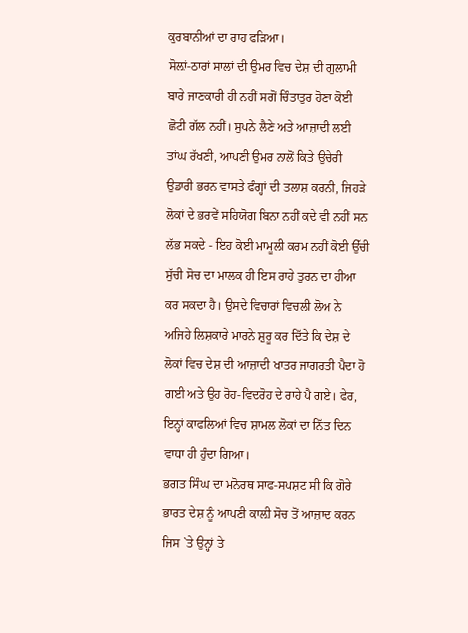ਕੁਰਬਾਨੀਆਂ ਦਾ ਰਾਹ ਫੜਿਆ।
ਸੋਲ਼ਾਂ-ਠਾਰਾਂ ਸਾਲਾਂ ਦੀ ਉਮਰ ਵਿਚ ਦੇਸ਼ ਦੀ ਗੁਲਾਮੀ ਬਾਰੇ ਜਾਣਕਾਰੀ ਹੀ ਨਹੀਂ ਸਗੋਂ ਚਿੰਤਾਤੁਰ ਹੋਣਾ ਕੋਈ ਛੋਟੀ ਗੱਲ ਨਹੀਂ। ਸੁਪਨੇ ਲੈਣੇ ਅਤੇ ਆਜ਼ਾਦੀ ਲਈ ਤਾਂਘ ਰੱਖਣੀ, ਆਪਣੀ ਉਮਰ ਨਾਲੋਂ ਕਿਤੇ ਉਚੇਰੀ ਉਡਾਰੀ ਭਰਨ ਵਾਸਤੇ ਫੰਗ੍ਹਾਂ ਦੀ ਤਲਾਸ਼ ਕਰਨੀ, ਜਿਹੜੇ ਲੋਕਾਂ ਦੇ ਭਰਵੇਂ ਸਹਿਯੋਗ ਬਿਨਾ ਨਹੀਂ ਕਦੇ ਵੀ ਨਹੀਂ ਸਨ ਲੱਭ ਸਕਦੇ - ਇਹ ਕੋਈ ਮਾਮੂਲੀ ਕਰਮ ਨਹੀਂ ਕੋਈ ਉੱਚੀ ਸੁੱਚੀ ਸੋਚ ਦਾ ਮਾਲਕ ਹੀ ਇਸ ਰਾਹੇ ਤੁਰਨ ਦਾ ਹੀਆ ਕਰ ਸਕਦਾ ਹੈ। ਉਸਦੇ ਵਿਚਾਰਾਂ ਵਿਚਲੀ ਲੋਅ ਨੇ ਅਜਿਹੇ ਲਿਸ਼ਕਾਰੇ ਮਾਰਨੇ ਸ਼ੁਰੂ ਕਰ ਦਿੱਤੇ ਕਿ ਦੇਸ਼ ਦੇ ਲੋਕਾਂ ਵਿਚ ਦੇਸ਼ ਦੀ ਆਜ਼ਾਦੀ ਖਾਤਰ ਜਾਗਰਤੀ ਪੈਦਾ ਹੋ ਗਈ ਅਤੇ ਉਹ ਰੋਹ-ਵਿਦਰੋਹ ਦੇ ਰਾਹੇ ਪੈ ਗਏ। ਫੇਰ, ਇਨ੍ਹਾਂ ਕਾਫਲਿਆਂ ਵਿਚ ਸ਼ਾਮਲ ਲੋਕਾਂ ਦਾ ਨਿੱਤ ਦਿਨ ਵਾਧਾ ਹੀ ਹੁੰਦਾ ਗਿਆ।
ਭਗਤ ਸਿੰਘ ਦਾ ਮਨੋਰਥ ਸਾਫ-ਸਪਸ਼ਟ ਸੀ ਕਿ ਗੋਰੇ ਭਾਰਤ ਦੇਸ਼ ਨੂੰ ਆਪਣੀ ਕਾਲ਼ੀ ਸੋਚ ਤੋਂ ਆਜ਼ਾਦ ਕਰਨ ਜਿਸ `ਤੇ ਉਨ੍ਹਾਂ ਤੇ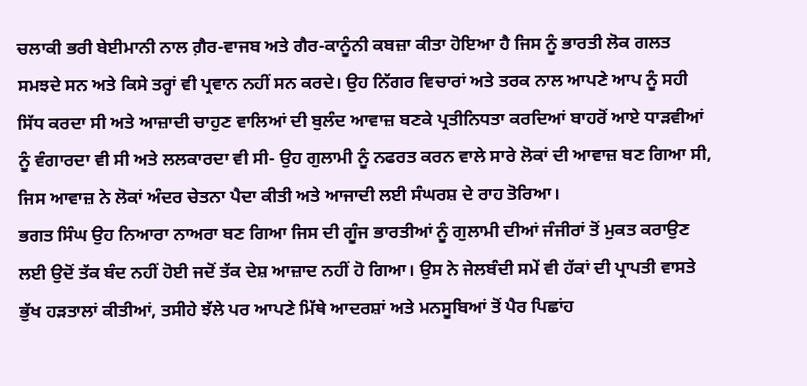ਚਲਾਕੀ ਭਰੀ ਬੇਈਮਾਨੀ ਨਾਲ ਗ਼ੈਰ-ਵਾਜਬ ਅਤੇ ਗੈਰ-ਕਾਨੂੰਨੀ ਕਬਜ਼ਾ ਕੀਤਾ ਹੋਇਆ ਹੈ ਜਿਸ ਨੂੰ ਭਾਰਤੀ ਲੋਕ ਗਲਤ ਸਮਝਦੇ ਸਨ ਅਤੇ ਕਿਸੇ ਤਰ੍ਹਾਂ ਵੀ ਪ੍ਰਵਾਨ ਨਹੀਂ ਸਨ ਕਰਦੇ। ਉਹ ਨਿੱਗਰ ਵਿਚਾਰਾਂ ਅਤੇ ਤਰਕ ਨਾਲ ਆਪਣੇ ਆਪ ਨੂੰ ਸਹੀ ਸਿੱਧ ਕਰਦਾ ਸੀ ਅਤੇ ਆਜ਼ਾਦੀ ਚਾਹੁਣ ਵਾਲਿਆਂ ਦੀ ਬੁਲੰਦ ਆਵਾਜ਼ ਬਣਕੇ ਪ੍ਰਤੀਨਿਧਤਾ ਕਰਦਿਆਂ ਬਾਹਰੋਂ ਆਏ ਧਾੜਵੀਆਂ ਨੂੰ ਵੰਗਾਰਦਾ ਵੀ ਸੀ ਅਤੇ ਲਲਕਾਰਦਾ ਵੀ ਸੀ- ਉਹ ਗੁਲਾਮੀ ਨੂੰ ਨਫਰਤ ਕਰਨ ਵਾਲੇ ਸਾਰੇ ਲੋਕਾਂ ਦੀ ਆਵਾਜ਼ ਬਣ ਗਿਆ ਸੀ, ਜਿਸ ਆਵਾਜ਼ ਨੇ ਲੋਕਾਂ ਅੰਦਰ ਚੇਤਨਾ ਪੈਦਾ ਕੀਤੀ ਅਤੇ ਆਜਾਦੀ ਲਈ ਸੰਘਰਸ਼ ਦੇ ਰਾਹ ਤੋਰਿਆ।
ਭਗਤ ਸਿੰਘ ਉਹ ਨਿਆਰਾ ਨਾਅਰਾ ਬਣ ਗਿਆ ਜਿਸ ਦੀ ਗੂੰਜ ਭਾਰਤੀਆਂ ਨੂੰ ਗੁਲਾਮੀ ਦੀਆਂ ਜੰਜੀਰਾਂ ਤੋਂ ਮੁਕਤ ਕਰਾਉਣ ਲਈ ਉਦੋਂ ਤੱਕ ਬੰਦ ਨਹੀਂ ਹੋਈ ਜਦੋਂ ਤੱਕ ਦੇਸ਼ ਆਜ਼ਾਦ ਨਹੀਂ ਹੋ ਗਿਆ। ਉਸ ਨੇ ਜੇਲਬੰਦੀ ਸਮੇਂ ਵੀ ਹੱਕਾਂ ਦੀ ਪ੍ਰਾਪਤੀ ਵਾਸਤੇ ਭੁੱਖ ਹੜਤਾਲਾਂ ਕੀਤੀਆਂ, ਤਸੀਹੇ ਝੱਲੇ ਪਰ ਆਪਣੇ ਮਿੱਥੇ ਆਦਰਸ਼ਾਂ ਅਤੇ ਮਨਸੂਬਿਆਂ ਤੋਂ ਪੈਰ ਪਿਛਾਂਹ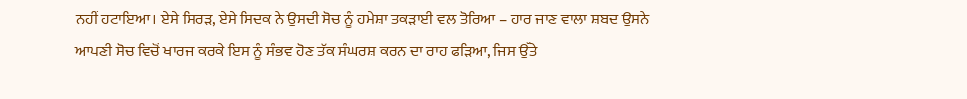ਨਹੀਂ ਹਟਾਇਆ। ਏਸੇ ਸਿਰੜ, ਏਸੇ ਸਿਦਕ ਨੇ ਉਸਦੀ ਸੋਚ ਨੂੰ ਹਮੇਸ਼ਾ ਤਕੜਾਈ ਵਲ ਤੋਰਿਆ – ਹਾਰ ਜਾਣ ਵਾਲਾ ਸ਼ਬਦ ਉਸਨੇ ਆਪਣੀ ਸੋਚ ਵਿਚੋਂ ਖਾਰਜ ਕਰਕੇ ਇਸ ਨੂੰ ਸੰਭਵ ਹੋਣ ਤੱਕ ਸੰਘਰਸ਼ ਕਰਨ ਦਾ ਰਾਹ ਫੜਿਆ, ਜਿਸ ਉੱਤੇ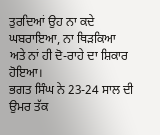ਤੁਰਦਿਆਂ ਉਹ ਨਾ ਕਦੇ ਘਬਰਾਇਆ, ਨਾ ਥਿੜਕਿਆ ਅਤੇ ਨਾਂ ਹੀ ਦੋ-ਰਾਹੇ ਦਾ ਸ਼ਿਕਾਰ ਹੋਇਆ।
ਭਗਤ ਸਿੰਘ ਨੇ 23-24 ਸਾਲ ਦੀ ਉਮਰ ਤੱਕ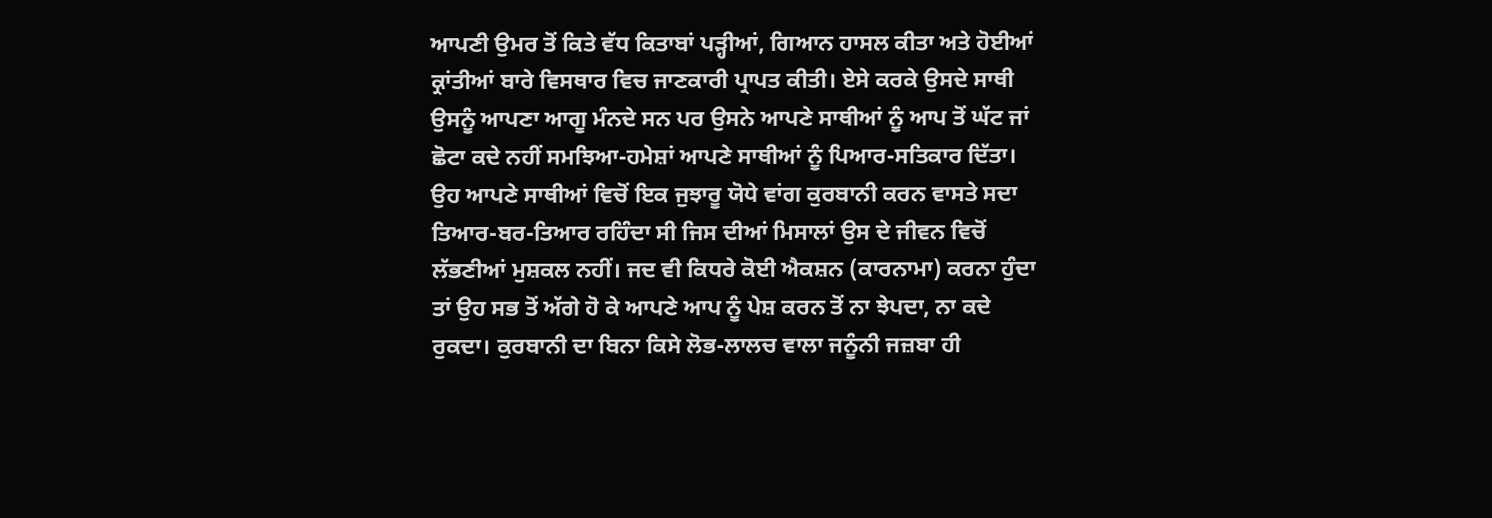ਆਪਣੀ ਉਮਰ ਤੋਂ ਕਿਤੇ ਵੱਧ ਕਿਤਾਬਾਂ ਪੜ੍ਹੀਆਂ, ਗਿਆਨ ਹਾਸਲ ਕੀਤਾ ਅਤੇ ਹੋਈਆਂ ਕ੍ਰਾਂਤੀਆਂ ਬਾਰੇ ਵਿਸਥਾਰ ਵਿਚ ਜਾਣਕਾਰੀ ਪ੍ਰਾਪਤ ਕੀਤੀ। ਏਸੇ ਕਰਕੇ ਉਸਦੇ ਸਾਥੀ ਉਸਨੂੰ ਆਪਣਾ ਆਗੂ ਮੰਨਦੇ ਸਨ ਪਰ ਉਸਨੇ ਆਪਣੇ ਸਾਥੀਆਂ ਨੂੰ ਆਪ ਤੋਂ ਘੱਟ ਜਾਂ ਛੋਟਾ ਕਦੇ ਨਹੀਂ ਸਮਝਿਆ-ਹਮੇਸ਼ਾਂ ਆਪਣੇ ਸਾਥੀਆਂ ਨੂੰ ਪਿਆਰ-ਸਤਿਕਾਰ ਦਿੱਤਾ। ਉਹ ਆਪਣੇ ਸਾਥੀਆਂ ਵਿਚੋਂ ਇਕ ਜੁਝਾਰੂ ਯੋਧੇ ਵਾਂਗ ਕੁਰਬਾਨੀ ਕਰਨ ਵਾਸਤੇ ਸਦਾ ਤਿਆਰ-ਬਰ-ਤਿਆਰ ਰਹਿੰਦਾ ਸੀ ਜਿਸ ਦੀਆਂ ਮਿਸਾਲਾਂ ਉਸ ਦੇ ਜੀਵਨ ਵਿਚੋਂ ਲੱਭਣੀਆਂ ਮੁਸ਼ਕਲ ਨਹੀਂ। ਜਦ ਵੀ ਕਿਧਰੇ ਕੋਈ ਐਕਸ਼ਨ (ਕਾਰਨਾਮਾ) ਕਰਨਾ ਹੁੰਦਾ ਤਾਂ ਉਹ ਸਭ ਤੋਂ ਅੱਗੇ ਹੋ ਕੇ ਆਪਣੇ ਆਪ ਨੂੰ ਪੇਸ਼ ਕਰਨ ਤੋਂ ਨਾ ਝੇਪਦਾ, ਨਾ ਕਦੇ ਰੁਕਦਾ। ਕੁਰਬਾਨੀ ਦਾ ਬਿਨਾ ਕਿਸੇ ਲੋਭ-ਲਾਲਚ ਵਾਲਾ ਜਨੂੰਨੀ ਜਜ਼ਬਾ ਹੀ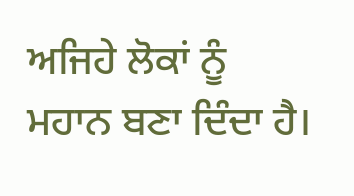ਅਜਿਹੇ ਲੋਕਾਂ ਨੂੰ ਮਹਾਨ ਬਣਾ ਦਿੰਦਾ ਹੈ।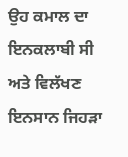ਉਹ ਕਮਾਲ ਦਾ ਇਨਕਲਾਬੀ ਸੀ ਅਤੇ ਵਿਲੱਖਣ ਇਨਸਾਨ ਜਿਹੜਾ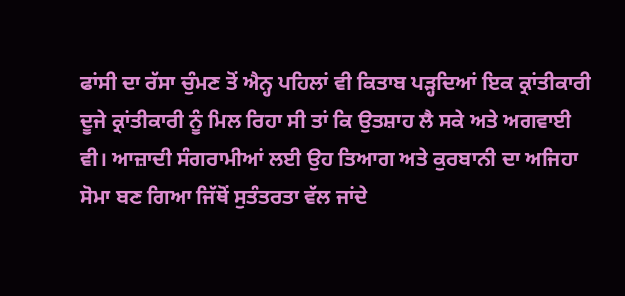ਫਾਂਸੀ ਦਾ ਰੱਸਾ ਚੁੰਮਣ ਤੋਂ ਐਨ੍ਹ ਪਹਿਲਾਂ ਵੀ ਕਿਤਾਬ ਪੜ੍ਹਦਿਆਂ ਇਕ ਕ੍ਰਾਂਤੀਕਾਰੀ ਦੂਜੇ ਕ੍ਰਾਂਤੀਕਾਰੀ ਨੂੰ ਮਿਲ ਰਿਹਾ ਸੀ ਤਾਂ ਕਿ ਉਤਸ਼ਾਹ ਲੈ ਸਕੇ ਅਤੇ ਅਗਵਾਈ ਵੀ। ਆਜ਼ਾਦੀ ਸੰਗਰਾਮੀਆਂ ਲਈ ਉਹ ਤਿਆਗ ਅਤੇ ਕੁਰਬਾਨੀ ਦਾ ਅਜਿਹਾ ਸੋਮਾ ਬਣ ਗਿਆ ਜਿੱਥੋਂ ਸੁਤੰਤਰਤਾ ਵੱਲ ਜਾਂਦੇ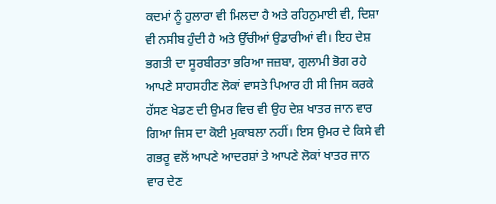ਕਦਮਾਂ ਨੂੰ ਹੁਲਾਰਾ ਵੀ ਮਿਲਦਾ ਹੈ ਅਤੇ ਰਹਿਨੁਮਾਈ ਵੀ, ਦਿਸ਼ਾ ਵੀ ਨਸੀਬ ਹੁੰਦੀ ਹੈ ਅਤੇ ਉੱਚੀਆਂ ਉਡਾਰੀਆਂ ਵੀ। ਇਹ ਦੇਸ਼ ਭਗਤੀ ਦਾ ਸੂਰਬੀਰਤਾ ਭਰਿਆ ਜਜ਼ਬਾ, ਗੁਲਾਮੀ ਭੋਗ ਰਹੇ ਆਪਣੇ ਸਾਹਸਹੀਣ ਲੋਕਾਂ ਵਾਸਤੇ ਪਿਆਰ ਹੀ ਸੀ ਜਿਸ ਕਰਕੇ ਹੱਸਣ ਖੇਡਣ ਦੀ ਉਮਰ ਵਿਚ ਵੀ ਉਹ ਦੇਸ਼ ਖਾਤਰ ਜਾਨ ਵਾਰ ਗਿਆ ਜਿਸ ਦਾ ਕੋਈ ਮੁਕਾਬਲਾ ਨਹੀਂ। ਇਸ ਉਮਰ ਦੇ ਕਿਸੇ ਵੀ ਗਭਰੂ ਵਲੋਂ ਆਪਣੇ ਆਦਰਸ਼ਾਂ ਤੇ ਆਪਣੇ ਲੋਕਾਂ ਖਾਤਰ ਜਾਨ ਵਾਰ ਦੇਣ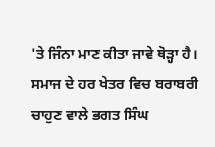'ਤੇ ਜਿੰਨਾ ਮਾਣ ਕੀਤਾ ਜਾਵੇ ਥੋੜ੍ਹਾ ਹੈ।
ਸਮਾਜ ਦੇ ਹਰ ਖੇਤਰ ਵਿਚ ਬਰਾਬਰੀ ਚਾਹੁਣ ਵਾਲੇ ਭਗਤ ਸਿੰਘ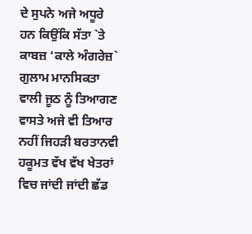ਦੇ ਸੁਪਨੇ ਅਜੇ ਅਧੂਰੇ ਹਨ ਕਿਉਂਕਿ ਸੱਤਾ `ਤੇ ਕਾਬਜ਼ ‘ਕਾਲੇ ਅੰਗਰੇਜ਼` ਗੁਲਾਮ ਮਾਨਸਿਕਤਾ ਵਾਲੀ ਜੂਠ ਨੂੰ ਤਿਆਗਣ ਵਾਸਤੇ ਅਜੇ ਵੀ ਤਿਆਰ ਨਹੀਂ ਜਿਹੜੀ ਬਰਤਾਨਵੀ ਹਕੂਮਤ ਵੱਖ ਵੱਖ ਖੇਤਰਾਂ ਵਿਚ ਜਾਂਦੀ ਜਾਂਦੀ ਛੱਡ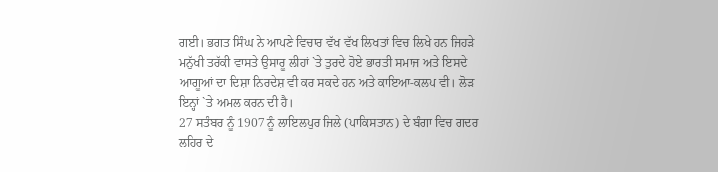ਗਈ। ਭਗਤ ਸਿੰਘ ਨੇ ਆਪਣੇ ਵਿਚਾਰ ਵੱਖ ਵੱਖ ਲਿਖਤਾਂ ਵਿਚ ਲਿਖੇ ਹਨ ਜਿਹੜੇ ਮਨੁੱਖੀ ਤਰੱਕੀ ਵਾਸਤੇ ਉਸਾਰੂ ਲੀਹਾਂ `ਤੇ ਤੁਰਦੇ ਹੋਏ ਭਾਰਤੀ ਸਮਾਜ ਅਤੇ ਇਸਦੇ ਆਗੂਆਂ ਦਾ ਦਿਸ਼ਾ ਨਿਰਦੇਸ਼ ਵੀ ਕਰ ਸਕਦੇ ਹਨ ਅਤੇ ਕਾਇਆ-ਕਲਪ ਵੀ। ਲੋੜ ਇਨ੍ਹਾਂ `ਤੇ ਅਮਲ ਕਰਨ ਦੀ ਹੈ।
27 ਸਤੰਬਰ ਨੂੰ 1907 ਨੂੰ ਲਾਇਲਪੁਰ ਜਿਲੇ (ਪਾਕਿਸਤਾਨ) ਦੇ ਬੰਗਾ ਵਿਚ ਗਦਰ ਲਹਿਰ ਦੇ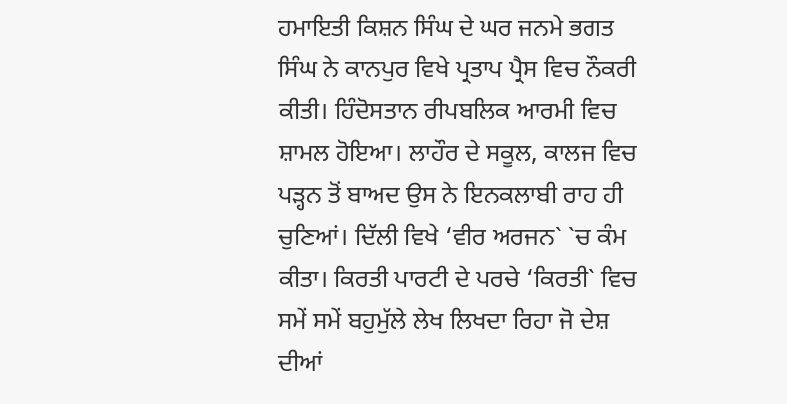ਹਮਾਇਤੀ ਕਿਸ਼ਨ ਸਿੰਘ ਦੇ ਘਰ ਜਨਮੇ ਭਗਤ ਸਿੰਘ ਨੇ ਕਾਨਪੁਰ ਵਿਖੇ ਪ੍ਰਤਾਪ ਪ੍ਰੈਸ ਵਿਚ ਨੌਕਰੀ ਕੀਤੀ। ਹਿੰਦੋਸਤਾਨ ਰੀਪਬਲਿਕ ਆਰਮੀ ਵਿਚ ਸ਼ਾਮਲ ਹੋਇਆ। ਲਾਹੌਰ ਦੇ ਸਕੂਲ, ਕਾਲਜ ਵਿਚ ਪੜ੍ਹਨ ਤੋਂ ਬਾਅਦ ਉਸ ਨੇ ਇਨਕਲਾਬੀ ਰਾਹ ਹੀ ਚੁਣਿਆਂ। ਦਿੱਲੀ ਵਿਖੇ ‘ਵੀਰ ਅਰਜਨ` `ਚ ਕੰਮ ਕੀਤਾ। ਕਿਰਤੀ ਪਾਰਟੀ ਦੇ ਪਰਚੇ ‘ਕਿਰਤੀ` ਵਿਚ ਸਮੇਂ ਸਮੇਂ ਬਹੁਮੁੱਲੇ ਲੇਖ ਲਿਖਦਾ ਰਿਹਾ ਜੋ ਦੇਸ਼ ਦੀਆਂ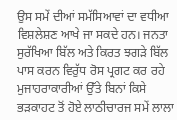ਉਸ ਸਮੇਂ ਦੀਆਂ ਸਮੱਸਿਆਵਾਂ ਦਾ ਵਧੀਆ ਵਿਸ਼ਲੇਸ਼ਣ ਆਖੇ ਜਾ ਸਕਦੇ ਹਨ। ਜਨਤਾ ਸੁਰੱਖਿਆ ਬਿੱਲ ਅਤੇ ਕਿਰਤ ਝਗੜੇ ਬਿੱਲ ਪਾਸ ਕਰਨ ਵਿਰੁੱਧ ਰੋਸ ਪ੍ਰਗਟ ਕਰ ਰਹੇ ਮੁਜਾਹਰਾਕਾਰੀਆਂ ਉੱਤੇ ਬਿਨਾਂ ਕਿਸੇ ਭੜਕਾਹਟ ਤੋਂ ਹੋਏ ਲਾਠੀਚਾਰਜ ਸਮੇਂ ਲਾਲਾ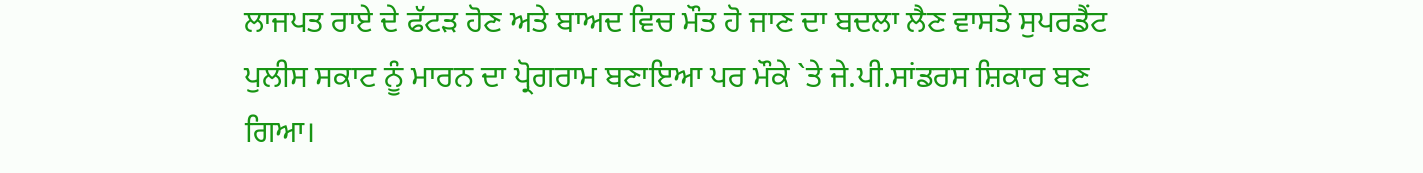ਲਾਜਪਤ ਰਾਏ ਦੇ ਫੱਟੜ ਹੋਣ ਅਤੇ ਬਾਅਦ ਵਿਚ ਮੌਤ ਹੋ ਜਾਣ ਦਾ ਬਦਲਾ ਲੈਣ ਵਾਸਤੇ ਸੁਪਰਡੈਂਟ ਪੁਲੀਸ ਸਕਾਟ ਨੂੰ ਮਾਰਨ ਦਾ ਪ੍ਰੋਗਰਾਮ ਬਣਾਇਆ ਪਰ ਮੌਕੇ `ਤੇ ਜੇ.ਪੀ.ਸਾਂਡਰਸ ਸ਼ਿਕਾਰ ਬਣ ਗਿਆ।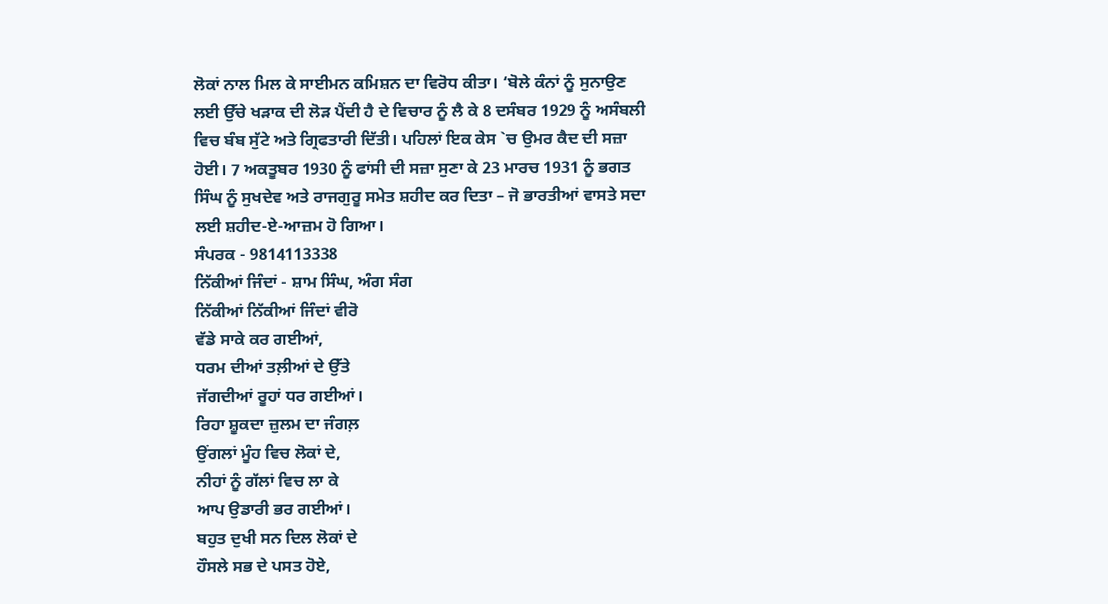ਲੋਕਾਂ ਨਾਲ ਮਿਲ ਕੇ ਸਾਈਮਨ ਕਮਿਸ਼ਨ ਦਾ ਵਿਰੋਧ ਕੀਤਾ। ‘ਬੋਲੇ ਕੰਨਾਂ ਨੂੰ ਸੁਨਾਉਣ ਲਈ ਉੱਚੇ ਖੜਾਕ ਦੀ ਲੋੜ ਪੈਂਦੀ ਹੈ ਦੇ ਵਿਚਾਰ ਨੂੰ ਲੈ ਕੇ 8 ਦਸੰਬਰ 1929 ਨੂੰ ਅਸੰਬਲੀ ਵਿਚ ਬੰਬ ਸੁੱਟੇ ਅਤੇ ਗ੍ਰਿਫਤਾਰੀ ਦਿੱਤੀ। ਪਹਿਲਾਂ ਇਕ ਕੇਸ `ਚ ਉਮਰ ਕੈਦ ਦੀ ਸਜ਼ਾ ਹੋਈ। 7 ਅਕਤੂਬਰ 1930 ਨੂੰ ਫਾਂਸੀ ਦੀ ਸਜ਼ਾ ਸੁਣਾ ਕੇ 23 ਮਾਰਚ 1931 ਨੂੰ ਭਗਤ ਸਿੰਘ ਨੂੰ ਸੁਖਦੇਵ ਅਤੇ ਰਾਜਗੁਰੂ ਸਮੇਤ ਸ਼ਹੀਦ ਕਰ ਦਿਤਾ – ਜੋ ਭਾਰਤੀਆਂ ਵਾਸਤੇ ਸਦਾ ਲਈ ਸ਼ਹੀਦ-ਏ-ਆਜ਼ਮ ਹੋ ਗਿਆ।
ਸੰਪਰਕ - 9814113338
ਨਿੱਕੀਆਂ ਜਿੰਦਾਂ - ਸ਼ਾਮ ਸਿੰਘ, ਅੰਗ ਸੰਗ
ਨਿੱਕੀਆਂ ਨਿੱਕੀਆਂ ਜਿੰਦਾਂ ਵੀਰੋ
ਵੱਡੇ ਸਾਕੇ ਕਰ ਗਈਆਂ,
ਧਰਮ ਦੀਆਂ ਤਲ਼ੀਆਂ ਦੇ ਉੱਤੇ
ਜੱਗਦੀਆਂ ਰੂਹਾਂ ਧਰ ਗਈਆਂ।
ਰਿਹਾ ਸ਼ੂਕਦਾ ਜ਼ੁਲਮ ਦਾ ਜੰਗਲ਼
ਉਂਗਲਾਂ ਮੂੰਹ ਵਿਚ ਲੋਕਾਂ ਦੇ,
ਨੀਹਾਂ ਨੂੰ ਗੱਲਾਂ ਵਿਚ ਲਾ ਕੇ
ਆਪ ਉਡਾਰੀ ਭਰ ਗਈਆਂ।
ਬਹੁਤ ਦੁਖੀ ਸਨ ਦਿਲ ਲੋਕਾਂ ਦੇ
ਹੌਸਲੇ ਸਭ ਦੇ ਪਸਤ ਹੋਏ,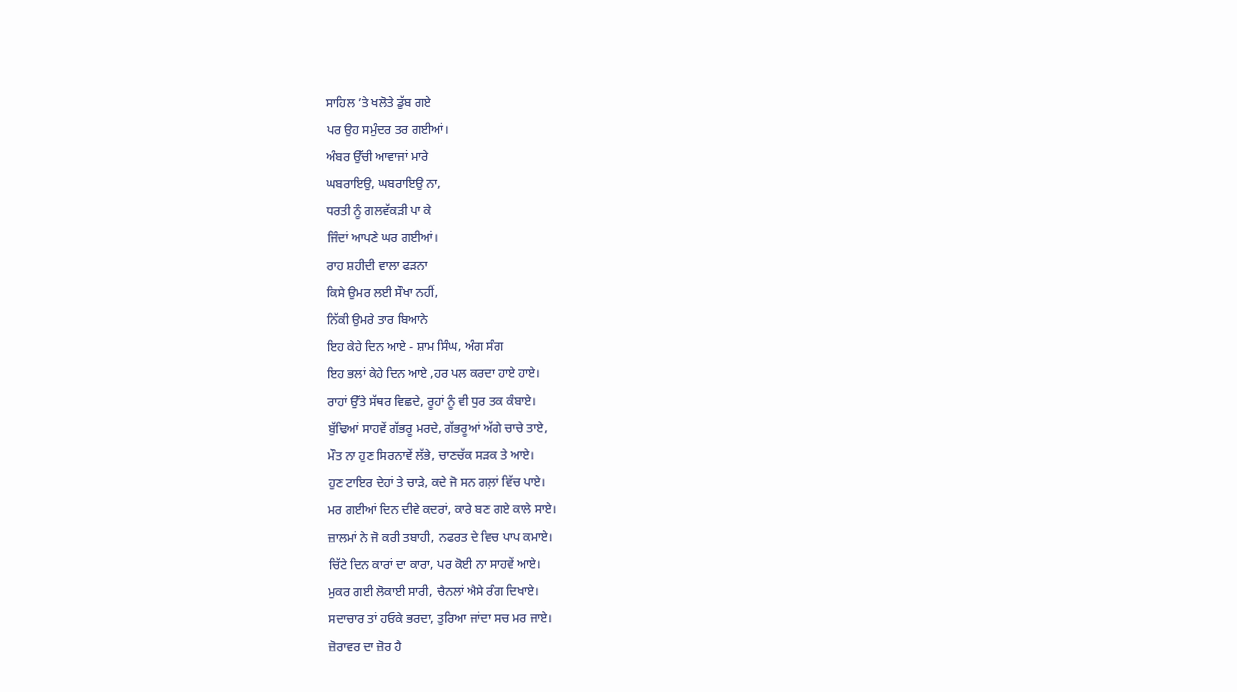ਸਾਹਿਲ ’ਤੇ ਖਲੋਤੇ ਡੁੱਬ ਗਏ
ਪਰ ਉਹ ਸਮੁੰਦਰ ਤਰ ਗਈਆਂ।
ਅੰਬਰ ਉੱਚੀ ਆਵਾਜਾਂ ਮਾਰੇ
ਘਬਰਾਇਉ, ਘਬਰਾਇਉ ਨਾ,
ਧਰਤੀ ਨੂੰ ਗਲਵੱਕੜੀ ਪਾ ਕੇ
ਜਿੰਦਾਂ ਆਪਣੇ ਘਰ ਗਈਆਂ।
ਰਾਹ ਸ਼ਹੀਦੀ ਵਾਲਾ ਫੜਨਾ
ਕਿਸੇ ਉਮਰ ਲਈ ਸੌਖਾ ਨਹੀਂ,
ਨਿੱਕੀ ਉਮਰੇ ਤਾਰ ਬਿਆਨੇ
ਇਹ ਕੇਹੇ ਦਿਨ ਆਏ - ਸ਼ਾਮ ਸਿੰਘ, ਅੰਗ ਸੰਗ
ਇਹ ਭਲਾਂ ਕੇਹੇ ਦਿਨ ਆਏ ,ਹਰ ਪਲ ਕਰਦਾ ਹਾਏ ਹਾਏ।
ਰਾਹਾਂ ਉੱਤੇ ਸੱਥਰ ਵਿਛਦੇ, ਰੂਹਾਂ ਨੂੰ ਵੀ ਧੁਰ ਤਕ ਕੰਬਾਏ।
ਬੁੱਢਿਆਂ ਸਾਹਵੇਂ ਗੱਭਰੂ ਮਰਦੇ, ਗੱਭਰੂਆਂ ਅੱਗੇ ਚਾਚੇ ਤਾਏ,
ਮੌਤ ਨਾ ਹੁਣ ਸਿਰਨਾਵੇਂ ਲੱਭੇ, ਚਾਣਚੱਕ ਸੜਕ ਤੇ ਆਏ।
ਹੁਣ ਟਾਇਰ ਦੇਹਾਂ ਤੇ ਚਾੜੇ, ਕਦੇ ਜੋ ਸਨ ਗਲ਼ਾਂ ਵਿੱਚ ਪਾਏ।
ਮਰ ਗਈਆਂ ਦਿਨ ਦੀਵੇ ਕਦਰਾਂ, ਕਾਰੇ ਬਣ ਗਏ ਕਾਲੇ ਸਾਏ।
ਜ਼ਾਲਮਾਂ ਨੇ ਜੋ ਕਰੀ ਤਬਾਹੀ, ਨਫਰਤ ਦੇ ਵਿਚ ਪਾਪ ਕਮਾਏ।
ਚਿੱਟੇ ਦਿਨ ਕਾਰਾਂ ਦਾ ਕਾਰਾ, ਪਰ ਕੋਈ ਨਾ ਸਾਹਵੇਂ ਆਏ।
ਮੁਕਰ ਗਈ ਲੋਕਾਈ ਸਾਰੀ, ਚੈਨਲਾਂ ਐਸੇ ਰੰਗ ਦਿਖਾਏ।
ਸਦਾਚਾਰ ਤਾਂ ਹਓਕੇ ਭਰਦਾ, ਤੁਰਿਆ ਜਾਂਦਾ ਸਚ ਮਰ ਜਾਏ।
ਜ਼ੋਰਾਵਰ ਦਾ ਜ਼ੋਰ ਹੈ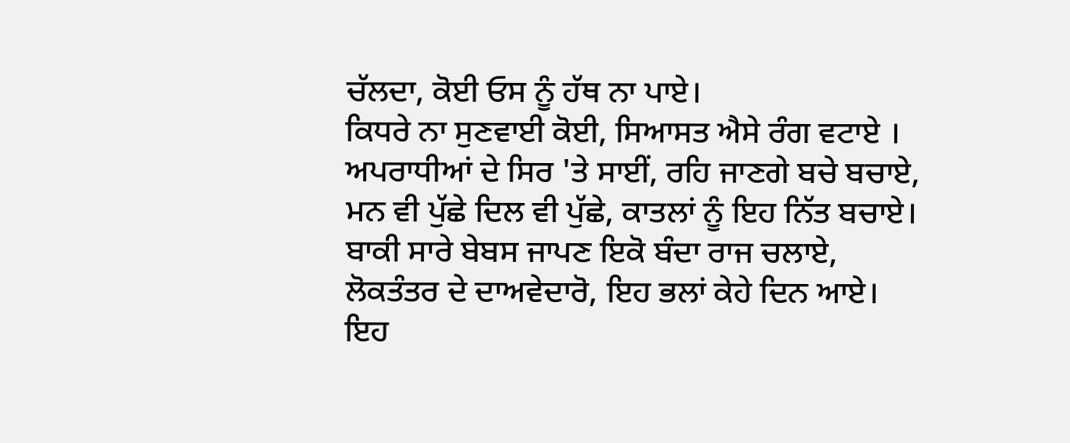ਚੱਲਦਾ, ਕੋਈ ਓਸ ਨੂੰ ਹੱਥ ਨਾ ਪਾਏ।
ਕਿਧਰੇ ਨਾ ਸੁਣਵਾਈ ਕੋਈ, ਸਿਆਸਤ ਐਸੇ ਰੰਗ ਵਟਾਏ ।
ਅਪਰਾਧੀਆਂ ਦੇ ਸਿਰ 'ਤੇ ਸਾਈਂ, ਰਹਿ ਜਾਣਗੇ ਬਚੇ ਬਚਾਏ,
ਮਨ ਵੀ ਪੁੱਛੇ ਦਿਲ ਵੀ ਪੁੱਛੇ, ਕਾਤਲਾਂ ਨੂੰ ਇਹ ਨਿੱਤ ਬਚਾਏ।
ਬਾਕੀ ਸਾਰੇ ਬੇਬਸ ਜਾਪਣ ਇਕੋ ਬੰਦਾ ਰਾਜ ਚਲਾਏ,
ਲੋਕਤੰਤਰ ਦੇ ਦਾਅਵੇਦਾਰੋ, ਇਹ ਭਲਾਂ ਕੇਹੇ ਦਿਨ ਆਏ।
ਇਹ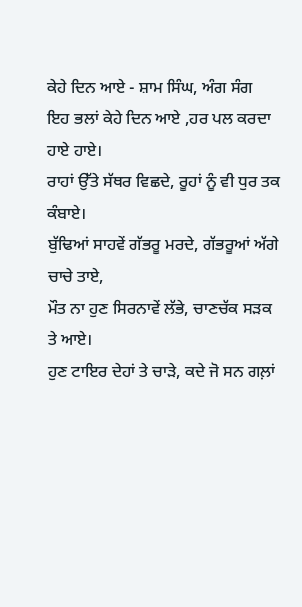ਕੇਹੇ ਦਿਨ ਆਏ - ਸ਼ਾਮ ਸਿੰਘ, ਅੰਗ ਸੰਗ
ਇਹ ਭਲਾਂ ਕੇਹੇ ਦਿਨ ਆਏ ,ਹਰ ਪਲ ਕਰਦਾ ਹਾਏ ਹਾਏ।
ਰਾਹਾਂ ਉੱਤੇ ਸੱਥਰ ਵਿਛਦੇ, ਰੂਹਾਂ ਨੂੰ ਵੀ ਧੁਰ ਤਕ ਕੰਬਾਏ।
ਬੁੱਢਿਆਂ ਸਾਹਵੇਂ ਗੱਭਰੂ ਮਰਦੇ, ਗੱਭਰੂਆਂ ਅੱਗੇ ਚਾਚੇ ਤਾਏ,
ਮੌਤ ਨਾ ਹੁਣ ਸਿਰਨਾਵੇਂ ਲੱਭੇ, ਚਾਣਚੱਕ ਸੜਕ ਤੇ ਆਏ।
ਹੁਣ ਟਾਇਰ ਦੇਹਾਂ ਤੇ ਚਾੜੇ, ਕਦੇ ਜੋ ਸਨ ਗਲ਼ਾਂ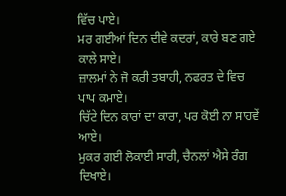ਵਿੱਚ ਪਾਏ।
ਮਰ ਗਈਆਂ ਦਿਨ ਦੀਵੇ ਕਦਰਾਂ, ਕਾਰੇ ਬਣ ਗਏ ਕਾਲੇ ਸਾਏ।
ਜ਼ਾਲਮਾਂ ਨੇ ਜੋ ਕਰੀ ਤਬਾਹੀ, ਨਫਰਤ ਦੇ ਵਿਚ ਪਾਪ ਕਮਾਏ।
ਚਿੱਟੇ ਦਿਨ ਕਾਰਾਂ ਦਾ ਕਾਰਾ, ਪਰ ਕੋਈ ਨਾ ਸਾਹਵੇਂ ਆਏ।
ਮੁਕਰ ਗਈ ਲੋਕਾਈ ਸਾਰੀ, ਚੈਨਲਾਂ ਐਸੇ ਰੰਗ ਦਿਖਾਏ।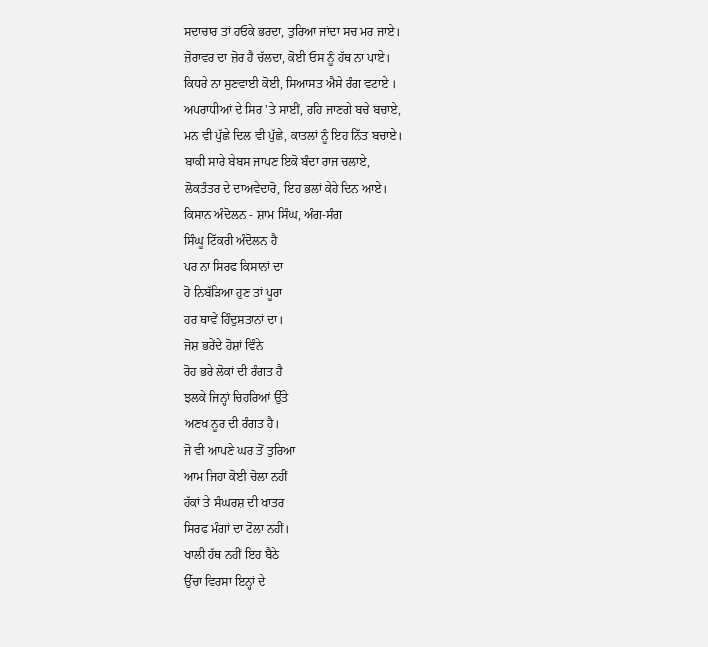ਸਦਾਚਾਰ ਤਾਂ ਹਓਕੇ ਭਰਦਾ, ਤੁਰਿਆ ਜਾਂਦਾ ਸਚ ਮਰ ਜਾਏ।
ਜ਼ੋਰਾਵਰ ਦਾ ਜ਼ੋਰ ਹੈ ਚੱਲਦਾ, ਕੋਈ ਓਸ ਨੂੰ ਹੱਥ ਨਾ ਪਾਏ।
ਕਿਧਰੇ ਨਾ ਸੁਣਵਾਈ ਕੋਈ, ਸਿਆਸਤ ਐਸੇ ਰੰਗ ਵਟਾਏ ।
ਅਪਰਾਧੀਆਂ ਦੇ ਸਿਰ 'ਤੇ ਸਾਈਂ, ਰਹਿ ਜਾਣਗੇ ਬਚੇ ਬਚਾਏ,
ਮਨ ਵੀ ਪੁੱਛੇ ਦਿਲ ਵੀ ਪੁੱਛੇ, ਕਾਤਲਾਂ ਨੂੰ ਇਹ ਨਿੱਤ ਬਚਾਏ।
ਬਾਕੀ ਸਾਰੇ ਬੇਬਸ ਜਾਪਣ ਇਕੋ ਬੰਦਾ ਰਾਜ ਚਲਾਏ,
ਲੋਕਤੰਤਰ ਦੇ ਦਾਅਵੇਦਾਰੋ, ਇਹ ਭਲਾਂ ਕੇਹੇ ਦਿਨ ਆਏ।
ਕਿਸਾਨ ਅੰਦੋਲਨ - ਸ਼ਾਮ ਸਿੰਘ, ਅੰਗ-ਸੰਗ
ਸਿੰਘੂ ਟਿੱਕਰੀ ਅੰਦੋਲਨ ਹੈ
ਪਰ ਨਾ ਸਿਰਫ ਕਿਸਾਨਾਂ ਦਾ
ਹੋ ਨਿਬੱੜਿਆ ਹੁਣ ਤਾਂ ਪੂਰਾ
ਹਰ ਥਾਵੇਂ ਹਿੰਦੁਸਤਾਨਾਂ ਦਾ।
ਜੋਸ਼ ਭਰੇਂਦੇ ਹੋਸ਼ਾਂ ਵਿੰਨੇ
ਰੋਹ ਭਰੇ ਲੋਕਾਂ ਦੀ ਰੰਗਤ ਹੈ
ਝਲਕੇ ਜਿਨ੍ਹਾਂ ਚਿਹਰਿਆਂ ਉੱਤੇ
ਅਣਖ ਨੂਰ ਦੀ ਰੰਗਤ ਹੈ।
ਜੋ ਵੀ ਆਪਣੇ ਘਰ ਤੋਂ ਤੁਰਿਆ
ਆਮ ਜਿਹਾ ਕੋਈ ਚੋਲਾ ਨਹੀਂ
ਹੱਕਾਂ ਤੇ ਸੰਘਰਸ਼ ਦੀ ਖਾਤਰ
ਸਿਰਫ ਮੰਗਾਂ ਦਾ ਟੋਲਾ ਨਹੀਂ।
ਖਾਲੀ ਹੱਥ ਨਹੀਂ ਇਹ ਬੈਠੇ
ਉੱਚਾ ਵਿਰਸਾ ਇਨ੍ਹਾਂ ਦੇ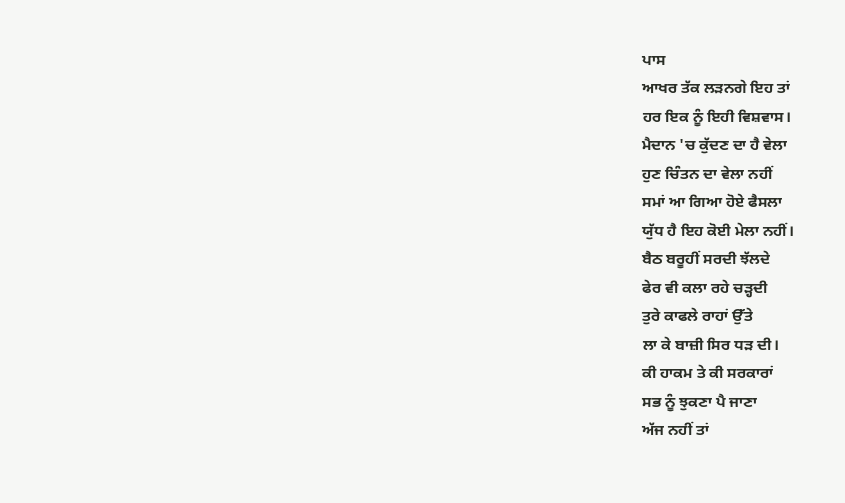ਪਾਸ
ਆਖਰ ਤੱਕ ਲੜਨਗੇ ਇਹ ਤਾਂ
ਹਰ ਇਕ ਨੂੰ ਇਹੀ ਵਿਸ਼ਵਾਸ।
ਮੈਦਾਨ 'ਚ ਕੁੱਦਣ ਦਾ ਹੈ ਵੇਲਾ
ਹੁਣ ਚਿੰਤਨ ਦਾ ਵੇਲਾ ਨਹੀਂ
ਸਮਾਂ ਆ ਗਿਆ ਹੋਏ ਫੈਸਲਾ
ਯੁੱਧ ਹੈ ਇਹ ਕੋਈ ਮੇਲਾ ਨਹੀਂ।
ਬੈਠ ਬਰੂਹੀਂ ਸਰਦੀ ਝੱਲਦੇ
ਫੇਰ ਵੀ ਕਲਾ ਰਹੇ ਚੜ੍ਹਦੀ
ਤੁਰੇ ਕਾਫਲੇ ਰਾਹਾਂ ਉੱਤੇ
ਲਾ ਕੇ ਬਾਜ਼ੀ ਸਿਰ ਧੜ ਦੀ।
ਕੀ ਹਾਕਮ ਤੇ ਕੀ ਸਰਕਾਰਾਂ
ਸਭ ਨੂੰ ਝੁਕਣਾ ਪੈ ਜਾਣਾ
ਅੱਜ ਨਹੀਂ ਤਾਂ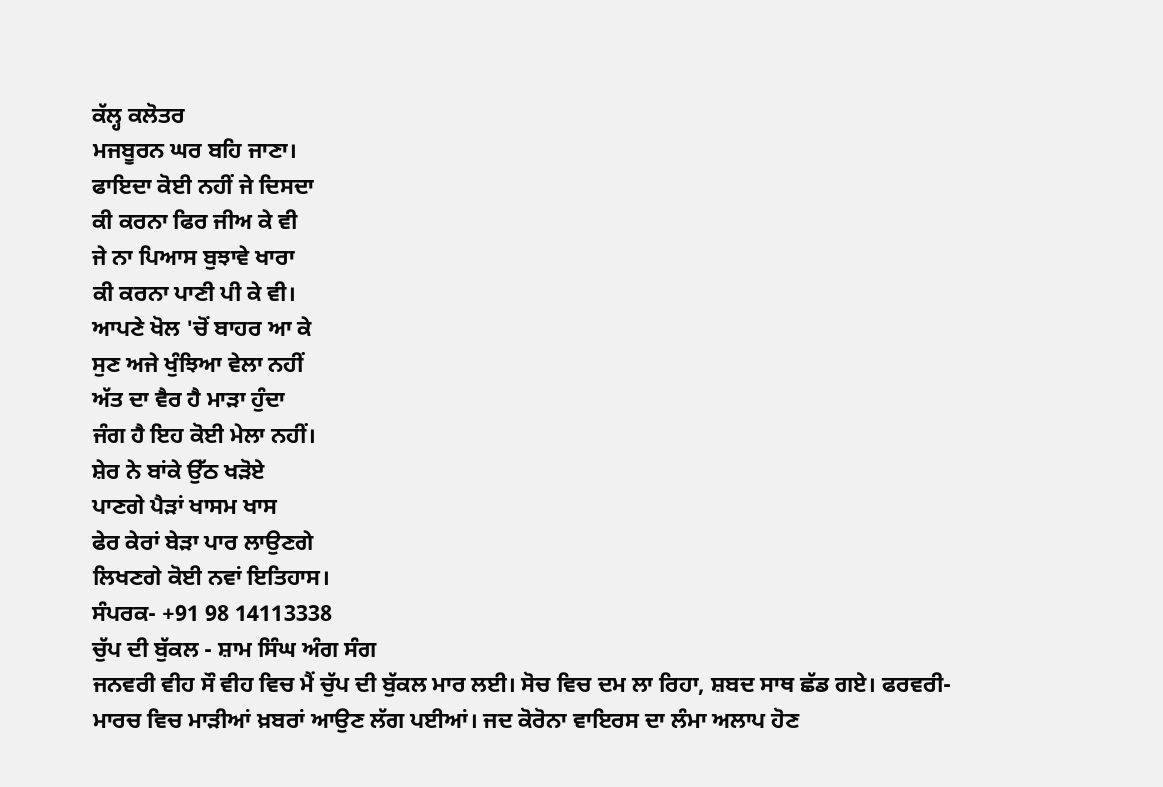ਕੱਲ੍ਹ ਕਲੋਤਰ
ਮਜਬੂਰਨ ਘਰ ਬਹਿ ਜਾਣਾ।
ਫਾਇਦਾ ਕੋਈ ਨਹੀਂ ਜੇ ਦਿਸਦਾ
ਕੀ ਕਰਨਾ ਫਿਰ ਜੀਅ ਕੇ ਵੀ
ਜੇ ਨਾ ਪਿਆਸ ਬੁਝਾਵੇ ਖਾਰਾ
ਕੀ ਕਰਨਾ ਪਾਣੀ ਪੀ ਕੇ ਵੀ।
ਆਪਣੇ ਖੋਲ 'ਚੋਂ ਬਾਹਰ ਆ ਕੇ
ਸੁਣ ਅਜੇ ਖੁੰਝਿਆ ਵੇਲਾ ਨਹੀਂ
ਅੱਤ ਦਾ ਵੈਰ ਹੈ ਮਾੜਾ ਹੁੰਦਾ
ਜੰਗ ਹੈ ਇਹ ਕੋਈ ਮੇਲਾ ਨਹੀਂ।
ਸ਼ੇਰ ਨੇ ਬਾਂਕੇ ਉੱਠ ਖੜੋਏ
ਪਾਣਗੇ ਪੈੜਾਂ ਖਾਸਮ ਖਾਸ
ਫੇਰ ਕੇਰਾਂ ਬੇੜਾ ਪਾਰ ਲਾਉਣਗੇ
ਲਿਖਣਗੇ ਕੋਈ ਨਵਾਂ ਇਤਿਹਾਸ।
ਸੰਪਰਕ- +91 98 14113338
ਚੁੱਪ ਦੀ ਬੁੱਕਲ - ਸ਼ਾਮ ਸਿੰਘ ਅੰਗ ਸੰਗ
ਜਨਵਰੀ ਵੀਹ ਸੌ ਵੀਹ ਵਿਚ ਮੈਂ ਚੁੱਪ ਦੀ ਬੁੱਕਲ ਮਾਰ ਲਈ। ਸੋਚ ਵਿਚ ਦਮ ਲਾ ਰਿਹਾ, ਸ਼ਬਦ ਸਾਥ ਛੱਡ ਗਏ। ਫਰਵਰੀ-ਮਾਰਚ ਵਿਚ ਮਾੜੀਆਂ ਖ਼ਬਰਾਂ ਆਉਣ ਲੱਗ ਪਈਆਂ। ਜਦ ਕੋਰੋਨਾ ਵਾਇਰਸ ਦਾ ਲੰਮਾ ਅਲਾਪ ਹੋਣ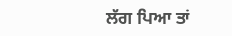ਲੱਗ ਪਿਆ ਤਾਂ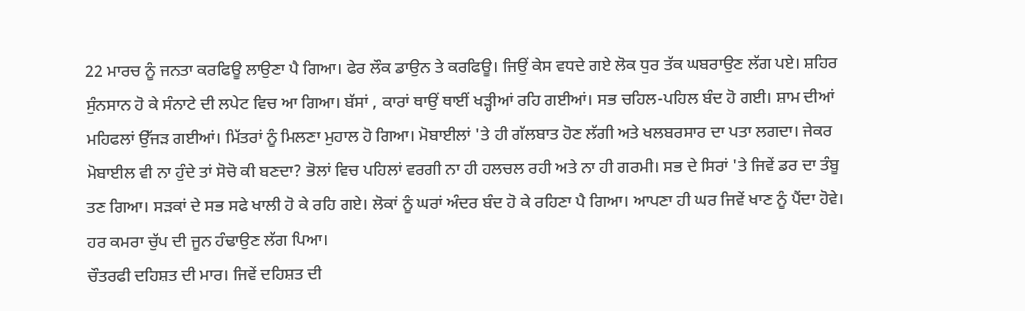22 ਮਾਰਚ ਨੂੰ ਜਨਤਾ ਕਰਫਿਊ ਲਾਉਣਾ ਪੈ ਗਿਆ। ਫੇਰ ਲੌਕ ਡਾਉਨ ਤੇ ਕਰਫਿਊ। ਜਿਉਂ ਕੇਸ ਵਧਦੇ ਗਏ ਲੋਕ ਧੁਰ ਤੱਕ ਘਬਰਾਉਣ ਲੱਗ ਪਏ। ਸ਼ਹਿਰ ਸੁੰਨਸਾਨ ਹੋ ਕੇ ਸੰਨਾਟੇ ਦੀ ਲਪੇਟ ਵਿਚ ਆ ਗਿਆ। ਬੱਸਾਂ , ਕਾਰਾਂ ਥਾਉਂ ਥਾਈਂ ਖੜ੍ਹੀਆਂ ਰਹਿ ਗਈਆਂ। ਸਭ ਚਹਿਲ-ਪਹਿਲ ਬੰਦ ਹੋ ਗਈ। ਸ਼ਾਮ ਦੀਆਂ ਮਹਿਫਲਾਂ ਉੱਜੜ ਗਈਆਂ। ਮਿੱਤਰਾਂ ਨੂੰ ਮਿਲਣਾ ਮੁਹਾਲ ਹੋ ਗਿਆ। ਮੋਬਾਈਲਾਂ 'ਤੇ ਹੀ ਗੱਲਬਾਤ ਹੋਣ ਲੱਗੀ ਅਤੇ ਖਲਬਰਸਾਰ ਦਾ ਪਤਾ ਲਗਦਾ। ਜੇਕਰ ਮੋਬਾਈਲ ਵੀ ਨਾ ਹੁੰਦੇ ਤਾਂ ਸੋਚੋ ਕੀ ਬਣਦਾ? ਭੋਲਾਂ ਵਿਚ ਪਹਿਲਾਂ ਵਰਗੀ ਨਾ ਹੀ ਹਲਚਲ ਰਹੀ ਅਤੇ ਨਾ ਹੀ ਗਰਮੀ। ਸਭ ਦੇ ਸਿਰਾਂ 'ਤੇ ਜਿਵੇਂ ਡਰ ਦਾ ਤੰਬੂ ਤਣ ਗਿਆ। ਸੜਕਾਂ ਦੇ ਸਭ ਸਫੇ ਖਾਲੀ ਹੋ ਕੇ ਰਹਿ ਗਏ। ਲੋਕਾਂ ਨੂੰ ਘਰਾਂ ਅੰਦਰ ਬੰਦ ਹੋ ਕੇ ਰਹਿਣਾ ਪੈ ਗਿਆ। ਆਪਣਾ ਹੀ ਘਰ ਜਿਵੇਂ ਖਾਣ ਨੂੰ ਪੈਂਦਾ ਹੋਵੇ। ਹਰ ਕਮਰਾ ਚੁੱਪ ਦੀ ਜੂਨ ਹੰਢਾਉਣ ਲੱਗ ਪਿਆ।
ਚੌਤਰਫੀ ਦਹਿਸ਼ਤ ਦੀ ਮਾਰ। ਜਿਵੇਂ ਦਹਿਸ਼ਤ ਦੀ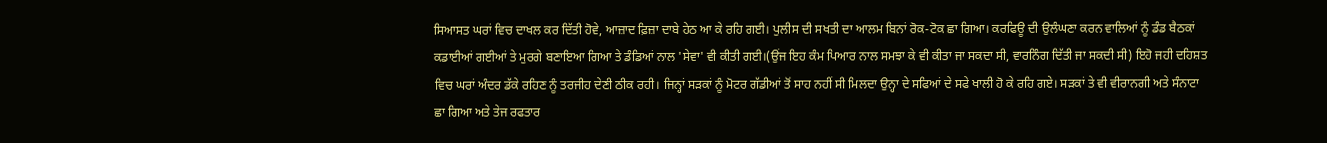ਸਿਆਸਤ ਘਰਾਂ ਵਿਚ ਦਾਖਲ ਕਰ ਦਿੱਤੀ ਹੋਵੇ, ਆਜ਼ਾਦ ਫ਼ਿਜ਼ਾ ਦਾਬੇ ਹੇਠ ਆ ਕੇ ਰਹਿ ਗਈ। ਪੁਲੀਸ ਦੀ ਸਖਤੀ ਦਾ ਆਲਮ ਬਿਨਾਂ ਰੋਕ-ਟੋਕ ਛਾ ਗਿਆ। ਕਰਫਿਊ ਦੀ ਉਲੰਘਣਾ ਕਰਨ ਵਾਲਿਆਂ ਨੂੰ ਡੰਡ ਬੈਠਕਾਂ ਕਡਾਈਆਂ ਗਈਆਂ ਤੇ ਮੁਰਗੇ ਬਣਾਇਆ ਗਿਆ ਤੇ ਡੰਡਿਆਂ ਨਾਲ 'ਸੇਵਾ' ਵੀ ਕੀਤੀ ਗਈ।(ਉਂਜ ਇਹ ਕੰਮ ਪਿਆਰ ਨਾਲ ਸਮਝਾ ਕੇ ਵੀ ਕੀਤਾ ਜਾ ਸਕਦਾ ਸੀ, ਵਾਰਨਿੰਗ ਦਿੱਤੀ ਜਾ ਸਕਦੀ ਸੀ) ਇਹੋ ਜਹੀ ਦਹਿਸ਼ਤ ਵਿਚ ਘਰਾਂ ਅੰਦਰ ਡੱਕੇ ਰਹਿਣ ਨੂੰ ਤਰਜੀਹ ਦੇਣੀ ਠੀਕ ਰਹੀ। ਜਿਨ੍ਹਾਂ ਸੜਕਾਂ ਨੂੰ ਮੋਟਰ ਗੱਡੀਆਂ ਤੋਂ ਸਾਹ ਨਹੀਂ ਸੀ ਮਿਲਦਾ ਉਨ੍ਹਾ ਦੇ ਸਫਿਆਂ ਦੇ ਸਫੇ ਖਾਲੀ ਹੋ ਕੇ ਰਹਿ ਗਏ। ਸੜਕਾਂ ਤੇ ਵੀ ਵੀਰਾਨਗੀ ਅਤੇ ਸੰਨਾਟਾ ਛਾ ਗਿਆ ਅਤੇ ਤੇਜ ਰਫਤਾਰ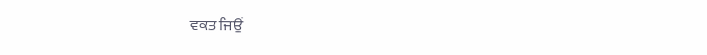ਵਕਤ ਜਿਉਂ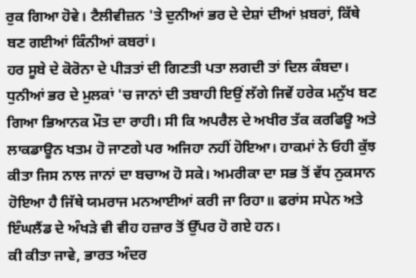ਰੁਕ ਗਿਆ ਹੋਵੇ। ਟੈਲੀਵੀਜ਼ਨ 'ਤੇ ਦੁਨੀਆਂ ਭਰ ਦੇ ਦੇਸ਼ਾਂ ਦੀਆਂ ਖ਼ਬਰਾਂ, ਕਿੱਥੇ ਬਣ ਗਈਆਂ ਕਿੰਨੀਆਂ ਕਬਰਾਂ।
ਹਰ ਸੂਬੇ ਦੇ ਕੋਰੋਨਾ ਦੇ ਪੀੜਤਾਂ ਦੀ ਗਿਣਤੀ ਪਤਾ ਲਗਦੀ ਤਾਂ ਦਿਲ ਕੰਬਦਾ। ਧੁਨੀਆਂ ਭਰ ਦੇ ਮੁਲਕਾਂ 'ਚ ਜਾਨਾਂ ਦੀ ਤਬਾਹੀ ਇਉਂ ਲੱਗੇ ਜਿਵੇਂ ਹਰੇਕ ਮਨੁੱਖ ਬਣ ਗਿਆ ਭਿਆਨਕ ਮੌਤ ਦਾ ਰਾਹੀ। ਸੀ ਕਿ ਅਪਰੈਲ ਦੇ ਅਖੀਰ ਤੱਕ ਕਰਫਿਊ ਅਤੇ ਲਾਕਡਾਊਨ ਖਤਮ ਹੋ ਜਾਣਗੇ ਪਰ ਅਜਿਹਾ ਨਹੀਂ ਹੋਇਆ। ਹਾਕਮਾਂ ਨੇ ਓਹੀ ਕੁੱਝ ਕੀਤਾ ਜਿਸ ਨਾਲ ਜਾਨਾਂ ਦਾ ਬਚਾਅ ਹੋ ਸਕੇ। ਅਮਰੀਕਾ ਦਾ ਸਭ ਤੋਂ ਵੱਧ ਨੁਕਸਾਨ ਹੋਇਆ ਹੈ ਜਿੱਥੇ ਯਮਰਾਜ ਮਨਆਈਆਂ ਕਰੀ ਜਾ ਰਿਹਾ॥ ਫਰਾਂਸ ਸਪੇਨ ਅਤੇ ਇੰਘਲੈਂਡ ਦੇ ਅੰਖੜੇ ਵੀ ਵੀਹ ਹਜ਼ਾਰ ਤੋਂ ਉੱਪਰ ਹੋ ਗਏ ਹਨ।
ਕੀ ਕੀਤਾ ਜਾਵੇ, ਭਾਰਤ ਅੰਦਰ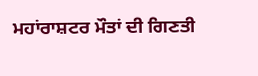ਮਹਾਂਰਾਸ਼ਟਰ ਮੌਤਾਂ ਦੀ ਗਿਣਤੀ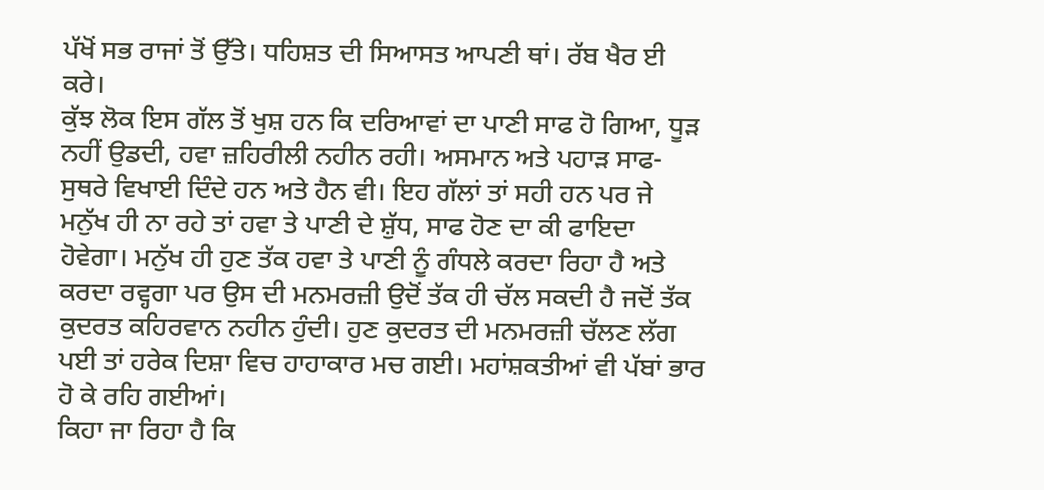ਪੱਖੋਂ ਸਭ ਰਾਜਾਂ ਤੋਂ ਉੱਤੇ। ਧਹਿਸ਼ਤ ਦੀ ਸਿਆਸਤ ਆਪਣੀ ਥਾਂ। ਰੱਬ ਖੈਰ ਈ ਕਰੇ।
ਕੁੱਝ ਲੋਕ ਇਸ ਗੱਲ ਤੋਂ ਖੁਸ਼ ਹਨ ਕਿ ਦਰਿਆਵਾਂ ਦਾ ਪਾਣੀ ਸਾਫ ਹੋ ਗਿਆ, ਧੂੜ ਨਹੀਂ ਉਡਦੀ, ਹਵਾ ਜ਼ਹਿਰੀਲੀ ਨਹੀਨ ਰਹੀ। ਅਸਮਾਨ ਅਤੇ ਪਹਾੜ ਸਾਫ-ਸੁਥਰੇ ਵਿਖਾਈ ਦਿੰਦੇ ਹਨ ਅਤੇ ਹੈਨ ਵੀ। ਇਹ ਗੱਲਾਂ ਤਾਂ ਸਹੀ ਹਨ ਪਰ ਜੇ ਮਨੁੱਖ ਹੀ ਨਾ ਰਹੇ ਤਾਂ ਹਵਾ ਤੇ ਪਾਣੀ ਦੇ ਸ਼ੁੱਧ, ਸਾਫ ਹੋਣ ਦਾ ਕੀ ਫਾਇਦਾ ਹੋਵੇਗਾ। ਮਨੁੱਖ ਹੀ ਹੁਣ ਤੱਕ ਹਵਾ ਤੇ ਪਾਣੀ ਨੂੰ ਗੰਧਲੇ ਕਰਦਾ ਰਿਹਾ ਹੈ ਅਤੇ ਕਰਦਾ ਰਵ੍ਹਗਾ ਪਰ ਉਸ ਦੀ ਮਨਮਰਜ਼ੀ ਉਦੋਂ ਤੱਕ ਹੀ ਚੱਲ ਸਕਦੀ ਹੈ ਜਦੋਂ ਤੱਕ ਕੁਦਰਤ ਕਹਿਰਵਾਨ ਨਹੀਨ ਹੁੰਦੀ। ਹੁਣ ਕੁਦਰਤ ਦੀ ਮਨਮਰਜ਼ੀ ਚੱਲਣ ਲੱਗ ਪਈ ਤਾਂ ਹਰੇਕ ਦਿਸ਼ਾ ਵਿਚ ਹਾਹਾਕਾਰ ਮਚ ਗਈ। ਮਹਾਂਸ਼ਕਤੀਆਂ ਵੀ ਪੱਬਾਂ ਭਾਰ ਹੋ ਕੇ ਰਹਿ ਗਈਆਂ।
ਕਿਹਾ ਜਾ ਰਿਹਾ ਹੈ ਕਿ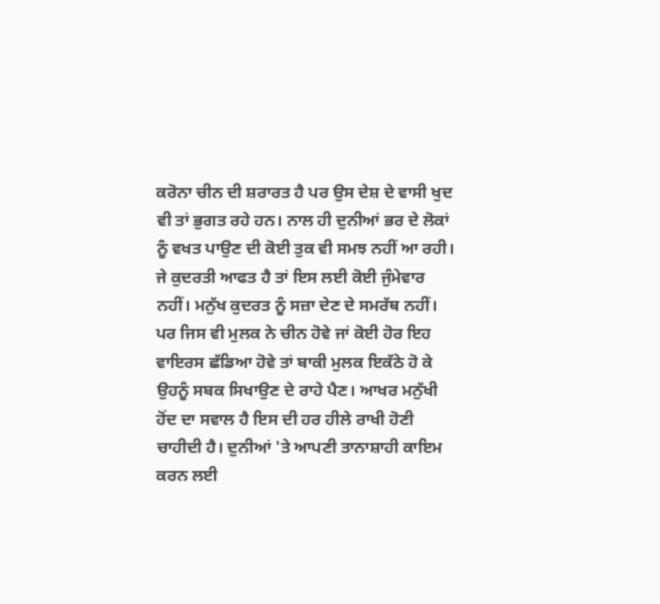ਕਰੋਨਾ ਚੀਨ ਦੀ ਸ਼ਰਾਰਤ ਹੈ ਪਰ ਉਸ ਦੇਸ਼ ਦੇ ਵਾਸੀ ਖੁਦ ਵੀ ਤਾਂ ਭੁਗਤ ਰਹੇ ਹਨ। ਨਾਲ ਹੀ ਦੁਨੀਆਂ ਭਰ ਦੇ ਲੋਕਾਂ ਨੂੰ ਵਖਤ ਪਾਉਣ ਦੀ ਕੋਈ ਤੁਕ ਵੀ ਸਮਝ ਨਹੀਂ ਆ ਰਹੀ। ਜੇ ਕੁਦਰਤੀ ਆਫਤ ਹੈ ਤਾਂ ਇਸ ਲਈ ਕੋਈ ਜੁੰਮੇਵਾਰ ਨਹੀਂ। ਮਨੁੱਖ ਕੁਦਰਤ ਨੂੰ ਸਜ਼ਾ ਦੇਣ ਦੇ ਸਮਰੱਥ ਨਹੀਂ। ਪਰ ਜਿਸ ਵੀ ਮੁਲਕ ਨੇ ਚੀਨ ਹੋਵੇ ਜਾਂ ਕੋਈ ਹੋਰ ਇਹ ਵਾਇਰਸ ਛੱਡਿਆ ਹੋਵੇ ਤਾਂ ਬਾਕੀ ਮੁਲਕ ਇਕੱਠੇ ਹੋ ਕੇ ਉਹਨੂੰ ਸਬਕ ਸਿਖਾਉਣ ਦੇ ਰਾਹੇ ਪੈਣ। ਆਖਰ ਮਨੁੱਖੀ ਹੋਂਦ ਦਾ ਸਵਾਲ ਹੈ ਇਸ ਦੀ ਹਰ ਹੀਲੇ ਰਾਖੀ ਹੋਣੀ ਚਾਹੀਦੀ ਹੈ। ਦੁਨੀਆਂ 'ਤੇ ਆਪਣੀ ਤਾਨਾਸ਼ਾਹੀ ਕਾਇਮ ਕਰਨ ਲਈ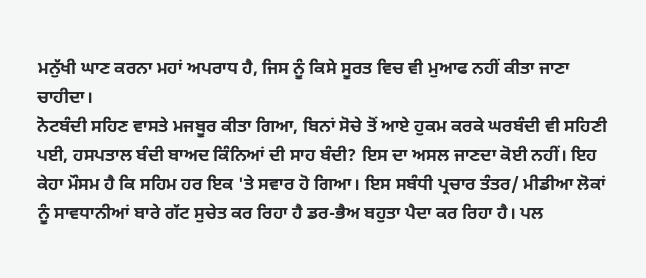ਮਨੁੱਖੀ ਘਾਣ ਕਰਨਾ ਮਹਾਂ ਅਪਰਾਧ ਹੈ, ਜਿਸ ਨੂੰ ਕਿਸੇ ਸੂਰਤ ਵਿਚ ਵੀ ਮੁਆਫ ਨਹੀਂ ਕੀਤਾ ਜਾਣਾ ਚਾਹੀਦਾ।
ਨੋਟਬੰਦੀ ਸਹਿਣ ਵਾਸਤੇ ਮਜਬੂਰ ਕੀਤਾ ਗਿਆ, ਬਿਨਾਂ ਸੋਚੇ ਤੋਂ ਆਏ ਹੁਕਮ ਕਰਕੇ ਘਰਬੰਦੀ ਵੀ ਸਹਿਣੀ ਪਈ, ਹਸਪਤਾਲ ਬੰਦੀ ਬਾਅਦ ਕਿੰਨਿਆਂ ਦੀ ਸਾਹ ਬੰਦੀ? ਇਸ ਦਾ ਅਸਲ ਜਾਣਦਾ ਕੋਈ ਨਹੀਂ। ਇਹ ਕੇਹਾ ਮੌਸਮ ਹੈ ਕਿ ਸਹਿਮ ਹਰ ਇਕ 'ਤੇ ਸਵਾਰ ਹੋ ਗਿਆ। ਇਸ ਸਬੰਧੀ ਪ੍ਰਚਾਰ ਤੰਤਰ/ ਮੀਡੀਆ ਲੋਕਾਂ ਨੂੰ ਸਾਵਧਾਨੀਆਂ ਬਾਰੇ ਗੱਟ ਸੁਚੇਤ ਕਰ ਰਿਹਾ ਹੈ ਡਰ-ਭੈਅ ਬਹੁਤਾ ਪੈਦਾ ਕਰ ਰਿਹਾ ਹੈ। ਪਲ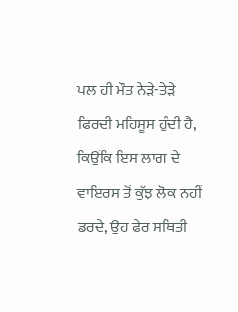ਪਲ ਹੀ ਮੌਤ ਨੇੜੇ-ਤੇੜੇ ਫਿਰਦੀ ਮਹਿਸੂਸ ਹੁੰਦੀ ਹੈ, ਕਿਉਂਕਿ ਇਸ ਲਾਗ ਦੇ ਵਾਇਰਸ ਤੋਂ ਕੁੱਝ ਲੋਕ ਨਹੀਂ ਡਰਦੇ, ਉਹ ਫੇਰ ਸਥਿਤੀ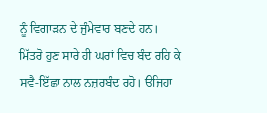ਨੂੰ ਵਿਗਾੜਨ ਦੇ ਜੁੰਮੇਵਾਰ ਬਣਦੇ ਹਨ। ਮਿੱਤਰੋ ਹੁਣ ਸਾਰੇ ਹੀ ਘਰਾਂ ਵਿਚ ਬੰਦ ਰਹਿ ਕੇ ਸਵੈ-ਇੱਛਾ ਨਾਲ ਨਜ਼ਰਬੰਦ ਰਹੋ। ੳਜਿਹਾ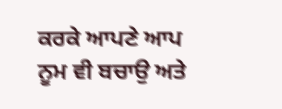ਕਰਕੇ ਆਪਣੇ ਆਪ ਨੂਮ ਵੀ ਬਚਾਉ ਅਤੇ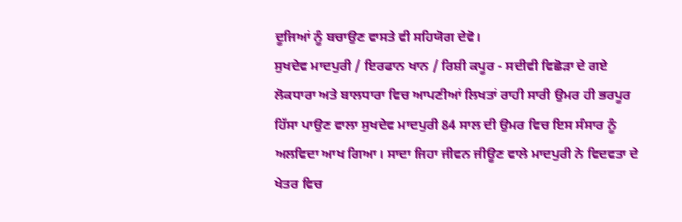ਦੂਜਿਆਂ ਨੂੰ ਬਚਾਉਣ ਵਾਸਤੇ ਵੀ ਸਹਿਯੋਗ ਦੇਵੋ।
ਸੁਖਦੇਵ ਮਾਦਪੁਰੀ / ਇਰਫਾਨ ਖਾਨ / ਰਿਸ਼ੀ ਕਪੂਰ - ਸਦੀਵੀ ਵਿਛੋੜਾ ਦੇ ਗਏ
ਲੋਕਧਾਰਾ ਅਤੇ ਬਾਲਧਾਰਾ ਵਿਚ ਆਪਣੀਆਂ ਲਿਖਤਾਂ ਰਾਹੀ ਸਾਰੀ ਉਮਰ ਹੀ ਭਰਪੂਰ ਹਿੱਸਾ ਪਾਉਣ ਵਾਲਾ ਸੁਖਦੇਵ ਮਾਦਪੁਰੀ 84 ਸਾਲ ਦੀ ਉਮਰ ਵਿਚ ਇਸ ਸੰਸਾਰ ਨੂੰ ਅਲਵਿਦਾ ਆਖ ਗਿਆ। ਸਾਦਾ ਜਿਹਾ ਜੀਵਨ ਜੀਊਣ ਵਾਲੇ ਮਾਦਪੁਰੀ ਨੇ ਵਿਦਵਤਾ ਦੇ ਖੇਤਰ ਵਿਚ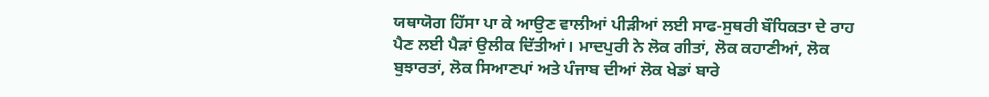ਯਥਾਯੋਗ ਹਿੱਸਾ ਪਾ ਕੇ ਆਉਣ ਵਾਲੀਆਂ ਪੀੜੀਆਂ ਲਈ ਸਾਫ-ਸੁਥਰੀ ਬੌਧਿਕਤਾ ਦੇ ਰਾਹ ਪੈਣ ਲਈ ਪੈੜਾਂ ਉਲੀਕ ਦਿੱਤੀਆਂ। ਮਾਦਪੁਰੀ ਨੇ ਲੋਕ ਗੀਤਾਂ, ਲੋਕ ਕਹਾਣੀਆਂ, ਲੋਕ ਬੁਝਾਰਤਾਂ, ਲੋਕ ਸਿਆਣਪਾਂ ਅਤੇ ਪੰਜਾਬ ਦੀਆਂ ਲੋਕ ਖੇਡਾਂ ਬਾਰੇ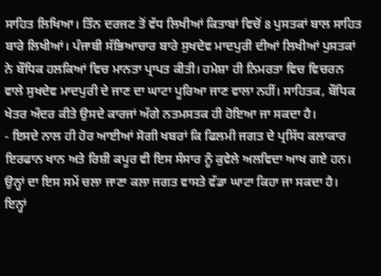ਸਾਹਿਤ ਲਿਖਿਆ। ਤਿੰਨ ਦਰਜਣ ਤੋਂ ਵੱਧ ਲਿਖੀਆਂ ਕਿਤਾਬਾਂ ਵਿਚੋਂ 8 ਪੁਸਤਕਾਂ ਬਾਲ ਸਾਹਿਤ ਬਾਰੇ ਲਿਖੀਆਂ। ਪੰਜਾਬੀ ਸੱਭਿਆਚਾਰ ਬਾਰੇ ਸੁਖਦੇਵ ਮਾਦਪੁਰੀ ਦੀਆਂ ਲਿਖੀਆਂ ਪੁਸਤਕਾਂ ਨੇ ਬੌਧਿਕ ਹਲਕਿਆਂ ਵਿਚ ਮਾਨਤਾ ਪ੍ਰਾਪਤ ਕੀਤੀ। ਹਮੇਸ਼ਾ ਹੀ ਨਿਮਰਤਾ ਵਿਚ ਵਿਚਰਨ ਵਾਲੇ ਸੁਖਦੇਵ ਮਾਦਪੁਰੀ ਦੇ ਜਾਣ ਦਾ ਘਾਟਾ ਪੂਰਿਆ ਜਾਣ ਵਾਲਾ ਨਹੀਂ। ਸਾਹਿਤਕ, ਬੌਧਿਕ ਖੇਤਰ ਅੰਦਰ ਕੀਤੇ ਉਸਦੇ ਕਾਰਜਾਂ ਅੱਗੇ ਨਤਮਸਤਕ ਹੀ ਹੋਇਆ ਜਾ ਸਕਦਾ ਹੈ।
- ਇਸਦੇ ਨਾਲ ਹੀ ਹੋਰ ਆਈਆਂ ਸੋਗੀ ਖਬਰਾਂ ਕਿ ਫਿਲਮੀ ਜਗਤ ਦੇ ਪ੍ਰਸਿੱਧ ਕਲਾਕਾਰ ਇਰਫਾਨ ਖਾਨ ਅਤੇ ਰਿਸ਼ੀ ਕਪੂਰ ਵੀ ਇਸ ਸੰਸਾਰ ਨੂੰ ਕੁਵੇਲੇ ਅਲਵਿਦਾ ਆਖ ਗਏ ਹਨ। ਉਨ੍ਹਾਂ ਦਾ ਇਸ ਸਮੇਂ ਚਲਾ ਜਾਣਾ ਕਲਾ ਜਗਤ ਵਾਸਤੇ ਵੱਡਾ ਘਾਟਾ ਕਿਹਾ ਜਾ ਸਕਦਾ ਹੈ। ਇਨ੍ਹਾਂ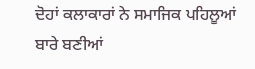ਦੋਹਾਂ ਕਲਾਕਾਰਾਂ ਨੇ ਸਮਾਜਿਕ ਪਹਿਲੂਆਂ ਬਾਰੇ ਬਣੀਆਂ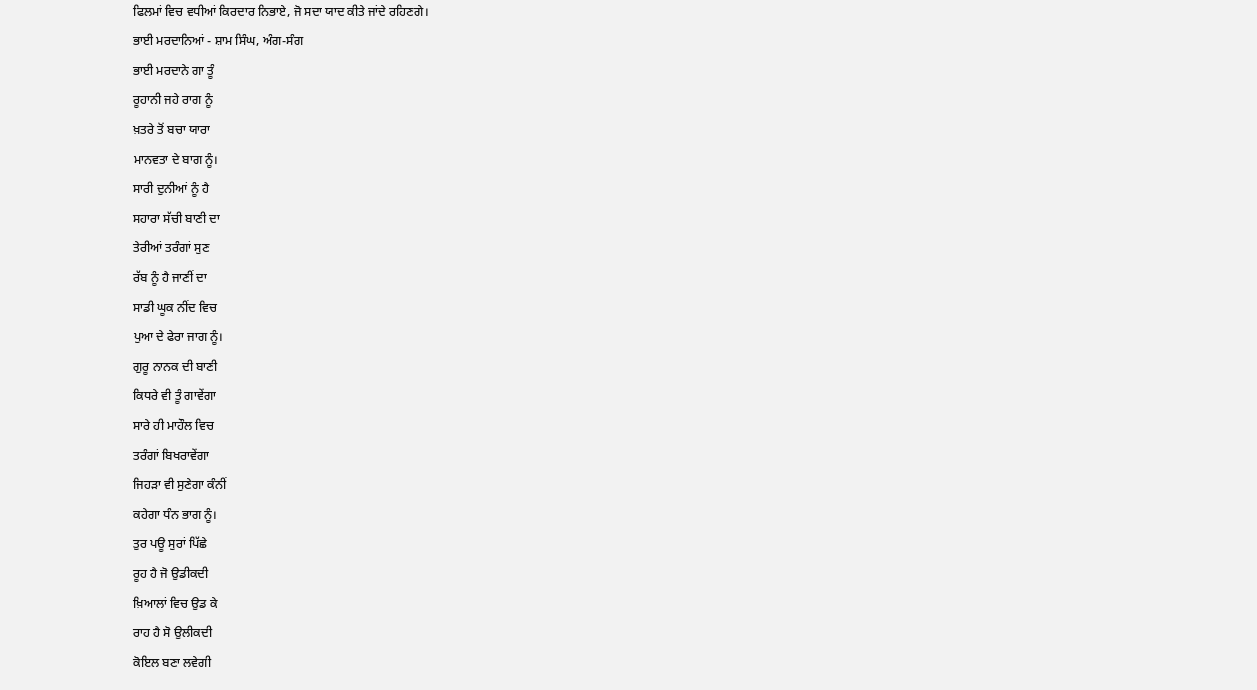ਫਿਲਮਾਂ ਵਿਚ ਵਧੀਆਂ ਕਿਰਦਾਰ ਨਿਭਾਏ, ਜੋ ਸਦਾ ਯਾਦ ਕੀਤੇ ਜਾਂਦੇ ਰਹਿਣਗੇ।
ਭਾਈ ਮਰਦਾਨਿਆਂ - ਸ਼ਾਮ ਸਿੰਘ, ਅੰਗ-ਸੰਗ
ਭਾਈ ਮਰਦਾਨੇ ਗਾ ਤੂੰ
ਰੂਹਾਨੀ ਜਹੇ ਰਾਗ ਨੂੰ
ਖ਼ਤਰੇ ਤੋਂ ਬਚਾ ਯਾਰਾ
ਮਾਨਵਤਾ ਦੇ ਬਾਗ ਨੂੰ।
ਸਾਰੀ ਦੁਨੀਆਂ ਨੂੰ ਹੈ
ਸਹਾਰਾ ਸੱਚੀ ਬਾਣੀ ਦਾ
ਤੇਰੀਆਂ ਤਰੰਗਾਂ ਸੁਣ
ਰੱਬ ਨੂੰ ਹੈ ਜਾਣੀਂ ਦਾ
ਸਾਡੀ ਘੂਕ ਨੀਂਦ ਵਿਚ
ਪੁਆ ਦੇ ਫੇਰਾ ਜਾਗ ਨੂੰ।
ਗੁਰੂ ਨਾਨਕ ਦੀ ਬਾਣੀ
ਕਿਧਰੇ ਵੀ ਤੂੰ ਗਾਵੇਂਗਾ
ਸਾਰੇ ਹੀ ਮਾਹੌਲ ਵਿਚ
ਤਰੰਗਾਂ ਬਿਖਰਾਵੇਂਗਾ
ਜਿਹੜਾ ਵੀ ਸੁਣੇਗਾ ਕੰਨੀਂ
ਕਹੇਗਾ ਧੰਨ ਭਾਗ ਨੂੰ।
ਤੁਰ ਪਊ ਸੁਰਾਂ ਪਿੱਛੇ
ਰੂਹ ਹੈ ਜੋ ਉਡੀਕਦੀ
ਖ਼ਿਆਲਾਂ ਵਿਚ ਉਡ ਕੇ
ਰਾਹ ਹੈ ਸੋ ਉਲੀਕਦੀ
ਕੋਇਲ ਬਣਾ ਲਵੇਗੀ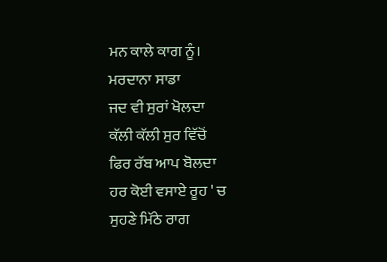ਮਨ ਕਾਲੇ ਕਾਗ ਨੂੰ।
ਮਰਦਾਨਾ ਸਾਡਾ
ਜਦ ਵੀ ਸੁਰਾਂ ਖੋਲਦਾ
ਕੱਲੀ ਕੱਲੀ ਸੁਰ ਵਿੱਚੋਂ
ਫਿਰ ਰੱਬ ਆਪ ਬੋਲਦਾ
ਹਰ ਕੋਈ ਵਸਾਏ ਰੂਹ ' ਚ
ਸੁਹਣੇ ਮਿੱਠੇ ਰਾਗ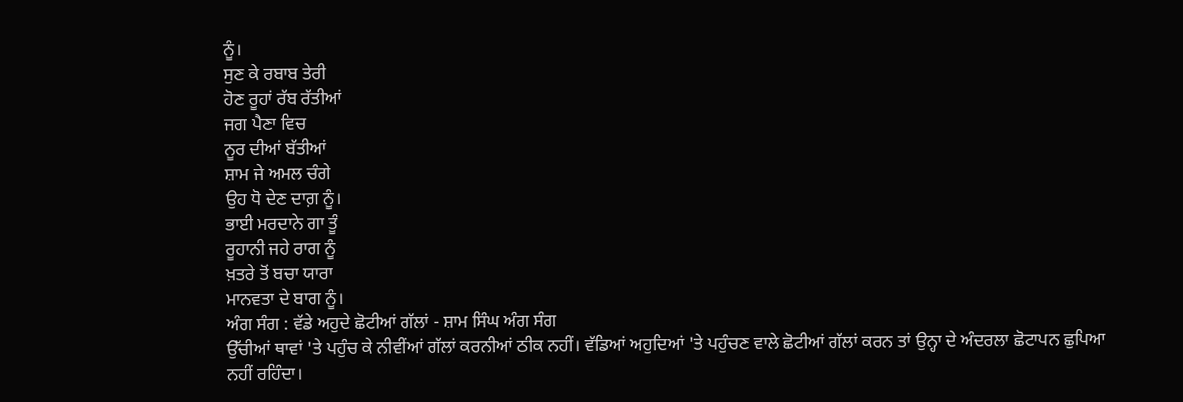ਨੂੰ।
ਸੁਣ ਕੇ ਰਬਾਬ ਤੇਰੀ
ਹੋਣ ਰੂਹਾਂ ਰੱਬ ਰੱਤੀਆਂ
ਜਗ ਪੈਣਾ ਵਿਚ
ਨੂਰ ਦੀਆਂ ਬੱਤੀਆਂ
ਸ਼ਾਮ ਜੇ ਅਮਲ ਚੰਗੇ
ਉਹ ਧੋ ਦੇਣ ਦਾਗ਼ ਨੂੰ।
ਭਾਈ ਮਰਦਾਨੇ ਗਾ ਤੂੰ
ਰੂਹਾਨੀ ਜਹੇ ਰਾਗ ਨੂੰ
ਖ਼ਤਰੇ ਤੋਂ ਬਚਾ ਯਾਰਾ
ਮਾਨਵਤਾ ਦੇ ਬਾਗ ਨੂੰ।
ਅੰਗ ਸੰਗ : ਵੱਡੇ ਅਹੁਦੇ ਛੋਟੀਆਂ ਗੱਲਾਂ - ਸ਼ਾਮ ਸਿੰਘ ਅੰਗ ਸੰਗ
ਉੱਚੀਆਂ ਥਾਵਾਂ 'ਤੇ ਪਹੁੰਚ ਕੇ ਨੀਵੀਂਆਂ ਗੱਲਾਂ ਕਰਨੀਆਂ ਠੀਕ ਨਹੀਂ। ਵੱਡਿਆਂ ਅਹੁਦਿਆਂ 'ਤੇ ਪਹੁੰਚਣ ਵਾਲੇ ਛੋਟੀਆਂ ਗੱਲਾਂ ਕਰਨ ਤਾਂ ਉਨ੍ਹਾ ਦੇ ਅੰਦਰਲਾ ਛੋਟਾਪਨ ਛੁਪਿਆ ਨਹੀਂ ਰਹਿੰਦਾ।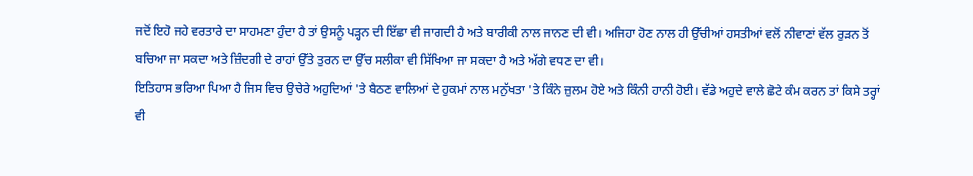ਜਦੋਂ ਇਹੋ ਜਹੇ ਵਰਤਾਰੇ ਦਾ ਸਾਹਮਣਾ ਹੁੰਦਾ ਹੈ ਤਾਂ ਉਸਨੂੰ ਪੜ੍ਹਨ ਦੀ ਇੱਛਾ ਵੀ ਜਾਗਦੀ ਹੈ ਅਤੇ ਬਾਰੀਕੀ ਨਾਲ ਜਾਨਣ ਦੀ ਵੀ। ਅਜਿਹਾ ਹੋਣ ਨਾਲ ਹੀ ਉੱਚੀਆਂ ਹਸਤੀਆਂ ਵਲੋਂ ਨੀਵਾਣਾਂ ਵੱਲ ਰੁੜਨ ਤੋਂ ਬਚਿਆ ਜਾ ਸਕਦਾ ਅਤੇ ਜ਼ਿੰਦਗੀ ਦੇ ਰਾਹਾਂ ਉੱਤੇ ਤੁਰਨ ਦਾ ਉੱਚ ਸਲੀਕਾ ਵੀ ਸਿੱਖਿਆ ਜਾ ਸਕਦਾ ਹੈ ਅਤੇ ਅੱਗੇ ਵਧਣ ਦਾ ਵੀ।
ਇਤਿਹਾਸ ਭਰਿਆ ਪਿਆ ਹੈ ਜਿਸ ਵਿਚ ਉਚੇਰੇ ਅਹੁਦਿਆਂ 'ਤੇ ਬੈਠਣ ਵਾਲਿਆਂ ਦੇ ਹੁਕਮਾਂ ਨਾਲ ਮਨੁੱਖਤਾ 'ਤੇ ਕਿੰਨੇ ਜ਼ੁਲਮ ਹੋਏ ਅਤੇ ਕਿੰਨੀ ਹਾਨੀ ਹੋਈ। ਵੱਡੇ ਅਹੁਦੇ ਵਾਲੇ ਛੋਟੇ ਕੰਮ ਕਰਨ ਤਾਂ ਕਿਸੇ ਤਰ੍ਹਾਂ ਵੀ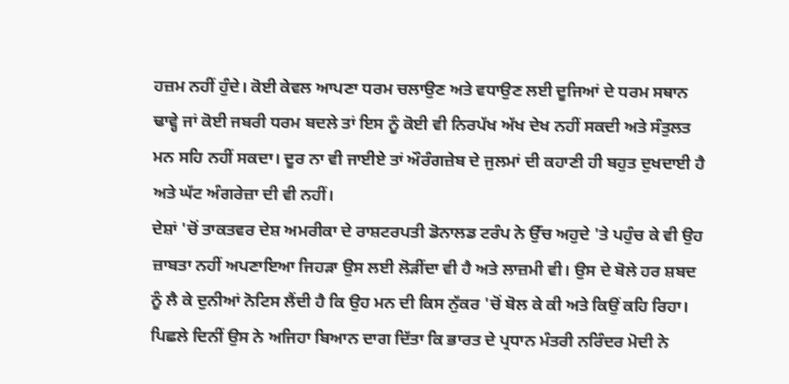ਹਜ਼ਮ ਨਹੀਂ ਹੁੰਦੇ। ਕੋਈ ਕੇਵਲ ਆਪਣਾ ਧਰਮ ਚਲਾਉਣ ਅਤੇ ਵਧਾਉਣ ਲਈ ਦੂਜਿਆਂ ਦੇ ਧਰਮ ਸਥਾਨ ਢਾਵ੍ਹੇ ਜਾਂ ਕੋਈ ਜਬਰੀ ਧਰਮ ਬਦਲੇ ਤਾਂ ਇਸ ਨੂੰ ਕੋਈ ਵੀ ਨਿਰਪੱਖ ਅੱਖ ਦੇਖ ਨਹੀਂ ਸਕਦੀ ਅਤੇ ਸੰਤੁਲਤ ਮਨ ਸਹਿ ਨਹੀਂ ਸਕਦਾ। ਦੂਰ ਨਾ ਵੀ ਜਾਈਏ ਤਾਂ ਔਰੰਗਜ਼ੇਬ ਦੇ ਜੁਲਮਾਂ ਦੀ ਕਹਾਣੀ ਹੀ ਬਹੁਤ ਦੁਖਦਾਈ ਹੈ ਅਤੇ ਘੱਟ ਅੰਗਰੇਜ਼ਾ ਦੀ ਵੀ ਨਹੀਂ।
ਦੇਸ਼ਾਂ 'ਚੋਂ ਤਾਕਤਵਰ ਦੇਸ਼ ਅਮਰੀਕਾ ਦੇ ਰਾਸ਼ਟਰਪਤੀ ਡੋਨਾਲਡ ਟਰੰਪ ਨੇ ਉੱਚ ਅਹੁਦੇ 'ਤੇ ਪਹੁੰਚ ਕੇ ਵੀ ਉਹ ਜ਼ਾਬਤਾ ਨਹੀਂ ਅਪਣਾਇਆ ਜਿਹੜਾ ਉਸ ਲਈ ਲੋੜੀਂਦਾ ਵੀ ਹੈ ਅਤੇ ਲਾਜ਼ਮੀ ਵੀ। ਉਸ ਦੇ ਬੋਲੇ ਹਰ ਸ਼ਬਦ ਨੂੰ ਲੈ ਕੇ ਦੁਨੀਆਂ ਨੋਟਿਸ ਲੈਂਦੀ ਹੈ ਕਿ ਉਹ ਮਨ ਦੀ ਕਿਸ ਨੁੱਕਰ 'ਚੋਂ ਬੋਲ ਕੇ ਕੀ ਅਤੇ ਕਿਉਂ ਕਹਿ ਰਿਹਾ। ਪਿਛਲੇ ਦਿਨੀਂ ਉਸ ਨੇ ਅਜਿਹਾ ਬਿਆਨ ਦਾਗ ਦਿੱਤਾ ਕਿ ਭਾਰਤ ਦੇ ਪ੍ਰਧਾਨ ਮੰਤਰੀ ਨਰਿੰਦਰ ਮੋਦੀ ਨੇ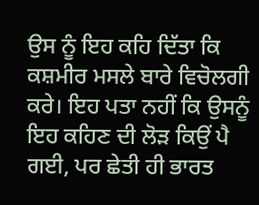ਉਸ ਨੂੰ ਇਹ ਕਹਿ ਦਿੱਤਾ ਕਿ ਕਸ਼ਮੀਰ ਮਸਲੇ ਬਾਰੇ ਵਿਚੋਲਗੀ ਕਰੇ। ਇਹ ਪਤਾ ਨਹੀਂ ਕਿ ਉਸਨੂੰ ਇਹ ਕਹਿਣ ਦੀ ਲੋੜ ਕਿਉਂ ਪੈ ਗਈ, ਪਰ ਛੇਤੀ ਹੀ ਭਾਰਤ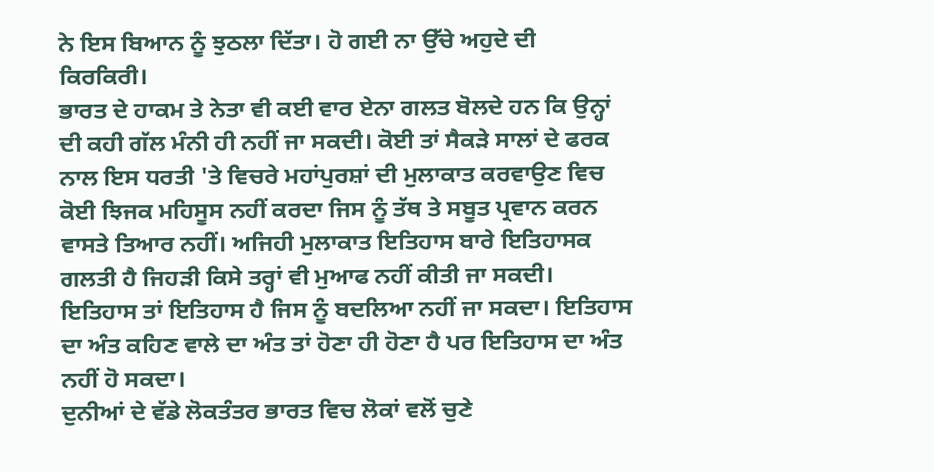ਨੇ ਇਸ ਬਿਆਨ ਨੂੰ ਝੁਠਲਾ ਦਿੱਤਾ। ਹੋ ਗਈ ਨਾ ਉੱਚੇ ਅਹੁਦੇ ਦੀ ਕਿਰਕਿਰੀ।
ਭਾਰਤ ਦੇ ਹਾਕਮ ਤੇ ਨੇਤਾ ਵੀ ਕਈ ਵਾਰ ਏਨਾ ਗਲਤ ਬੋਲਦੇ ਹਨ ਕਿ ਉਨ੍ਹਾਂ ਦੀ ਕਹੀ ਗੱਲ ਮੰਨੀ ਹੀ ਨਹੀਂ ਜਾ ਸਕਦੀ। ਕੋਈ ਤਾਂ ਸੈਕੜੇ ਸਾਲਾਂ ਦੇ ਫਰਕ ਨਾਲ ਇਸ ਧਰਤੀ 'ਤੇ ਵਿਚਰੇ ਮਹਾਂਪੁਰਸ਼ਾਂ ਦੀ ਮੁਲਾਕਾਤ ਕਰਵਾਉਣ ਵਿਚ ਕੋਈ ਝਿਜਕ ਮਹਿਸੂਸ ਨਹੀਂ ਕਰਦਾ ਜਿਸ ਨੂੰ ਤੱਥ ਤੇ ਸਬੂਤ ਪ੍ਰਵਾਨ ਕਰਨ ਵਾਸਤੇ ਤਿਆਰ ਨਹੀਂ। ਅਜਿਹੀ ਮੁਲਾਕਾਤ ਇਤਿਹਾਸ ਬਾਰੇ ਇਤਿਹਾਸਕ ਗਲਤੀ ਹੈ ਜਿਹੜੀ ਕਿਸੇ ਤਰ੍ਹਾਂ ਵੀ ਮੁਆਫ ਨਹੀਂ ਕੀਤੀ ਜਾ ਸਕਦੀ। ਇਤਿਹਾਸ ਤਾਂ ਇਤਿਹਾਸ ਹੈ ਜਿਸ ਨੂੰ ਬਦਲਿਆ ਨਹੀਂ ਜਾ ਸਕਦਾ। ਇਤਿਹਾਸ ਦਾ ਅੰਤ ਕਹਿਣ ਵਾਲੇ ਦਾ ਅੰਤ ਤਾਂ ਹੋਣਾ ਹੀ ਹੋਣਾ ਹੈ ਪਰ ਇਤਿਹਾਸ ਦਾ ਅੰਤ ਨਹੀਂ ਹੋ ਸਕਦਾ।
ਦੁਨੀਆਂ ਦੇ ਵੱਡੇ ਲੋਕਤੰਤਰ ਭਾਰਤ ਵਿਚ ਲੋਕਾਂ ਵਲੋਂ ਚੁਣੇ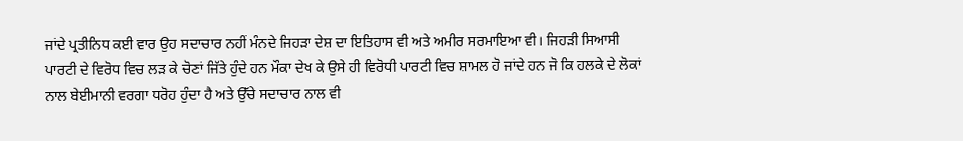ਜਾਂਦੇ ਪ੍ਰਤੀਨਿਧ ਕਈ ਵਾਰ ਉਹ ਸਦਾਚਾਰ ਨਹੀਂ ਮੰਨਦੇ ਜਿਹੜਾ ਦੇਸ਼ ਦਾ ਇਤਿਹਾਸ ਵੀ ਅਤੇ ਅਮੀਰ ਸਰਮਾਇਆ ਵੀ। ਜਿਹੜੀ ਸਿਆਸੀ ਪਾਰਟੀ ਦੇ ਵਿਰੋਧ ਵਿਚ ਲੜ ਕੇ ਚੋਣਾਂ ਜਿੱਤੇ ਹੁੰਦੇ ਹਨ ਮੌਕਾ ਦੇਖ ਕੇ ਉਸੇ ਹੀ ਵਿਰੋਧੀ ਪਾਰਟੀ ਵਿਚ ਸ਼ਾਮਲ ਹੋ ਜਾਂਦੇ ਹਨ ਜੋ ਕਿ ਹਲਕੇ ਦੇ ਲੋਕਾਂ ਨਾਲ ਬੇਈਮਾਨੀ ਵਰਗਾ ਧਰੋਹ ਹੁੰਦਾ ਹੈ ਅਤੇ ਉੱਚੇ ਸਦਾਚਾਰ ਨਾਲ ਵੀ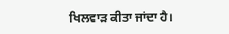ਖਿਲਵਾੜ ਕੀਤਾ ਜਾਂਦਾ ਹੈ।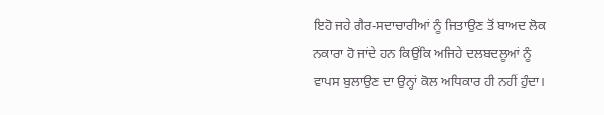ਇਹੋ ਜਹੇ ਗੈਰ-ਸਦਾਚਾਰੀਆਂ ਨੂੰ ਜਿਤਾਉਣ ਤੋਂ ਬਾਅਦ ਲੋਕ ਨਕਾਰਾ ਹੋ ਜਾਂਦੇ ਹਨ ਕਿਉਂਕਿ ਅਜਿਹੇ ਦਲਬਦਲੂਆਂ ਨੂੰ ਵਾਪਸ ਬੁਲਾਉਣ ਦਾ ਉਨ੍ਹਾਂ ਕੋਲ ਅਧਿਕਾਰ ਹੀ ਨਹੀਂ ਹੁੰਦਾ।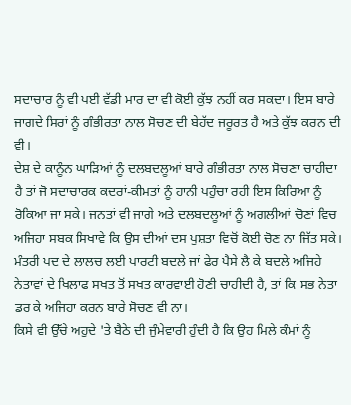ਸਦਾਚਾਰ ਨੂੰ ਵੀ ਪਈ ਵੱਡੀ ਮਾਰ ਦਾ ਵੀ ਕੋਈ ਕੁੱਝ ਨਹੀਂ ਕਰ ਸਕਦਾ। ਇਸ ਬਾਰੇ ਜਾਗਦੇ ਸਿਰਾਂ ਨੂੰ ਗੰਭੀਰਤਾ ਨਾਲ ਸੋਚਣ ਦੀ ਬੇਹੱਦ ਜਰੂਰਤ ਹੈ ਅਤੇ ਕੁੱਝ ਕਰਨ ਦੀ ਵੀ।
ਦੇਸ਼ ਦੇ ਕਾਨੂੰਨ ਘਾੜਿਆਂ ਨੂੰ ਦਲਬਦਲੂਆਂ ਬਾਰੇ ਗੰਭੀਰਤਾ ਨਾਲ ਸੋਚਣਾ ਚਾਹੀਦਾ ਹੈ ਤਾਂ ਜੋ ਸਦਾਚਾਰਕ ਕਦਰਾਂ-ਕੀਮਤਾਂ ਨੂੰ ਹਾਨੀ ਪਹੁੰਚਾ ਰਹੀ ਇਸ ਕਿਰਿਆ ਨੂੰ ਰੋਕਿਆ ਜਾ ਸਕੇ। ਜਨਤਾਂ ਵੀ ਜਾਗੇ ਅਤੇ ਦਲਬਦਲੂਆਂ ਨੂੰ ਅਗਲੀਆਂ ਚੋਣਾਂ ਵਿਚ ਅਜਿਹਾ ਸਬਕ ਸਿਖਾਵੇ ਕਿ ਉਸ ਦੀਆਂ ਦਸ ਪੁਸ਼ਤਾ ਵਿਚੋਂ ਕੋਈ ਚੋਣ ਨਾ ਜਿੱਤ ਸਕੇ। ਮੰਤਰੀ ਪਦ ਦੇ ਲਾਲਚ ਲਈ ਪਾਰਟੀ ਬਦਲੇ ਜਾਂ ਫੇਰ ਪੈਸੇ ਲੈ ਕੇ ਬਦਲੇ ਅਜਿਹੇ ਨੇਤਾਵਾਂ ਦੇ ਖਿਲਾਫ ਸਖਤ ਤੋਂ ਸਖਤ ਕਾਰਵਾਈ ਹੋਣੀ ਚਾਹੀਦੀ ਹੈ, ਤਾਂ ਕਿ ਸਭ ਨੇਤਾ ਡਰ ਕੇ ਅਜਿਹਾ ਕਰਨ ਬਾਰੇ ਸੋਚਣ ਵੀ ਨਾ।
ਕਿਸੇ ਵੀ ਉੱਚੇ ਅਹੁਦੇ 'ਤੇ ਬੈਠੇ ਦੀ ਜੁੰਮੇਵਾਰੀ ਹੁੰਦੀ ਹੈ ਕਿ ਉਹ ਮਿਲੇ ਕੰਮਾਂ ਨੂੰ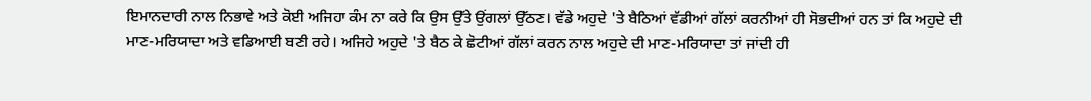ਇਮਾਨਦਾਰੀ ਨਾਲ ਨਿਭਾਵੇ ਅਤੇ ਕੋਈ ਅਜਿਹਾ ਕੰਮ ਨਾ ਕਰੇ ਕਿ ਉਸ ਉੱਤੇ ਉਂਗਲਾਂ ਉੱਠਣ। ਵੱਡੇ ਅਹੁਦੇ 'ਤੇ ਬੈਠਿਆਂ ਵੱਡੀਆਂ ਗੱਲਾਂ ਕਰਨੀਆਂ ਹੀ ਸੋਭਦੀਆਂ ਹਨ ਤਾਂ ਕਿ ਅਹੁਦੇ ਦੀ ਮਾਣ-ਮਰਿਯਾਦਾ ਅਤੇ ਵਡਿਆਈ ਬਣੀ ਰਹੇ। ਅਜਿਹੇ ਅਹੁਦੇ 'ਤੇ ਬੈਠ ਕੇ ਛੋਟੀਆਂ ਗੱਲਾਂ ਕਰਨ ਨਾਲ ਅਹੁਦੇ ਦੀ ਮਾਣ-ਮਰਿਯਾਦਾ ਤਾਂ ਜਾਂਦੀ ਹੀ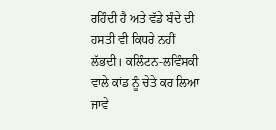ਰਹਿੰਦੀ ਹੈ ਅਤੇ ਵੱਡੇ ਬੰਦੇ ਦੀ ਹਸਤੀ ਵੀ ਕਿਧਰੇ ਨਹੀਂ ਲੱਭਦੀ। ਕਲਿੰਟਨ-ਲਵਿੰਸਕੀ ਵਾਲੇ ਕਾਂਡ ਨੂੰ ਚੇਤੇ ਕਰ ਲਿਆ ਜਾਵੇ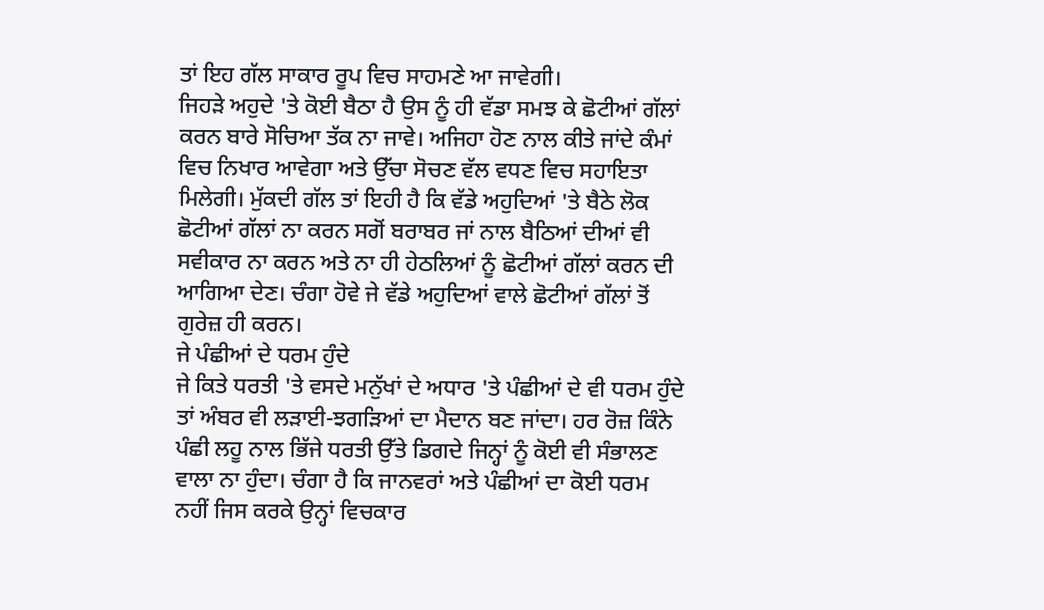ਤਾਂ ਇਹ ਗੱਲ ਸਾਕਾਰ ਰੂਪ ਵਿਚ ਸਾਹਮਣੇ ਆ ਜਾਵੇਗੀ।
ਜਿਹੜੇ ਅਹੁਦੇ 'ਤੇ ਕੋਈ ਬੈਠਾ ਹੈ ਉਸ ਨੂੰ ਹੀ ਵੱਡਾ ਸਮਝ ਕੇ ਛੋਟੀਆਂ ਗੱਲਾਂ ਕਰਨ ਬਾਰੇ ਸੋਚਿਆ ਤੱਕ ਨਾ ਜਾਵੇ। ਅਜਿਹਾ ਹੋਣ ਨਾਲ ਕੀਤੇ ਜਾਂਦੇ ਕੰਮਾਂ ਵਿਚ ਨਿਖਾਰ ਆਵੇਗਾ ਅਤੇ ਉੱਚਾ ਸੋਚਣ ਵੱਲ ਵਧਣ ਵਿਚ ਸਹਾਇਤਾ ਮਿਲੇਗੀ। ਮੁੱਕਦੀ ਗੱਲ ਤਾਂ ਇਹੀ ਹੈ ਕਿ ਵੱਡੇ ਅਹੁਦਿਆਂ 'ਤੇ ਬੈਠੇ ਲੋਕ ਛੋਟੀਆਂ ਗੱਲਾਂ ਨਾ ਕਰਨ ਸਗੋਂ ਬਰਾਬਰ ਜਾਂ ਨਾਲ ਬੈਠਿਆਂ ਦੀਆਂ ਵੀ ਸਵੀਕਾਰ ਨਾ ਕਰਨ ਅਤੇ ਨਾ ਹੀ ਹੇਠਲਿਆਂ ਨੂੰ ਛੋਟੀਆਂ ਗੱਲਾਂ ਕਰਨ ਦੀ ਆਗਿਆ ਦੇਣ। ਚੰਗਾ ਹੋਵੇ ਜੇ ਵੱਡੇ ਅਹੁਦਿਆਂ ਵਾਲੇ ਛੋਟੀਆਂ ਗੱਲਾਂ ਤੋਂ ਗੁਰੇਜ਼ ਹੀ ਕਰਨ।
ਜੇ ਪੰਛੀਆਂ ਦੇ ਧਰਮ ਹੁੰਦੇ
ਜੇ ਕਿਤੇ ਧਰਤੀ 'ਤੇ ਵਸਦੇ ਮਨੁੱਖਾਂ ਦੇ ਅਧਾਰ 'ਤੇ ਪੰਛੀਆਂ ਦੇ ਵੀ ਧਰਮ ਹੁੰਦੇ ਤਾਂ ਅੰਬਰ ਵੀ ਲੜਾਈ-ਝਗੜਿਆਂ ਦਾ ਮੈਦਾਨ ਬਣ ਜਾਂਦਾ। ਹਰ ਰੋਜ਼ ਕਿੰਨੇ ਪੰਛੀ ਲਹੂ ਨਾਲ ਭਿੱਜੇ ਧਰਤੀ ਉੱਤੇ ਡਿਗਦੇ ਜਿਨ੍ਹਾਂ ਨੂੰ ਕੋਈ ਵੀ ਸੰਭਾਲਣ ਵਾਲਾ ਨਾ ਹੁੰਦਾ। ਚੰਗਾ ਹੈ ਕਿ ਜਾਨਵਰਾਂ ਅਤੇ ਪੰਛੀਆਂ ਦਾ ਕੋਈ ਧਰਮ ਨਹੀਂ ਜਿਸ ਕਰਕੇ ਉਨ੍ਹਾਂ ਵਿਚਕਾਰ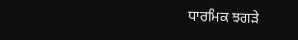ਧਾਰਮਿਕ ਝਗੜੇ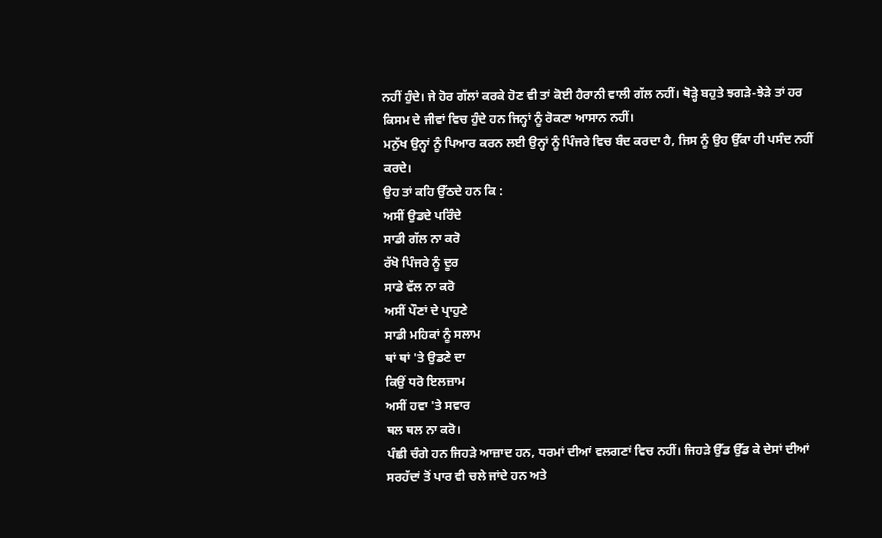ਨਹੀਂ ਹੁੰਦੇ। ਜੇ ਹੋਰ ਗੱਲਾਂ ਕਰਕੇ ਹੋਣ ਵੀ ਤਾਂ ਕੋਈ ਹੈਰਾਨੀ ਵਾਲੀ ਗੱਲ ਨਹੀਂ। ਥੋੜ੍ਹੇ ਬਹੁਤੇ ਝਗੜੇ-ਝੇੜੇ ਤਾਂ ਹਰ ਕਿਸਮ ਦੇ ਜੀਵਾਂ ਵਿਚ ਹੁੰਦੇ ਹਨ ਜਿਨ੍ਹਾਂ ਨੂੰ ਰੋਕਣਾ ਆਸਾਨ ਨਹੀਂ।
ਮਨੁੱਖ ਉਨ੍ਹਾਂ ਨੂੰ ਪਿਆਰ ਕਰਨ ਲਈ ਉਨ੍ਹਾਂ ਨੂੰ ਪਿੰਜਰੇ ਵਿਚ ਬੰਦ ਕਰਦਾ ਹੈ, ਜਿਸ ਨੂੰ ਉਹ ਉੱਕਾ ਹੀ ਪਸੰਦ ਨਹੀਂ ਕਰਦੇ।
ਉਹ ਤਾਂ ਕਹਿ ਉੱਠਦੇ ਹਨ ਕਿ :
ਅਸੀਂ ਉਡਦੇ ਪਰਿੰਦੇ
ਸਾਡੀ ਗੱਲ ਨਾ ਕਰੋ
ਰੱਖੋ ਪਿੰਜਰੇ ਨੂੰ ਦੂਰ
ਸਾਡੇ ਵੱਲ ਨਾ ਕਰੋ
ਅਸੀਂ ਪੌਣਾਂ ਦੇ ਪ੍ਰਾਹੁਣੇ
ਸਾਡੀ ਮਹਿਕਾਂ ਨੂੰ ਸਲਾਮ
ਥਾਂ ਥਾਂ 'ਤੇ ਉਡਣੇ ਦਾ
ਕਿਉਂ ਧਰੋ ਇਲਜ਼ਾਮ
ਅਸੀਂ ਹਵਾ 'ਤੇ ਸਵਾਰ
ਥਲ ਥਲ ਨਾ ਕਰੋ।
ਪੰਛੀ ਚੰਗੇ ਹਨ ਜਿਹੜੇ ਆਜ਼ਾਦ ਹਨ, ਧਰਮਾਂ ਦੀਆਂ ਵਲਗਣਾਂ ਵਿਚ ਨਹੀਂ। ਜਿਹੜੇ ਉੱਡ ਉੱਡ ਕੇ ਦੇਸਾਂ ਦੀਆਂ ਸਰਹੱਦਾਂ ਤੋਂ ਪਾਰ ਵੀ ਚਲੇ ਜਾਂਦੇ ਹਨ ਅਤੇ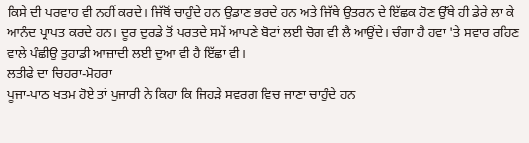ਕਿਸੇ ਦੀ ਪਰਵਾਹ ਵੀ ਨਹੀਂ ਕਰਦੇ। ਜਿੱਥੋਂ ਚਾਹੁੰਦੇ ਹਨ ਉਡਾਣ ਭਰਦੇ ਹਨ ਅਤੇ ਜਿੱਥੇ ਉਤਰਨ ਦੇ ਇੱਛਕ ਹੋਣ ਉੱਥੇ ਹੀ ਡੇਰੇ ਲਾ ਕੇ ਆਨੰਦ ਪ੍ਰਾਪਤ ਕਰਦੇ ਹਨ। ਦੂਰ ਦੁਰਡੇ ਤੋਂ ਪਰਤਦੇ ਸਮੇਂ ਆਪਣੇ ਬੋਟਾਂ ਲਈ ਚੋਗ ਵੀ ਲੈ ਆਉਂਦੇ। ਚੰਗਾ ਹੈ ਹਵਾ 'ਤੇ ਸਵਾਰ ਰਹਿਣ ਵਾਲੇ ਪੰਛੀਉ ਤੁਹਾਡੀ ਆਜ਼ਾਦੀ ਲਈ ਦੁਆ ਵੀ ਹੈ ਇੱਛਾ ਵੀ।
ਲਤੀਫੇ ਦਾ ਚਿਹਰਾ-ਮੋਹਰਾ
ਪੂਜਾ-ਪਾਠ ਖਤਮ ਹੋਏ ਤਾਂ ਪੁਜਾਰੀ ਨੇ ਕਿਹਾ ਕਿ ਜਿਹੜੇ ਸਵਰਗ ਵਿਚ ਜਾਣਾ ਚਾਹੁੰਦੇ ਹਨ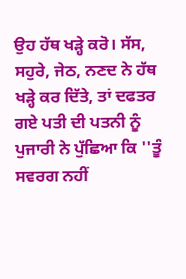ਉਹ ਹੱਥ ਖੜ੍ਹੇ ਕਰੋ। ਸੱਸ, ਸਹੁਰੇ, ਜੇਠ, ਨਣਦ ਨੇ ਹੱਥ ਖੜ੍ਹੇ ਕਰ ਦਿੱਤੇ, ਤਾਂ ਦਫਤਰ ਗਏ ਪਤੀ ਦੀ ਪਤਨੀ ਨੂੰ ਪੁਜਾਰੀ ਨੇ ਪੁੱਛਿਆ ਕਿ ''ਤੂੰ ਸਵਰਗ ਨਹੀਂ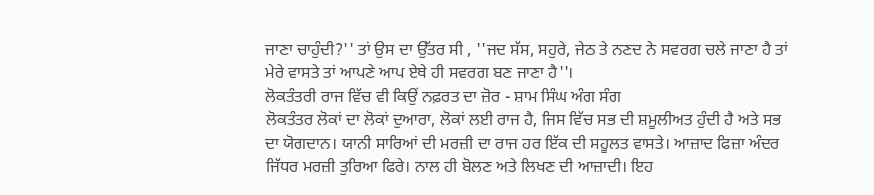ਜਾਣਾ ਚਾਹੁੰਦੀ?'' ਤਾਂ ਉਸ ਦਾ ਉੱਤਰ ਸੀ , ''ਜਦ ਸੱਸ, ਸਹੁਰੇ, ਜੇਠ ਤੇ ਨਣਦ ਨੇ ਸਵਰਗ ਚਲੇ ਜਾਣਾ ਹੈ ਤਾਂ ਮੇਰੇ ਵਾਸਤੇ ਤਾਂ ਆਪਣੇ ਆਪ ਏਥੇ ਹੀ ਸਵਰਗ ਬਣ ਜਾਣਾ ਹੈ''।
ਲੋਕਤੰਤਰੀ ਰਾਜ ਵਿੱਚ ਵੀ ਕਿਉਂ ਨਫ਼ਰਤ ਦਾ ਜ਼ੋਰ - ਸ਼ਾਮ ਸਿੰਘ ਅੰਗ ਸੰਗ
ਲੋਕਤੰਤਰ ਲੋਕਾਂ ਦਾ ਲੋਕਾਂ ਦੁਆਰਾ, ਲੋਕਾਂ ਲਈ ਰਾਜ ਹੈ, ਜਿਸ ਵਿੱਚ ਸਭ ਦੀ ਸ਼ਮੂਲੀਅਤ ਹੁੰਦੀ ਹੈ ਅਤੇ ਸਭ ਦਾ ਯੋਗਦਾਨ। ਯਾਨੀ ਸਾਰਿਆਂ ਦੀ ਮਰਜ਼ੀ ਦਾ ਰਾਜ ਹਰ ਇੱਕ ਦੀ ਸਹੂਲਤ ਵਾਸਤੇ। ਆਜ਼ਾਦ ਫਿਜ਼ਾ ਅੰਦਰ ਜਿੱਧਰ ਮਰਜ਼ੀ ਤੁਰਿਆ ਫਿਰੇ। ਨਾਲ ਹੀ ਬੋਲਣ ਅਤੇ ਲਿਖਣ ਦੀ ਆਜ਼ਾਦੀ। ਇਹ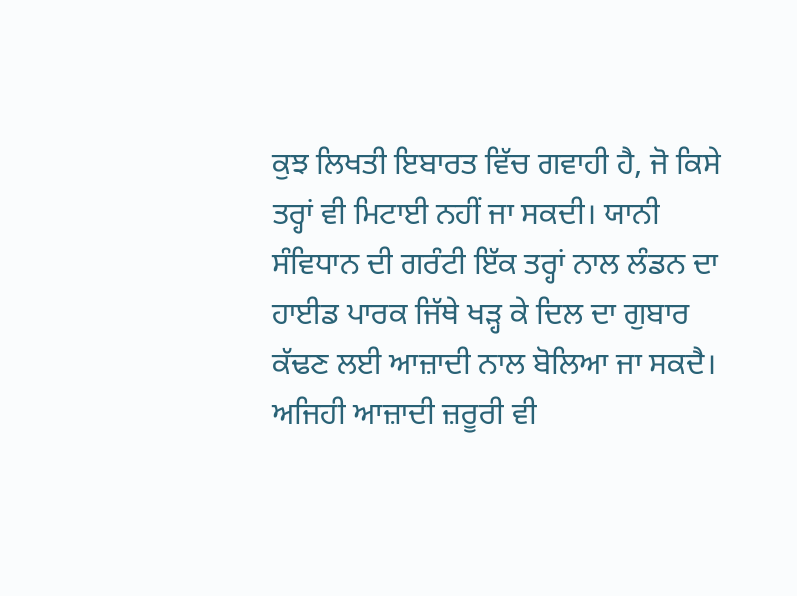ਕੁਝ ਲਿਖਤੀ ਇਬਾਰਤ ਵਿੱਚ ਗਵਾਹੀ ਹੈ, ਜੋ ਕਿਸੇ ਤਰ੍ਹਾਂ ਵੀ ਮਿਟਾਈ ਨਹੀਂ ਜਾ ਸਕਦੀ। ਯਾਨੀ ਸੰਵਿਧਾਨ ਦੀ ਗਰੰਟੀ ਇੱਕ ਤਰ੍ਹਾਂ ਨਾਲ ਲੰਡਨ ਦਾ ਹਾਈਡ ਪਾਰਕ ਜਿੱਥੇ ਖੜ੍ਹ ਕੇ ਦਿਲ ਦਾ ਗੁਬਾਰ ਕੱਢਣ ਲਈ ਆਜ਼ਾਦੀ ਨਾਲ ਬੋਲਿਆ ਜਾ ਸਕਦੈ। ਅਜਿਹੀ ਆਜ਼ਾਦੀ ਜ਼ਰੂਰੀ ਵੀ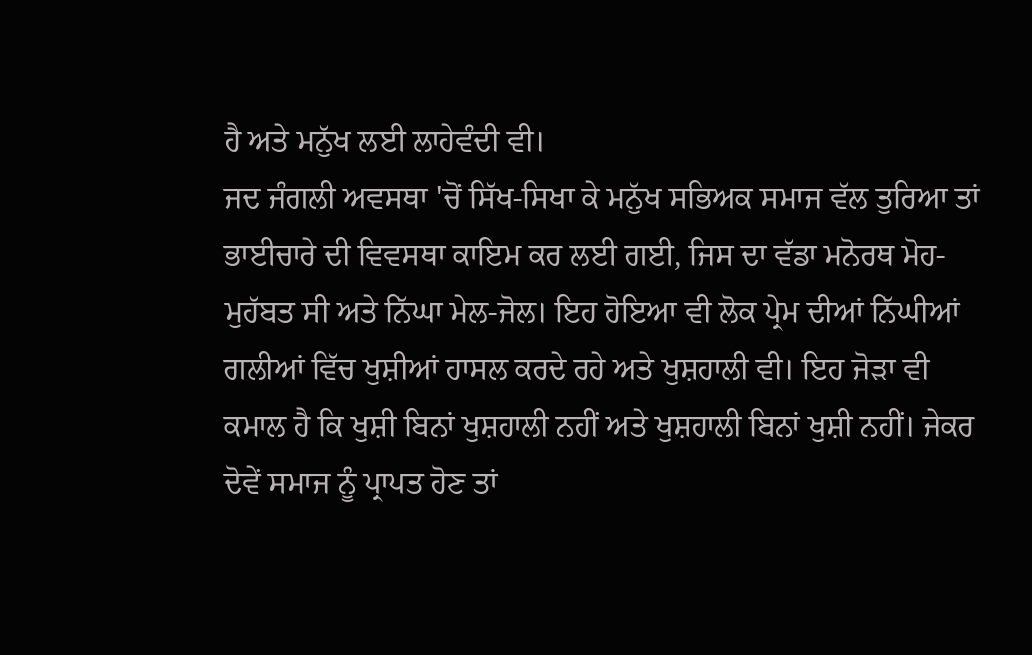ਹੈ ਅਤੇ ਮਨੁੱਖ ਲਈ ਲਾਹੇਵੰਦੀ ਵੀ।
ਜਦ ਜੰਗਲੀ ਅਵਸਥਾ 'ਚੋਂ ਸਿੱਖ-ਸਿਖਾ ਕੇ ਮਨੁੱਖ ਸਭਿਅਕ ਸਮਾਜ ਵੱਲ ਤੁਰਿਆ ਤਾਂ ਭਾਈਚਾਰੇ ਦੀ ਵਿਵਸਥਾ ਕਾਇਮ ਕਰ ਲਈ ਗਈ, ਜਿਸ ਦਾ ਵੱਡਾ ਮਨੋਰਥ ਮੋਹ-ਮੁਹੱਬਤ ਸੀ ਅਤੇ ਨਿੱਘਾ ਮੇਲ-ਜੋਲ। ਇਹ ਹੋਇਆ ਵੀ ਲੋਕ ਪ੍ਰੇਮ ਦੀਆਂ ਨਿੱਘੀਆਂ ਗਲੀਆਂ ਵਿੱਚ ਖੁਸ਼ੀਆਂ ਹਾਸਲ ਕਰਦੇ ਰਹੇ ਅਤੇ ਖੁਸ਼ਹਾਲੀ ਵੀ। ਇਹ ਜੋੜਾ ਵੀ ਕਮਾਲ ਹੈ ਕਿ ਖੁਸ਼ੀ ਬਿਨਾਂ ਖੁਸ਼ਹਾਲੀ ਨਹੀਂ ਅਤੇ ਖੁਸ਼ਹਾਲੀ ਬਿਨਾਂ ਖੁਸ਼ੀ ਨਹੀਂ। ਜੇਕਰ ਦੋਵੇਂ ਸਮਾਜ ਨੂੰ ਪ੍ਰਾਪਤ ਹੋਣ ਤਾਂ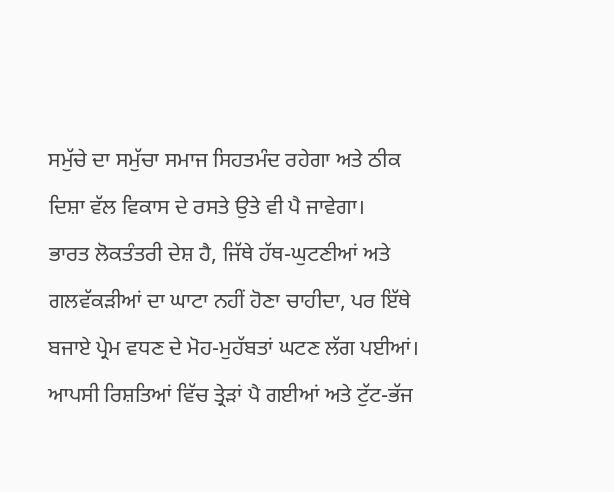ਸਮੁੱਚੇ ਦਾ ਸਮੁੱਚਾ ਸਮਾਜ ਸਿਹਤਮੰਦ ਰਹੇਗਾ ਅਤੇ ਠੀਕ ਦਿਸ਼ਾ ਵੱਲ ਵਿਕਾਸ ਦੇ ਰਸਤੇ ਉਤੇ ਵੀ ਪੈ ਜਾਵੇਗਾ।
ਭਾਰਤ ਲੋਕਤੰਤਰੀ ਦੇਸ਼ ਹੈ, ਜਿੱਥੇ ਹੱਥ-ਘੁਟਣੀਆਂ ਅਤੇ ਗਲਵੱਕੜੀਆਂ ਦਾ ਘਾਟਾ ਨਹੀਂ ਹੋਣਾ ਚਾਹੀਦਾ, ਪਰ ਇੱਥੇ ਬਜਾਏ ਪ੍ਰੇਮ ਵਧਣ ਦੇ ਮੋਹ-ਮੁਹੱਬਤਾਂ ਘਟਣ ਲੱਗ ਪਈਆਂ। ਆਪਸੀ ਰਿਸ਼ਤਿਆਂ ਵਿੱਚ ਤ੍ਰੇੜਾਂ ਪੈ ਗਈਆਂ ਅਤੇ ਟੁੱਟ-ਭੱਜ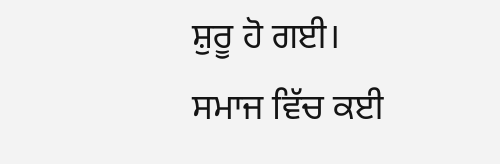ਸ਼ੁਰੂ ਹੋ ਗਈ। ਸਮਾਜ ਵਿੱਚ ਕਈ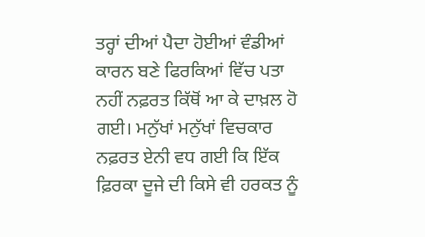ਤਰ੍ਹਾਂ ਦੀਆਂ ਪੈਦਾ ਹੋਈਆਂ ਵੰਡੀਆਂ ਕਾਰਨ ਬਣੇ ਫਿਰਕਿਆਂ ਵਿੱਚ ਪਤਾ ਨਹੀਂ ਨਫ਼ਰਤ ਕਿੱਥੋਂ ਆ ਕੇ ਦਾਖ਼ਲ ਹੋ ਗਈ। ਮਨੁੱਖਾਂ ਮਨੁੱਖਾਂ ਵਿਚਕਾਰ ਨਫ਼ਰਤ ਏਨੀ ਵਧ ਗਈ ਕਿ ਇੱਕ ਫ਼ਿਰਕਾ ਦੂਜੇ ਦੀ ਕਿਸੇ ਵੀ ਹਰਕਤ ਨੂੰ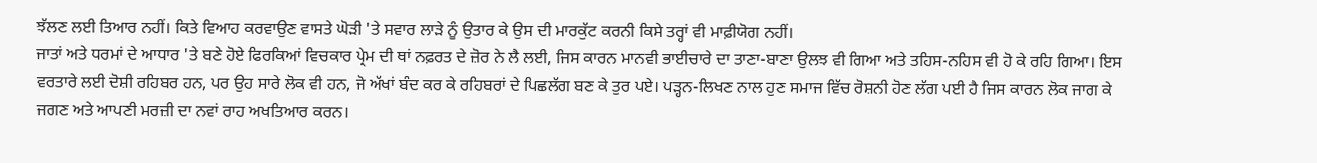ਝੱਲਣ ਲਈ ਤਿਆਰ ਨਹੀਂ। ਕਿਤੇ ਵਿਆਹ ਕਰਵਾਉਣ ਵਾਸਤੇ ਘੋੜੀ 'ਤੇ ਸਵਾਰ ਲਾੜੇ ਨੂੰ ਉਤਾਰ ਕੇ ਉਸ ਦੀ ਮਾਰਕੁੱਟ ਕਰਨੀ ਕਿਸੇ ਤਰ੍ਹਾਂ ਵੀ ਮਾਫ਼ੀਯੋਗ ਨਹੀਂ।
ਜਾਤਾਂ ਅਤੇ ਧਰਮਾਂ ਦੇ ਆਧਾਰ 'ਤੇ ਬਣੇ ਹੋਏ ਫਿਰਕਿਆਂ ਵਿਚਕਾਰ ਪ੍ਰੇਮ ਦੀ ਥਾਂ ਨਫ਼ਰਤ ਦੇ ਜ਼ੋਰ ਨੇ ਲੈ ਲਈ, ਜਿਸ ਕਾਰਨ ਮਾਨਵੀ ਭਾਈਚਾਰੇ ਦਾ ਤਾਣਾ-ਬਾਣਾ ਉਲਝ ਵੀ ਗਿਆ ਅਤੇ ਤਹਿਸ-ਨਹਿਸ ਵੀ ਹੋ ਕੇ ਰਹਿ ਗਿਆ। ਇਸ ਵਰਤਾਰੇ ਲਈ ਦੋਸ਼ੀ ਰਹਿਬਰ ਹਨ, ਪਰ ਉਹ ਸਾਰੇ ਲੋਕ ਵੀ ਹਨ, ਜੋ ਅੱਖਾਂ ਬੰਦ ਕਰ ਕੇ ਰਹਿਬਰਾਂ ਦੇ ਪਿਛਲੱਗ ਬਣ ਕੇ ਤੁਰ ਪਏ। ਪੜ੍ਹਨ-ਲਿਖਣ ਨਾਲ ਹੁਣ ਸਮਾਜ ਵਿੱਚ ਰੋਸ਼ਨੀ ਹੋਣ ਲੱਗ ਪਈ ਹੈ ਜਿਸ ਕਾਰਨ ਲੋਕ ਜਾਗ ਕੇ ਜਗਣ ਅਤੇ ਆਪਣੀ ਮਰਜ਼ੀ ਦਾ ਨਵਾਂ ਰਾਹ ਅਖਤਿਆਰ ਕਰਨ।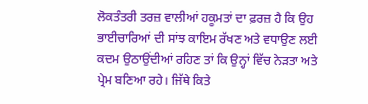ਲੋਕਤੰਤਰੀ ਤਰਜ਼ ਵਾਲੀਆਂ ਹਕੂਮਤਾਂ ਦਾ ਫ਼ਰਜ਼ ਹੈ ਕਿ ਉਹ ਭਾਈਚਾਰਿਆਂ ਦੀ ਸਾਂਝ ਕਾਇਮ ਰੱਖਣ ਅਤੇ ਵਧਾਉਣ ਲਈ ਕਦਮ ਉਠਾਉਂਦੀਆਂ ਰਹਿਣ ਤਾਂ ਕਿ ਉਨ੍ਹਾਂ ਵਿੱਚ ਨੇੜਤਾ ਅਤੇ ਪ੍ਰੇਮ ਬਣਿਆ ਰਹੇ। ਜਿੱਥੇ ਕਿਤੇ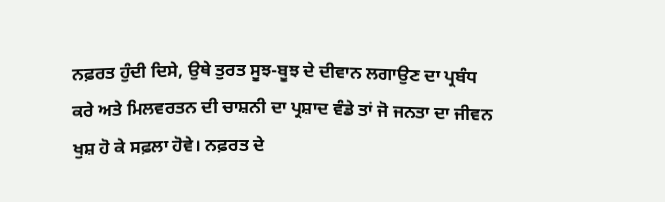ਨਫ਼ਰਤ ਹੁੰਦੀ ਦਿਸੇ, ਉਥੇ ਤੁਰਤ ਸੂਝ-ਬੂਝ ਦੇ ਦੀਵਾਨ ਲਗਾਉਣ ਦਾ ਪ੍ਰਬੰਧ ਕਰੇ ਅਤੇ ਮਿਲਵਰਤਨ ਦੀ ਚਾਸ਼ਨੀ ਦਾ ਪ੍ਰਸ਼ਾਦ ਵੰਡੇ ਤਾਂ ਜੋ ਜਨਤਾ ਦਾ ਜੀਵਨ ਖੁਸ਼ ਹੋ ਕੇ ਸਫ਼ਲਾ ਹੋਵੇ। ਨਫ਼ਰਤ ਦੇ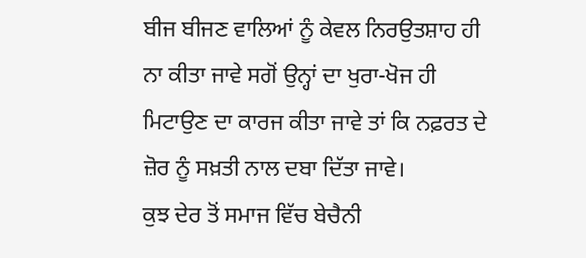ਬੀਜ ਬੀਜਣ ਵਾਲਿਆਂ ਨੂੰ ਕੇਵਲ ਨਿਰਉਤਸ਼ਾਹ ਹੀ ਨਾ ਕੀਤਾ ਜਾਵੇ ਸਗੋਂ ਉਨ੍ਹਾਂ ਦਾ ਖੁਰਾ-ਖੋਜ ਹੀ ਮਿਟਾਉਣ ਦਾ ਕਾਰਜ ਕੀਤਾ ਜਾਵੇ ਤਾਂ ਕਿ ਨਫ਼ਰਤ ਦੇ ਜ਼ੋਰ ਨੂੰ ਸਖ਼ਤੀ ਨਾਲ ਦਬਾ ਦਿੱਤਾ ਜਾਵੇ।
ਕੁਝ ਦੇਰ ਤੋਂ ਸਮਾਜ ਵਿੱਚ ਬੇਚੈਨੀ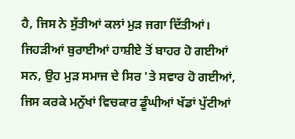ਹੈ, ਜਿਸ ਨੇ ਸੁੱਤੀਆਂ ਕਲਾਂ ਮੁੜ ਜਗਾ ਦਿੱਤੀਆਂ। ਜਿਹੜੀਆਂ ਬੁਰਾਈਆਂ ਹਾਸ਼ੀਏ ਤੋਂ ਬਾਹਰ ਹੋ ਗਈਆਂ ਸਨ, ਉਹ ਮੁੜ ਸਮਾਜ ਦੇ ਸਿਰ 'ਤੇ ਸਵਾਰ ਹੋ ਗਈਆਂ, ਜਿਸ ਕਰਕੇ ਮਨੁੱਖਾਂ ਵਿਚਕਾਰ ਡੂੰਘੀਆਂ ਖੱਡਾਂ ਪੁੱਟੀਆਂ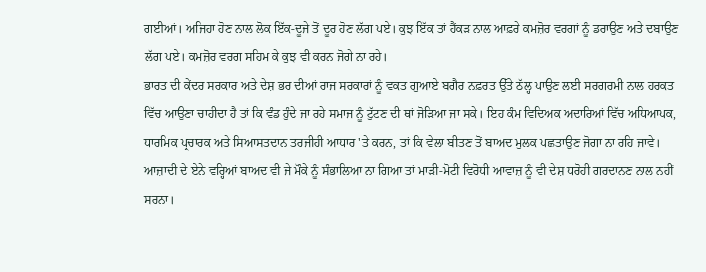ਗਈਆਂ। ਅਜਿਹਾ ਹੋਣ ਨਾਲ ਲੋਕ ਇੱਕ-ਦੂਜੇ ਤੋਂ ਦੂਰ ਹੋਣ ਲੱਗ ਪਏ। ਕੁਝ ਇੱਕ ਤਾਂ ਹੈਂਕੜ ਨਾਲ ਆਫ਼ਰੇ ਕਮਜ਼ੋਰ ਵਰਗਾਂ ਨੂੰ ਡਰਾਉਣ ਅਤੇ ਦਬਾਉਣ ਲੱਗ ਪਏ। ਕਮਜ਼ੋਰ ਵਰਗ ਸਹਿਮ ਕੇ ਕੁਝ ਵੀ ਕਰਨ ਜੋਗੇ ਨਾ ਰਹੇ।
ਭਾਰਤ ਦੀ ਕੇਂਦਰ ਸਰਕਾਰ ਅਤੇ ਦੇਸ਼ ਭਰ ਦੀਆਂ ਰਾਜ ਸਰਕਾਰਾਂ ਨੂੰ ਵਕਤ ਗੁਆਏ ਬਗੈਰ ਨਫ਼ਰਤ ਉੱਤੇ ਠੱਲ੍ਹ ਪਾਉਣ ਲਈ ਸਰਗਰਮੀ ਨਾਲ ਹਰਕਤ ਵਿੱਚ ਆਉਣਾ ਚਾਹੀਦਾ ਹੈ ਤਾਂ ਕਿ ਵੰਡ ਹੁੰਦੇ ਜਾ ਰਹੇ ਸਮਾਜ ਨੂੰ ਟੁੱਟਣ ਦੀ ਥਾਂ ਜੋੜਿਆ ਜਾ ਸਕੇ। ਇਹ ਕੰਮ ਵਿਦਿਅਕ ਅਦਾਰਿਆਂ ਵਿੱਚ ਅਧਿਆਪਕ, ਧਾਰਮਿਕ ਪ੍ਰਚਾਰਕ ਅਤੇ ਸਿਆਸਤਦਾਨ ਤਰਜੀਹੀ ਆਧਾਰ 'ਤੇ ਕਰਨ, ਤਾਂ ਕਿ ਵੇਲਾ ਬੀਤਣ ਤੋਂ ਬਾਅਦ ਮੁਲਕ ਪਛਤਾਉਣ ਜੋਗਾ ਨਾ ਰਹਿ ਜਾਵੇ। ਆਜ਼ਾਦੀ ਦੇ ਏਨੇ ਵਰ੍ਹਿਆਂ ਬਾਅਦ ਵੀ ਜੇ ਮੌਕੇ ਨੂੰ ਸੰਭਾਲਿਆ ਨਾ ਗਿਆ ਤਾਂ ਮਾੜੀ-ਮੋਟੀ ਵਿਰੋਧੀ ਆਵਾਜ਼ ਨੂੰ ਵੀ ਦੇਸ਼ ਧਰੋਹੀ ਗਰਦਾਨਣ ਨਾਲ ਨਹੀਂ ਸਰਨਾ।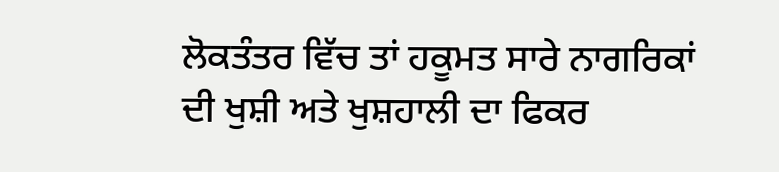ਲੋਕਤੰਤਰ ਵਿੱਚ ਤਾਂ ਹਕੂਮਤ ਸਾਰੇ ਨਾਗਰਿਕਾਂ ਦੀ ਖੁਸ਼ੀ ਅਤੇ ਖੁਸ਼ਹਾਲੀ ਦਾ ਫਿਕਰ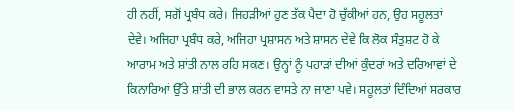ਹੀ ਨਹੀਂ, ਸਗੋਂ ਪ੍ਰਬੰਧ ਕਰੇ। ਜਿਹੜੀਆਂ ਹੁਣ ਤੱਕ ਪੈਦਾ ਹੋ ਚੁੱਕੀਆਂ ਹਨ, ਉਹ ਸਹੂਲਤਾਂ ਦੇਵੇ। ਅਜਿਹਾ ਪ੍ਰਬੰਧ ਕਰੇ, ਅਜਿਹਾ ਪ੍ਰਸ਼ਾਸਨ ਅਤੇ ਸ਼ਾਸਨ ਦੇਵੇ ਕਿ ਲੋਕ ਸੰਤੁਸ਼ਟ ਹੋ ਕੇ ਆਰਾਮ ਅਤੇ ਸ਼ਾਂਤੀ ਨਾਲ ਰਹਿ ਸਕਣ। ਉਨ੍ਹਾਂ ਨੂੰ ਪਹਾੜਾਂ ਦੀਆਂ ਕੁੰਦਰਾਂ ਅਤੇ ਦਰਿਆਵਾਂ ਦੇ ਕਿਨਾਰਿਆਂ ਉੱਤੇ ਸ਼ਾਂਤੀ ਦੀ ਭਾਲ ਕਰਨ ਵਾਸਤੇ ਨਾ ਜਾਣਾ ਪਵੇ। ਸਹੂਲਤਾਂ ਦਿੰਦਿਆਂ ਸਰਕਾਰ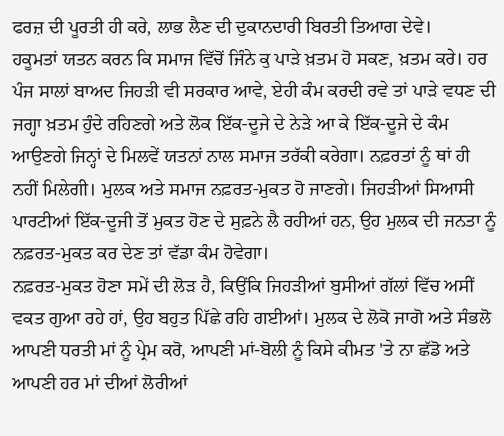ਫਰਜ਼ ਦੀ ਪੂਰਤੀ ਹੀ ਕਰੇ, ਲਾਭ ਲੈਣ ਦੀ ਦੁਕਾਨਦਾਰੀ ਬਿਰਤੀ ਤਿਆਗ ਦੇਵੇ।
ਹਕੂਮਤਾਂ ਯਤਨ ਕਰਨ ਕਿ ਸਮਾਜ ਵਿੱਚੋਂ ਜਿੰਨੇ ਕੁ ਪਾੜੇ ਖ਼ਤਮ ਹੋ ਸਕਣ, ਖ਼ਤਮ ਕਰੇ। ਹਰ ਪੰਜ ਸਾਲਾਂ ਬਾਅਦ ਜਿਹੜੀ ਵੀ ਸਰਕਾਰ ਆਵੇ, ਏਹੀ ਕੰਮ ਕਰਦੀ ਰਵੇ ਤਾਂ ਪਾੜੇ ਵਧਣ ਦੀ ਜਗ੍ਹਾ ਖ਼ਤਮ ਹੁੰਦੇ ਰਹਿਣਗੇ ਅਤੇ ਲੋਕ ਇੱਕ-ਦੂਜੇ ਦੇ ਨੇੜੇ ਆ ਕੇ ਇੱਕ-ਦੂਜੇ ਦੇ ਕੰਮ ਆਉਣਗੇ ਜਿਨ੍ਹਾਂ ਦੇ ਮਿਲਵੇਂ ਯਤਨਾਂ ਨਾਲ ਸਮਾਜ ਤਰੱਕੀ ਕਰੇਗਾ। ਨਫ਼ਰਤਾਂ ਨੂੰ ਥਾਂ ਹੀ ਨਹੀਂ ਮਿਲੇਗੀ। ਮੁਲਕ ਅਤੇ ਸਮਾਜ ਨਫ਼ਰਤ-ਮੁਕਤ ਹੋ ਜਾਣਗੇ। ਜਿਹੜੀਆਂ ਸਿਆਸੀ ਪਾਰਟੀਆਂ ਇੱਕ-ਦੂਜੀ ਤੋਂ ਮੁਕਤ ਹੋਣ ਦੇ ਸੁਫ਼ਨੇ ਲੈ ਰਹੀਆਂ ਹਨ, ਉਹ ਮੁਲਕ ਦੀ ਜਨਤਾ ਨੂੰ ਨਫ਼ਰਤ-ਮੁਕਤ ਕਰ ਦੇਣ ਤਾਂ ਵੱਡਾ ਕੰਮ ਹੋਵੇਗਾ।
ਨਫ਼ਰਤ-ਮੁਕਤ ਹੋਣਾ ਸਮੇਂ ਦੀ ਲੋੜ ਹੈ, ਕਿਉਂਕਿ ਜਿਹੜੀਆਂ ਬੁਸੀਆਂ ਗੱਲਾਂ ਵਿੱਚ ਅਸੀਂ ਵਕਤ ਗੁਆ ਰਹੇ ਹਾਂ, ਉਹ ਬਹੁਤ ਪਿੱਛੇ ਰਹਿ ਗਈਆਂ। ਮੁਲਕ ਦੇ ਲੋਕੋ ਜਾਗੋ ਅਤੇ ਸੰਭਲੋ ਆਪਣੀ ਧਰਤੀ ਮਾਂ ਨੂੰ ਪ੍ਰੇਮ ਕਰੋ, ਆਪਣੀ ਮਾਂ-ਬੋਲੀ ਨੂੰ ਕਿਸੇ ਕੀਮਤ 'ਤੇ ਨਾ ਛੱਡੋ ਅਤੇ ਆਪਣੀ ਹਰ ਮਾਂ ਦੀਆਂ ਲੋਰੀਆਂ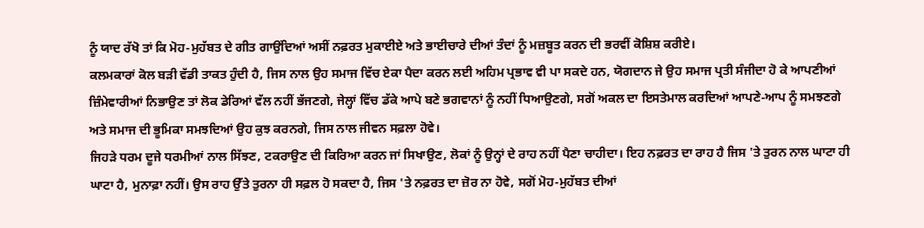ਨੂੰ ਯਾਦ ਰੱਖੋ ਤਾਂ ਕਿ ਮੋਹ-ਮੁਹੱਬਤ ਦੇ ਗੀਤ ਗਾਉਂਦਿਆਂ ਅਸੀਂ ਨਫ਼ਰਤ ਮੁਕਾਈਏ ਅਤੇ ਭਾਈਚਾਰੇ ਦੀਆਂ ਤੰਦਾਂ ਨੂੰ ਮਜ਼ਬੂਤ ਕਰਨ ਦੀ ਭਰਵੀਂ ਕੋਸ਼ਿਸ਼ ਕਰੀਏ।
ਕਲਮਕਾਰਾਂ ਕੋਲ ਬੜੀ ਵੱਡੀ ਤਾਕਤ ਹੁੰਦੀ ਹੈ, ਜਿਸ ਨਾਲ ਉਹ ਸਮਾਜ ਵਿੱਚ ਏਕਾ ਪੈਦਾ ਕਰਨ ਲਈ ਅਹਿਮ ਪ੍ਰਭਾਵ ਵੀ ਪਾ ਸਕਦੇ ਹਨ, ਯੋਗਦਾਨ ਜੇ ਉਹ ਸਮਾਜ ਪ੍ਰਤੀ ਸੰਜੀਦਾ ਹੋ ਕੇ ਆਪਣੀਆਂ ਜ਼ਿੰਮੇਵਾਰੀਆਂ ਨਿਭਾਉਣ ਤਾਂ ਲੋਕ ਡੇਰਿਆਂ ਵੱਲ ਨਹੀਂ ਭੱਜਣਗੇ, ਜੇਲ੍ਹਾਂ ਵਿੱਚ ਡੱਕੇ ਆਪੇ ਬਣੇ ਭਗਵਾਨਾਂ ਨੂੰ ਨਹੀਂ ਧਿਆਉਣਗੇ, ਸਗੋਂ ਅਕਲ ਦਾ ਇਸਤੇਮਾਲ ਕਰਦਿਆਂ ਆਪਣੇ-ਆਪ ਨੂੰ ਸਮਝਣਗੇ ਅਤੇ ਸਮਾਜ ਦੀ ਭੂਮਿਕਾ ਸਮਝਦਿਆਂ ਉਹ ਕੁਝ ਕਰਨਗੇ, ਜਿਸ ਨਾਲ ਜੀਵਨ ਸਫ਼ਲਾ ਹੋਵੇ।
ਜਿਹੜੇ ਧਰਮ ਦੂਜੇ ਧਰਮੀਆਂ ਨਾਲ ਸਿੱਝਣ, ਟਕਰਾਉਣ ਦੀ ਕਿਰਿਆ ਕਰਨ ਜਾਂ ਸਿਖਾਉਣ, ਲੋਕਾਂ ਨੂੰ ਉਨ੍ਹਾਂ ਦੇ ਰਾਹ ਨਹੀਂ ਪੈਣਾ ਚਾਹੀਦਾ। ਇਹ ਨਫ਼ਰਤ ਦਾ ਰਾਹ ਹੈ ਜਿਸ 'ਤੇ ਤੁਰਨ ਨਾਲ ਘਾਟਾ ਹੀ ਘਾਟਾ ਹੈ, ਮੁਨਾਫ਼ਾ ਨਹੀਂ। ਉਸ ਰਾਹ ਉੱਤੇ ਤੁਰਨਾ ਹੀ ਸਫ਼ਲ ਹੋ ਸਕਦਾ ਹੈ, ਜਿਸ 'ਤੇ ਨਫ਼ਰਤ ਦਾ ਜ਼ੋਰ ਨਾ ਹੋਵੇ, ਸਗੋਂ ਮੋਹ-ਮੁਹੱਬਤ ਦੀਆਂ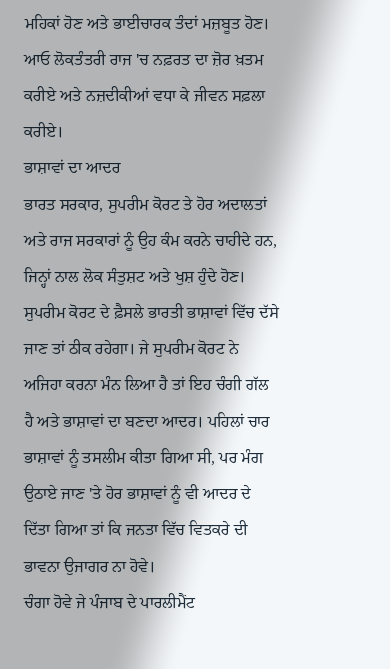ਮਹਿਕਾਂ ਹੋਣ ਅਤੇ ਭਾਈਚਾਰਕ ਤੰਦਾਂ ਮਜ਼ਬੂਤ ਹੋਣ। ਆਓ ਲੋਕਤੰਤਰੀ ਰਾਜ 'ਚ ਨਫ਼ਰਤ ਦਾ ਜ਼ੋਰ ਖ਼ਤਮ ਕਰੀਏ ਅਤੇ ਨਜ਼ਦੀਕੀਆਂ ਵਧਾ ਕੇ ਜੀਵਨ ਸਫ਼ਲਾ ਕਰੀਏ।
ਭਾਸ਼ਾਵਾਂ ਦਾ ਆਦਰ
ਭਾਰਤ ਸਰਕਾਰ, ਸੁਪਰੀਮ ਕੋਰਟ ਤੇ ਹੋਰ ਅਦਾਲਤਾਂ ਅਤੇ ਰਾਜ ਸਰਕਾਰਾਂ ਨੂੰ ਉਹ ਕੰਮ ਕਰਨੇ ਚਾਹੀਦੇ ਹਨ, ਜਿਨ੍ਹਾਂ ਨਾਲ ਲੋਕ ਸੰਤੁਸ਼ਟ ਅਤੇ ਖੁਸ਼ ਹੁੰਦੇ ਹੋਣ। ਸੁਪਰੀਮ ਕੋਰਟ ਦੇ ਫ਼ੈਸਲੇ ਭਾਰਤੀ ਭਾਸ਼ਾਵਾਂ ਵਿੱਚ ਦੱਸੇ ਜਾਣ ਤਾਂ ਠੀਕ ਰਹੇਗਾ। ਜੇ ਸੁਪਰੀਮ ਕੋਰਟ ਨੇ ਅਜਿਹਾ ਕਰਨਾ ਮੰਨ ਲਿਆ ਹੈ ਤਾਂ ਇਹ ਚੰਗੀ ਗੱਲ ਹੈ ਅਤੇ ਭਾਸ਼ਾਵਾਂ ਦਾ ਬਣਦਾ ਆਦਰ। ਪਹਿਲਾਂ ਚਾਰ ਭਾਸ਼ਾਵਾਂ ਨੂੰ ਤਸਲੀਮ ਕੀਤਾ ਗਿਆ ਸੀ, ਪਰ ਮੰਗ ਉਠਾਏ ਜਾਣ 'ਤੇ ਹੋਰ ਭਾਸ਼ਾਵਾਂ ਨੂੰ ਵੀ ਆਦਰ ਦੇ ਦਿੱਤਾ ਗਿਆ ਤਾਂ ਕਿ ਜਨਤਾ ਵਿੱਚ ਵਿਤਕਰੇ ਦੀ ਭਾਵਨਾ ਉਜਾਗਰ ਨਾ ਹੋਵੇ।
ਚੰਗਾ ਹੋਵੇ ਜੇ ਪੰਜਾਬ ਦੇ ਪਾਰਲੀਮੈਂਟ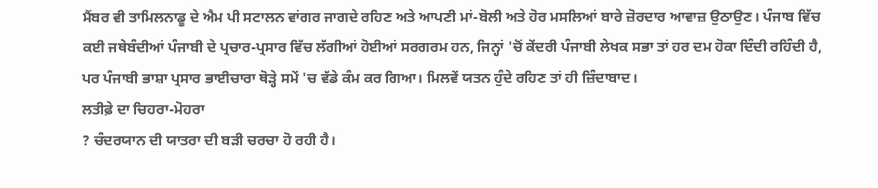ਮੈਂਬਰ ਵੀ ਤਾਮਿਲਨਾਡੂ ਦੇ ਐਮ ਪੀ ਸਟਾਲਨ ਵਾਂਗਰ ਜਾਗਦੇ ਰਹਿਣ ਅਤੇ ਆਪਣੀ ਮਾਂ-ਬੋਲੀ ਅਤੇ ਹੋਰ ਮਸਲਿਆਂ ਬਾਰੇ ਜ਼ੋਰਦਾਰ ਆਵਾਜ਼ ਉਠਾਉਣ। ਪੰਜਾਬ ਵਿੱਚ ਕਈ ਜਥੇਬੰਦੀਆਂ ਪੰਜਾਬੀ ਦੇ ਪ੍ਰਚਾਰ-ਪ੍ਰਸਾਰ ਵਿੱਚ ਲੱਗੀਆਂ ਹੋਈਆਂ ਸਰਗਰਮ ਹਨ, ਜਿਨ੍ਹਾਂ 'ਚੋਂ ਕੇਂਦਰੀ ਪੰਜਾਬੀ ਲੇਖਕ ਸਭਾ ਤਾਂ ਹਰ ਦਮ ਹੋਕਾ ਦਿੰਦੀ ਰਹਿੰਦੀ ਹੈ, ਪਰ ਪੰਜਾਬੀ ਭਾਸ਼ਾ ਪ੍ਰਸਾਰ ਭਾਈਚਾਰਾ ਥੋੜ੍ਹੇ ਸਮੇਂ 'ਚ ਵੱਡੇ ਕੰਮ ਕਰ ਗਿਆ। ਮਿਲਵੇਂ ਯਤਨ ਹੁੰਦੇ ਰਹਿਣ ਤਾਂ ਹੀ ਜ਼ਿੰਦਾਬਾਦ।
ਲਤੀਫ਼ੇ ਦਾ ਚਿਹਰਾ-ਮੋਹਰਾ
? ਚੰਦਰਯਾਨ ਦੀ ਯਾਤਰਾ ਦੀ ਬੜੀ ਚਰਚਾ ਹੋ ਰਹੀ ਹੈ।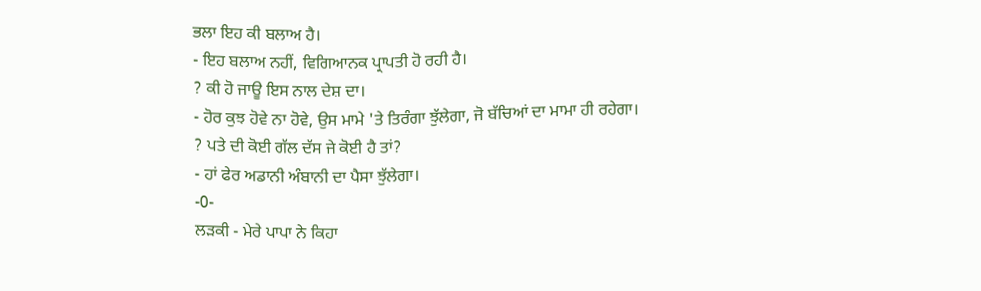ਭਲਾ ਇਹ ਕੀ ਬਲਾਅ ਹੈ।
- ਇਹ ਬਲਾਅ ਨਹੀਂ, ਵਿਗਿਆਨਕ ਪ੍ਰਾਪਤੀ ਹੋ ਰਹੀ ਹੈ।
? ਕੀ ਹੋ ਜਾਊ ਇਸ ਨਾਲ ਦੇਸ਼ ਦਾ।
- ਹੋਰ ਕੁਝ ਹੋਵੇ ਨਾ ਹੋਵੇ, ਉਸ ਮਾਮੇ 'ਤੇ ਤਿਰੰਗਾ ਝੁੱਲੇਗਾ, ਜੋ ਬੱਚਿਆਂ ਦਾ ਮਾਮਾ ਹੀ ਰਹੇਗਾ।
? ਪਤੇ ਦੀ ਕੋਈ ਗੱਲ ਦੱਸ ਜੇ ਕੋਈ ਹੈ ਤਾਂ?
- ਹਾਂ ਫੇਰ ਅਡਾਨੀ ਅੰਬਾਨੀ ਦਾ ਪੈਸਾ ਝੁੱਲੇਗਾ।
-0-
ਲੜਕੀ - ਮੇਰੇ ਪਾਪਾ ਨੇ ਕਿਹਾ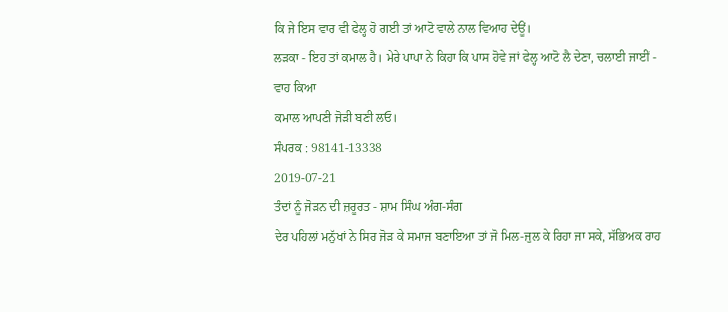ਕਿ ਜੇ ਇਸ ਵਾਰ ਵੀ ਫੇਲ੍ਹ ਹੋ ਗਈ ਤਾਂ ਆਟੋ ਵਾਲੇ ਨਾਲ ਵਿਆਹ ਦੇਊਂ।
ਲੜਕਾ - ਇਹ ਤਾਂ ਕਮਾਲ ਹੈ। ਮੇਰੇ ਪਾਪਾ ਨੇ ਕਿਹਾ ਕਿ ਪਾਸ ਹੋਵੇ ਜਾਂ ਫੇਲ੍ਹ ਆਟੋ ਲੈ ਦੇਣਾ, ਚਲਾਈ ਜਾਈਂ - ਵਾਹ ਕਿਆ
ਕਮਾਲ ਆਪਣੀ ਜੋੜੀ ਬਣੀ ਲਓ।
ਸੰਪਰਕ : 98141-13338
2019-07-21
ਤੰਦਾਂ ਨੂੰ ਜੋੜਨ ਦੀ ਜ਼ਰੂਰਤ - ਸ਼ਾਮ ਸਿੰਘ ਅੰਗ-ਸੰਗ
ਦੇਰ ਪਹਿਲਾਂ ਮਨੁੱਖਾਂ ਨੇ ਸਿਰ ਜੋੜ ਕੇ ਸਮਾਜ ਬਣਾਇਆ ਤਾਂ ਜੋ ਮਿਲ-ਜੁਲ ਕੇ ਰਿਹਾ ਜਾ ਸਕੇ, ਸੱਭਿਅਕ ਰਾਹ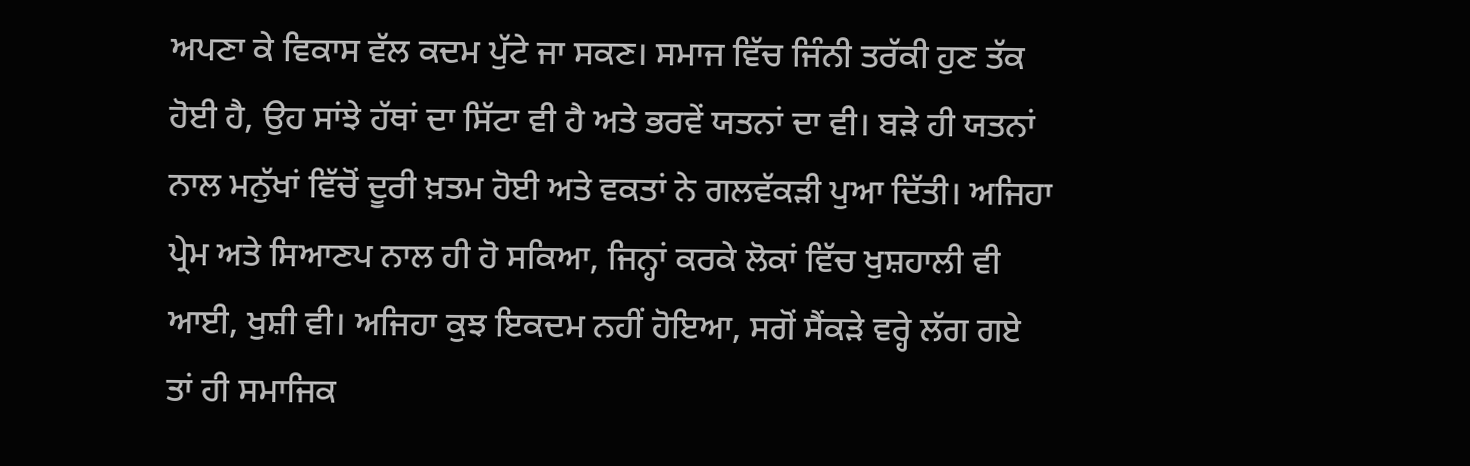ਅਪਣਾ ਕੇ ਵਿਕਾਸ ਵੱਲ ਕਦਮ ਪੁੱਟੇ ਜਾ ਸਕਣ। ਸਮਾਜ ਵਿੱਚ ਜਿੰਨੀ ਤਰੱਕੀ ਹੁਣ ਤੱਕ ਹੋਈ ਹੈ, ਉਹ ਸਾਂਝੇ ਹੱਥਾਂ ਦਾ ਸਿੱਟਾ ਵੀ ਹੈ ਅਤੇ ਭਰਵੇਂ ਯਤਨਾਂ ਦਾ ਵੀ। ਬੜੇ ਹੀ ਯਤਨਾਂ ਨਾਲ ਮਨੁੱਖਾਂ ਵਿੱਚੋਂ ਦੂਰੀ ਖ਼ਤਮ ਹੋਈ ਅਤੇ ਵਕਤਾਂ ਨੇ ਗਲਵੱਕੜੀ ਪੁਆ ਦਿੱਤੀ। ਅਜਿਹਾ ਪ੍ਰੇਮ ਅਤੇ ਸਿਆਣਪ ਨਾਲ ਹੀ ਹੋ ਸਕਿਆ, ਜਿਨ੍ਹਾਂ ਕਰਕੇ ਲੋਕਾਂ ਵਿੱਚ ਖੁਸ਼ਹਾਲੀ ਵੀ ਆਈ, ਖੁਸ਼ੀ ਵੀ। ਅਜਿਹਾ ਕੁਝ ਇਕਦਮ ਨਹੀਂ ਹੋਇਆ, ਸਗੋਂ ਸੈਂਕੜੇ ਵਰ੍ਹੇ ਲੱਗ ਗਏ ਤਾਂ ਹੀ ਸਮਾਜਿਕ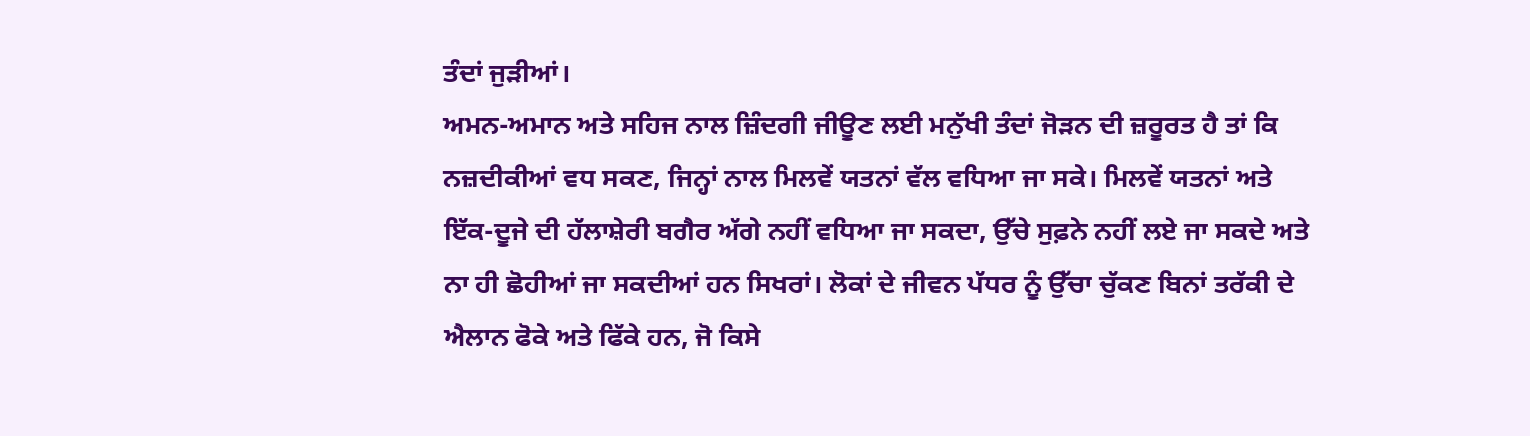ਤੰਦਾਂ ਜੁੜੀਆਂ।
ਅਮਨ-ਅਮਾਨ ਅਤੇ ਸਹਿਜ ਨਾਲ ਜ਼ਿੰਦਗੀ ਜੀਊਣ ਲਈ ਮਨੁੱਖੀ ਤੰਦਾਂ ਜੋੜਨ ਦੀ ਜ਼ਰੂਰਤ ਹੈ ਤਾਂ ਕਿ ਨਜ਼ਦੀਕੀਆਂ ਵਧ ਸਕਣ, ਜਿਨ੍ਹਾਂ ਨਾਲ ਮਿਲਵੇਂ ਯਤਨਾਂ ਵੱਲ ਵਧਿਆ ਜਾ ਸਕੇ। ਮਿਲਵੇਂ ਯਤਨਾਂ ਅਤੇ ਇੱਕ-ਦੂਜੇ ਦੀ ਹੱਲਾਸ਼ੇਰੀ ਬਗੈਰ ਅੱਗੇ ਨਹੀਂ ਵਧਿਆ ਜਾ ਸਕਦਾ, ਉੱਚੇ ਸੁਫ਼ਨੇ ਨਹੀਂ ਲਏ ਜਾ ਸਕਦੇ ਅਤੇ ਨਾ ਹੀ ਛੋਹੀਆਂ ਜਾ ਸਕਦੀਆਂ ਹਨ ਸਿਖਰਾਂ। ਲੋਕਾਂ ਦੇ ਜੀਵਨ ਪੱਧਰ ਨੂੰ ਉੱਚਾ ਚੁੱਕਣ ਬਿਨਾਂ ਤਰੱਕੀ ਦੇ ਐਲਾਨ ਫੋਕੇ ਅਤੇ ਫਿੱਕੇ ਹਨ, ਜੋ ਕਿਸੇ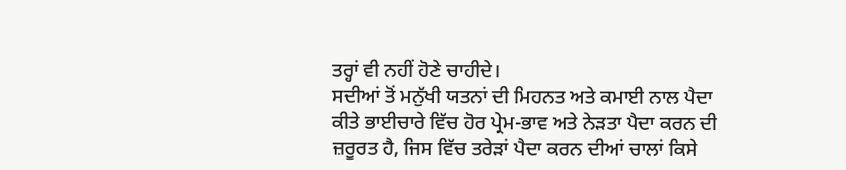ਤਰ੍ਹਾਂ ਵੀ ਨਹੀਂ ਹੋਣੇ ਚਾਹੀਦੇ।
ਸਦੀਆਂ ਤੋਂ ਮਨੁੱਖੀ ਯਤਨਾਂ ਦੀ ਮਿਹਨਤ ਅਤੇ ਕਮਾਈ ਨਾਲ ਪੈਦਾ ਕੀਤੇ ਭਾਈਚਾਰੇ ਵਿੱਚ ਹੋਰ ਪ੍ਰੇਮ-ਭਾਵ ਅਤੇ ਨੇੜਤਾ ਪੈਦਾ ਕਰਨ ਦੀ ਜ਼ਰੂਰਤ ਹੈ, ਜਿਸ ਵਿੱਚ ਤਰੇੜਾਂ ਪੈਦਾ ਕਰਨ ਦੀਆਂ ਚਾਲਾਂ ਕਿਸੇ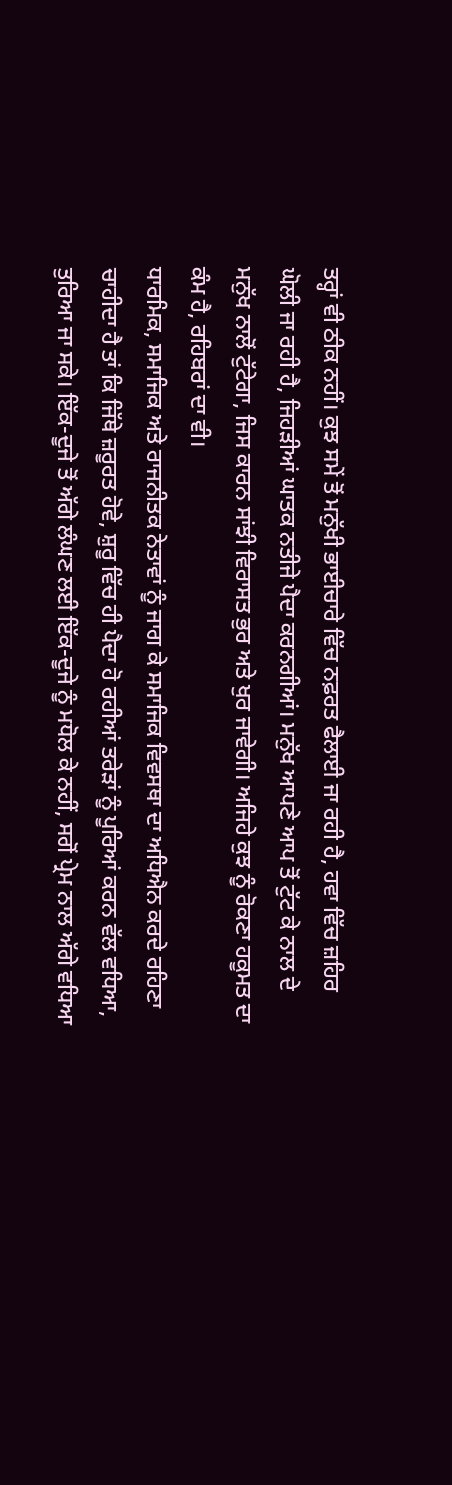ਤਰ੍ਹਾਂ ਵੀ ਠੀਕ ਨਹੀਂ। ਕੁਝ ਸਮੇਂ ਤੋਂ ਮਨੁੱਖੀ ਭਾਈਚਾਰੇ ਵਿੱਚ ਨਫ਼ਰਤ ਫੈਲਾਈ ਜਾ ਰਹੀ ਹੈ, ਹਵਾ ਵਿੱਚ ਜ਼ਹਿਰ ਘੋਲੀ ਜਾ ਰਹੀ ਹੈ, ਜਿਹੜੀਆਂ ਘਾਤਕ ਨਤੀਜੇ ਪੈਦਾ ਕਰਨਗੀਆਂ। ਮਨੁੱਖ ਆਪਣੇ ਆਪ ਤੋਂ ਟੁੱਟ ਕੇ ਨਾਲ ਦੇ ਮਨੁੱਖ ਨਾਲੋਂ ਟੁੱਟੇਗਾ, ਜਿਸ ਕਾਰਨ ਸਾਂਝੀ ਵਿਰਾਸਤ ਭੁਰ ਅਤੇ ਖੁਰ ਜਾਵੇਗੀ। ਅਜਿਹੇ ਕੁਝ ਨੂੰ ਰੋਕਣਾ ਹਕੂਮਤ ਦਾ ਕੰਮ ਹੈ, ਰਹਿਬਰਾਂ ਦਾ ਵੀ।
ਧਾਰਮਿਕ, ਸਮਾਜਿਕ ਅਤੇ ਰਾਜਨੀਤਕ ਨੇਤਾਵਾਂ ਨੂੰ ਜਾਗ ਕੇ ਸਮਾਜਿਕ ਵਿਵਸਥਾ ਦਾ ਅਧਿਐਨ ਕਰਦੇ ਰਹਿਣਾ ਚਾਹੀਦਾ ਹੈ ਤਾਂ ਕਿ ਜਿੱਥੇ ਜ਼ਰੂਰਤ ਹੋਵੇ, ਸ਼ੁਰੂ ਵਿੱਚ ਹੀ ਪੈਦਾ ਹੋ ਰਹੀਆਂ ਤਰੇੜਾਂ ਨੂੰ ਪੂਰਿਆਂ ਕਰਨ ਵੱਲ ਵਧਿਆ, ਤੁਰਿਆ ਜਾ ਸਕੇ। ਇੱਕ-ਦੂਜੇ ਤੋਂ ਅੱਗੇ ਲੰਘਣ ਲਈ ਇੱਕ-ਦੂਜੇ ਨੂੰ ਮਧੋਲ ਕੇ ਨਹੀਂ, ਸਗੋਂ ਪ੍ਰੇਮ ਨਾਲ ਅੱਗੇ ਵਧਿਆ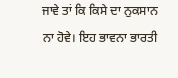ਜਾਵੇ ਤਾਂ ਕਿ ਕਿਸੇ ਦਾ ਨੁਕਸਾਨ ਨਾ ਹੋਵੇ। ਇਹ ਭਾਵਨਾ ਭਾਰਤੀ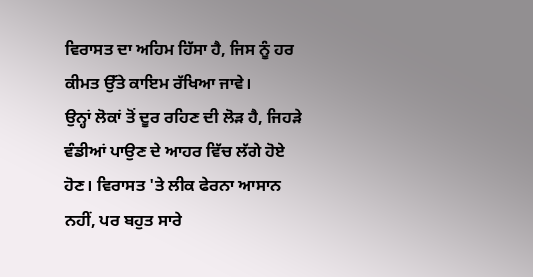ਵਿਰਾਸਤ ਦਾ ਅਹਿਮ ਹਿੱਸਾ ਹੈ, ਜਿਸ ਨੂੰ ਹਰ ਕੀਮਤ ਉੱਤੇ ਕਾਇਮ ਰੱਖਿਆ ਜਾਵੇ।
ਉਨ੍ਹਾਂ ਲੋਕਾਂ ਤੋਂ ਦੂਰ ਰਹਿਣ ਦੀ ਲੋੜ ਹੈ, ਜਿਹੜੇ ਵੰਡੀਆਂ ਪਾਉਣ ਦੇ ਆਹਰ ਵਿੱਚ ਲੱਗੇ ਹੋਏ ਹੋਣ। ਵਿਰਾਸਤ 'ਤੇ ਲੀਕ ਫੇਰਨਾ ਆਸਾਨ ਨਹੀਂ, ਪਰ ਬਹੁਤ ਸਾਰੇ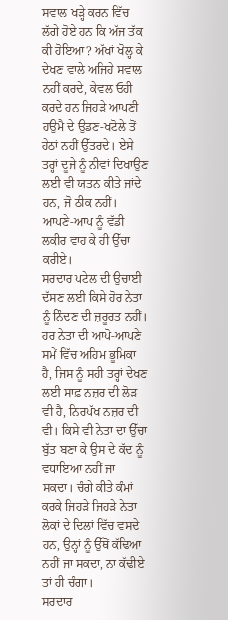ਸਵਾਲ ਖੜ੍ਹੇ ਕਰਨ ਵਿੱਚ ਲੱਗੇ ਹੋਏ ਹਨ ਕਿ ਅੱਜ ਤੱਕ ਕੀ ਹੋਇਆ? ਅੱਖਾਂ ਖੋਲ੍ਹ ਕੇ ਦੇਖਣ ਵਾਲੇ ਅਜਿਹੇ ਸਵਾਲ ਨਹੀਂ ਕਰਦੇ, ਕੇਵਲ ਓਹੀ ਕਰਦੇ ਹਨ ਜਿਹੜੇ ਆਪਣੀ ਹਉਮੈ ਦੇ ਉਡਣ-ਖਟੋਲੇ ਤੋਂ ਹੇਠਾਂ ਨਹੀਂ ਉੱਤਰਦੇ। ਏਸੇ ਤਰ੍ਹਾਂ ਦੂਜੇ ਨੂੰ ਨੀਵਾਂ ਦਿਖਾਉਣ ਲਈ ਵੀ ਯਤਨ ਕੀਤੇ ਜਾਂਦੇ ਹਨ, ਜੋ ਠੀਕ ਨਹੀਂ। ਆਪਣੇ-ਆਪ ਨੂੰ ਵੱਡੀ ਲਕੀਰ ਵਾਹ ਕੇ ਹੀ ਉੱਚਾ ਕਰੀਏ।
ਸਰਦਾਰ ਪਟੇਲ ਦੀ ਉਚਾਈ ਦੱਸਣ ਲਈ ਕਿਸੇ ਹੋਰ ਨੇਤਾ ਨੂੰ ਨਿੰਦਣ ਦੀ ਜ਼ਰੂਰਤ ਨਹੀਂ। ਹਰ ਨੇਤਾ ਦੀ ਆਪੋ-ਆਪਣੇ ਸਮੇਂ ਵਿੱਚ ਅਹਿਮ ਭੂਮਿਕਾ ਹੈ, ਜਿਸ ਨੂੰ ਸਹੀ ਤਰ੍ਹਾਂ ਦੇਖਣ ਲਈ ਸਾਫ਼ ਨਜ਼ਰ ਦੀ ਲੋੜ ਵੀ ਹੈ, ਨਿਰਪੱਖ ਨਜ਼ਰ ਦੀ ਵੀ। ਕਿਸੇ ਵੀ ਨੇਤਾ ਦਾ ਉੱਚਾ ਬੁੱਤ ਬਣਾ ਕੇ ਉਸ ਦੇ ਕੱਦ ਨੂੰ ਵਧਾਇਆ ਨਹੀਂ ਜਾ ਸਕਦਾ। ਚੰਗੇ ਕੀਤੇ ਕੰਮਾਂ ਕਰਕੇ ਜਿਹੜੇ ਜਿਹੜੇ ਨੇਤਾ ਲੋਕਾਂ ਦੇ ਦਿਲਾਂ ਵਿੱਚ ਵਸਦੇ ਹਨ, ਉਨ੍ਹਾਂ ਨੂੰ ਉੱਥੋਂ ਕੱਢਿਆ ਨਹੀਂ ਜਾ ਸਕਦਾ, ਨਾ ਕੱਢੀਏ ਤਾਂ ਹੀ ਚੰਗਾ।
ਸਰਦਾਰ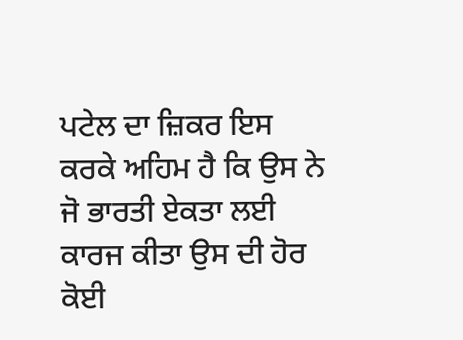ਪਟੇਲ ਦਾ ਜ਼ਿਕਰ ਇਸ ਕਰਕੇ ਅਹਿਮ ਹੈ ਕਿ ਉਸ ਨੇ ਜੋ ਭਾਰਤੀ ਏਕਤਾ ਲਈ ਕਾਰਜ ਕੀਤਾ ਉਸ ਦੀ ਹੋਰ ਕੋਈ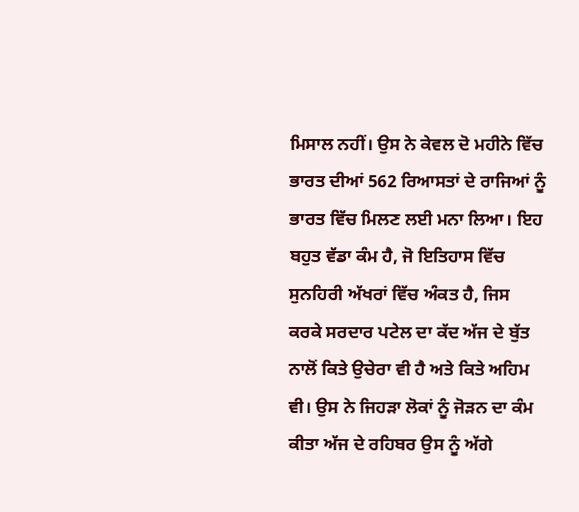ਮਿਸਾਲ ਨਹੀਂ। ਉਸ ਨੇ ਕੇਵਲ ਦੋ ਮਹੀਨੇ ਵਿੱਚ ਭਾਰਤ ਦੀਆਂ 562 ਰਿਆਸਤਾਂ ਦੇ ਰਾਜਿਆਂ ਨੂੰ ਭਾਰਤ ਵਿੱਚ ਮਿਲਣ ਲਈ ਮਨਾ ਲਿਆ। ਇਹ ਬਹੁਤ ਵੱਡਾ ਕੰਮ ਹੈ, ਜੋ ਇਤਿਹਾਸ ਵਿੱਚ ਸੁਨਹਿਰੀ ਅੱਖਰਾਂ ਵਿੱਚ ਅੰਕਤ ਹੈ, ਜਿਸ ਕਰਕੇ ਸਰਦਾਰ ਪਟੇਲ ਦਾ ਕੱਦ ਅੱਜ ਦੇ ਬੁੱਤ ਨਾਲੋਂ ਕਿਤੇ ਉਚੇਰਾ ਵੀ ਹੈ ਅਤੇ ਕਿਤੇ ਅਹਿਮ ਵੀ। ਉਸ ਨੇ ਜਿਹੜਾ ਲੋਕਾਂ ਨੂੰ ਜੋੜਨ ਦਾ ਕੰਮ ਕੀਤਾ ਅੱਜ ਦੇ ਰਹਿਬਰ ਉਸ ਨੂੰ ਅੱਗੇ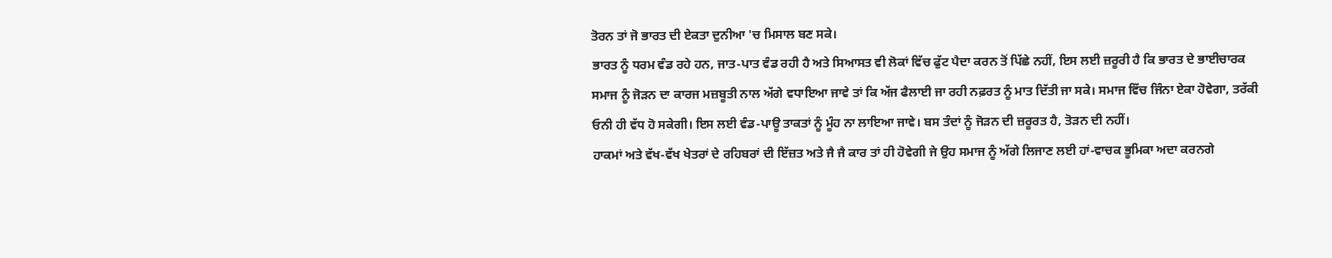ਤੋਰਨ ਤਾਂ ਜੋ ਭਾਰਤ ਦੀ ਏਕਤਾ ਦੁਨੀਆ 'ਚ ਮਿਸਾਲ ਬਣ ਸਕੇ।
ਭਾਰਤ ਨੂੰ ਧਰਮ ਵੰਡ ਰਹੇ ਹਨ, ਜਾਤ-ਪਾਤ ਵੰਡ ਰਹੀ ਹੈ ਅਤੇ ਸਿਆਸਤ ਵੀ ਲੋਕਾਂ ਵਿੱਚ ਫੁੱਟ ਪੈਦਾ ਕਰਨ ਤੋਂ ਪਿੱਛੇ ਨਹੀਂ, ਇਸ ਲਈ ਜ਼ਰੂਰੀ ਹੈ ਕਿ ਭਾਰਤ ਦੇ ਭਾਈਚਾਰਕ ਸਮਾਜ ਨੂੰ ਜੋੜਨ ਦਾ ਕਾਰਜ ਮਜ਼ਬੂਤੀ ਨਾਲ ਅੱਗੇ ਵਧਾਇਆ ਜਾਵੇ ਤਾਂ ਕਿ ਅੱਜ ਫੈਲਾਈ ਜਾ ਰਹੀ ਨਫ਼ਰਤ ਨੂੰ ਮਾਤ ਦਿੱਤੀ ਜਾ ਸਕੇ। ਸਮਾਜ ਵਿੱਚ ਜਿੰਨਾ ਏਕਾ ਹੋਵੇਗਾ, ਤਰੱਕੀ ਓਨੀ ਹੀ ਵੱਧ ਹੋ ਸਕੇਗੀ। ਇਸ ਲਈ ਵੰਡ-ਪਾਊ ਤਾਕਤਾਂ ਨੂੰ ਮੂੰਹ ਨਾ ਲਾਇਆ ਜਾਵੇ। ਬਸ ਤੰਦਾਂ ਨੂੰ ਜੋੜਨ ਦੀ ਜ਼ਰੂਰਤ ਹੈ, ਤੋੜਨ ਦੀ ਨਹੀਂ।
ਹਾਕਮਾਂ ਅਤੇ ਵੱਖ-ਵੱਖ ਖੇਤਰਾਂ ਦੇ ਰਹਿਬਰਾਂ ਦੀ ਇੱਜ਼ਤ ਅਤੇ ਜੈ ਜੈ ਕਾਰ ਤਾਂ ਹੀ ਹੋਵੇਗੀ ਜੇ ਉਹ ਸਮਾਜ ਨੂੰ ਅੱਗੇ ਲਿਜਾਣ ਲਈ ਹਾਂ-ਵਾਚਕ ਭੂਮਿਕਾ ਅਦਾ ਕਰਨਗੇ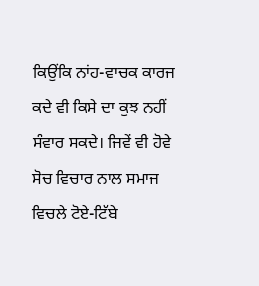ਕਿਉਂਕਿ ਨਾਂਹ-ਵਾਚਕ ਕਾਰਜ ਕਦੇ ਵੀ ਕਿਸੇ ਦਾ ਕੁਝ ਨਹੀਂ ਸੰਵਾਰ ਸਕਦੇ। ਜਿਵੇਂ ਵੀ ਹੋਵੇ ਸੋਚ ਵਿਚਾਰ ਨਾਲ ਸਮਾਜ ਵਿਚਲੇ ਟੋਏ-ਟਿੱਬੇ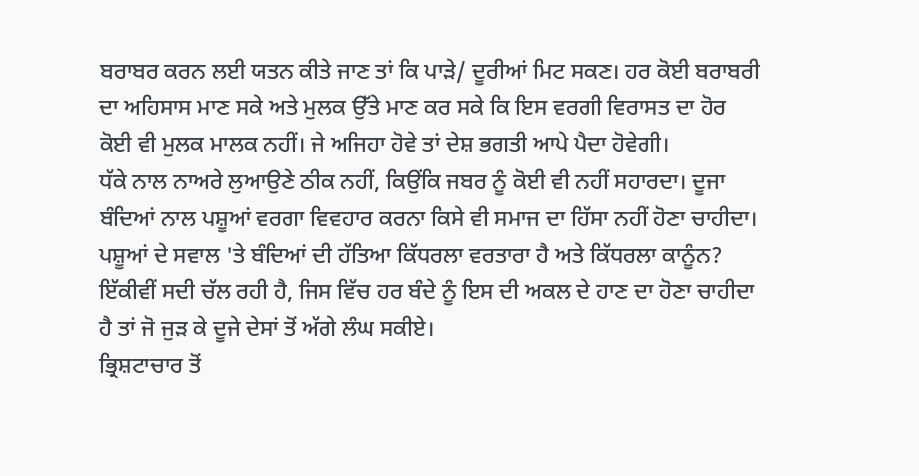ਬਰਾਬਰ ਕਰਨ ਲਈ ਯਤਨ ਕੀਤੇ ਜਾਣ ਤਾਂ ਕਿ ਪਾੜੇ/ ਦੂਰੀਆਂ ਮਿਟ ਸਕਣ। ਹਰ ਕੋਈ ਬਰਾਬਰੀ ਦਾ ਅਹਿਸਾਸ ਮਾਣ ਸਕੇ ਅਤੇ ਮੁਲਕ ਉੱਤੇ ਮਾਣ ਕਰ ਸਕੇ ਕਿ ਇਸ ਵਰਗੀ ਵਿਰਾਸਤ ਦਾ ਹੋਰ ਕੋਈ ਵੀ ਮੁਲਕ ਮਾਲਕ ਨਹੀਂ। ਜੇ ਅਜਿਹਾ ਹੋਵੇ ਤਾਂ ਦੇਸ਼ ਭਗਤੀ ਆਪੇ ਪੈਦਾ ਹੋਵੇਗੀ।
ਧੱਕੇ ਨਾਲ ਨਾਅਰੇ ਲੁਆਉਣੇ ਠੀਕ ਨਹੀਂ, ਕਿਉਂਕਿ ਜਬਰ ਨੂੰ ਕੋਈ ਵੀ ਨਹੀਂ ਸਹਾਰਦਾ। ਦੂਜਾ ਬੰਦਿਆਂ ਨਾਲ ਪਸ਼ੂਆਂ ਵਰਗਾ ਵਿਵਹਾਰ ਕਰਨਾ ਕਿਸੇ ਵੀ ਸਮਾਜ ਦਾ ਹਿੱਸਾ ਨਹੀਂ ਹੋਣਾ ਚਾਹੀਦਾ। ਪਸ਼ੂਆਂ ਦੇ ਸਵਾਲ 'ਤੇ ਬੰਦਿਆਂ ਦੀ ਹੱਤਿਆ ਕਿੱਧਰਲਾ ਵਰਤਾਰਾ ਹੈ ਅਤੇ ਕਿੱਧਰਲਾ ਕਾਨੂੰਨ? ਇੱਕੀਵੀਂ ਸਦੀ ਚੱਲ ਰਹੀ ਹੈ, ਜਿਸ ਵਿੱਚ ਹਰ ਬੰਦੇ ਨੂੰ ਇਸ ਦੀ ਅਕਲ ਦੇ ਹਾਣ ਦਾ ਹੋਣਾ ਚਾਹੀਦਾ ਹੈ ਤਾਂ ਜੋ ਜੁੜ ਕੇ ਦੂਜੇ ਦੇਸਾਂ ਤੋਂ ਅੱਗੇ ਲੰਘ ਸਕੀਏ।
ਭ੍ਰਿਸ਼ਟਾਚਾਰ ਤੋਂ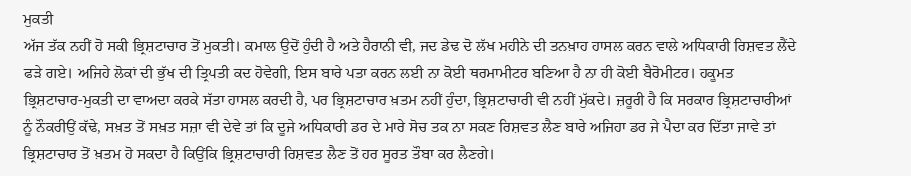ਮੁਕਤੀ
ਅੱਜ ਤੱਕ ਨਹੀਂ ਹੋ ਸਕੀ ਭ੍ਰਿਸ਼ਟਾਚਾਰ ਤੋਂ ਮੁਕਤੀ। ਕਮਾਲ ਉਦੋਂ ਹੁੰਦੀ ਹੈ ਅਤੇ ਹੈਰਾਨੀ ਵੀ, ਜਦ ਡੇਢ ਦੋ ਲੱਖ ਮਹੀਨੇ ਦੀ ਤਨਖ਼ਾਹ ਹਾਸਲ ਕਰਨ ਵਾਲੇ ਅਧਿਕਾਰੀ ਰਿਸ਼ਵਤ ਲੈਂਦੇ ਫੜੇ ਗਏ। ਅਜਿਹੇ ਲੋਕਾਂ ਦੀ ਭੁੱਖ ਦੀ ਤ੍ਰਿਪਤੀ ਕਦ ਹੋਵੇਗੀ, ਇਸ ਬਾਰੇ ਪਤਾ ਕਰਨ ਲਈ ਨਾ ਕੋਈ ਥਰਮਾਮੀਟਰ ਬਣਿਆ ਹੈ ਨਾ ਹੀ ਕੋਈ ਬੈਰੋਮੀਟਰ। ਹਕੂਮਤ ਭ੍ਰਿਸ਼ਟਾਚਾਰ-ਮੁਕਤੀ ਦਾ ਵਾਅਦਾ ਕਰਕੇ ਸੱਤਾ ਹਾਸਲ ਕਰਦੀ ਹੈ, ਪਰ ਭ੍ਰਿਸ਼ਟਾਚਾਰ ਖ਼ਤਮ ਨਹੀਂ ਹੁੰਦਾ, ਭ੍ਰਿਸ਼ਟਾਚਾਰੀ ਵੀ ਨਹੀਂ ਮੁੱਕਦੇ। ਜ਼ਰੂਰੀ ਹੈ ਕਿ ਸਰਕਾਰ ਭ੍ਰਿਸ਼ਟਾਚਾਰੀਆਂ ਨੂੰ ਨੌਕਰੀਉਂ ਕੱਢੇ, ਸਖ਼ਤ ਤੋਂ ਸਖ਼ਤ ਸਜ਼ਾ ਵੀ ਦੇਵੇ ਤਾਂ ਕਿ ਦੂਜੇ ਅਧਿਕਾਰੀ ਡਰ ਦੇ ਮਾਰੇ ਸੋਚ ਤਕ ਨਾ ਸਕਣ ਰਿਸ਼ਵਤ ਲੈਣ ਬਾਰੇ ਅਜਿਹਾ ਡਰ ਜੇ ਪੈਦਾ ਕਰ ਦਿੱਤਾ ਜਾਵੇ ਤਾਂ ਭ੍ਰਿਸ਼ਟਾਚਾਰ ਤੋਂ ਖ਼ਤਮ ਹੋ ਸਕਦਾ ਹੈ ਕਿਉਂਕਿ ਭ੍ਰਿਸ਼ਟਾਚਾਰੀ ਰਿਸ਼ਵਤ ਲੈਣ ਤੋਂ ਹਰ ਸੂਰਤ ਤੌਬਾ ਕਰ ਲੈਣਗੇ।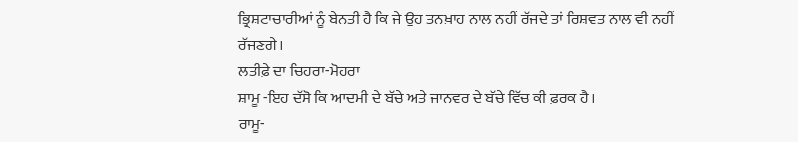ਭ੍ਰਿਸ਼ਟਾਚਾਰੀਆਂ ਨੂੰ ਬੇਨਤੀ ਹੈ ਕਿ ਜੇ ਉਹ ਤਨਖ਼ਾਹ ਨਾਲ ਨਹੀਂ ਰੱਜਦੇ ਤਾਂ ਰਿਸ਼ਵਤ ਨਾਲ ਵੀ ਨਹੀਂ ਰੱਜਣਗੇ।
ਲਤੀਫ਼ੇ ਦਾ ਚਿਹਰਾ-ਮੋਹਰਾ
ਸ਼ਾਮੂ -ਇਹ ਦੱਸੋ ਕਿ ਆਦਮੀ ਦੇ ਬੱਚੇ ਅਤੇ ਜਾਨਵਰ ਦੇ ਬੱਚੇ ਵਿੱਚ ਕੀ ਫ਼ਰਕ ਹੈ।
ਰਾਮੂ-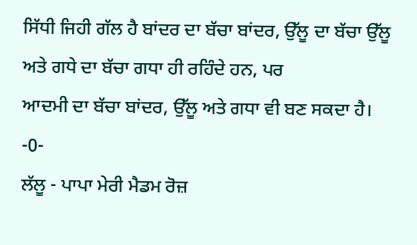ਸਿੱਧੀ ਜਿਹੀ ਗੱਲ ਹੈ ਬਾਂਦਰ ਦਾ ਬੱਚਾ ਬਾਂਦਰ, ਉੱਲੂ ਦਾ ਬੱਚਾ ਉੱਲੂ ਅਤੇ ਗਧੇ ਦਾ ਬੱਚਾ ਗਧਾ ਹੀ ਰਹਿੰਦੇ ਹਨ, ਪਰ
ਆਦਮੀ ਦਾ ਬੱਚਾ ਬਾਂਦਰ, ਉੱਲੂ ਅਤੇ ਗਧਾ ਵੀ ਬਣ ਸਕਦਾ ਹੈ।
-0-
ਲੱਲੂ - ਪਾਪਾ ਮੇਰੀ ਮੈਡਮ ਰੋਜ਼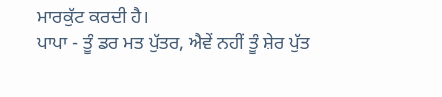ਮਾਰਕੁੱਟ ਕਰਦੀ ਹੈ।
ਪਾਪਾ - ਤੂੰ ਡਰ ਮਤ ਪੁੱਤਰ, ਐਵੇਂ ਨਹੀਂ ਤੂੰ ਸ਼ੇਰ ਪੁੱਤ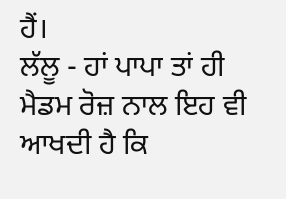ਹੈਂ।
ਲੱਲੂ - ਹਾਂ ਪਾਪਾ ਤਾਂ ਹੀ ਮੈਡਮ ਰੋਜ਼ ਨਾਲ ਇਹ ਵੀ ਆਖਦੀ ਹੈ ਕਿ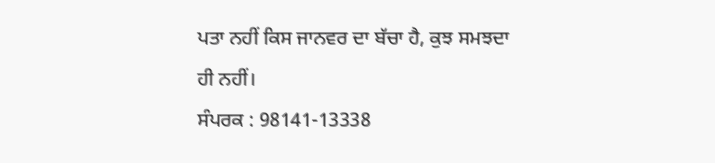ਪਤਾ ਨਹੀਂ ਕਿਸ ਜਾਨਵਰ ਦਾ ਬੱਚਾ ਹੈ, ਕੁਝ ਸਮਝਦਾ
ਹੀ ਨਹੀਂ।
ਸੰਪਰਕ : 98141-13338